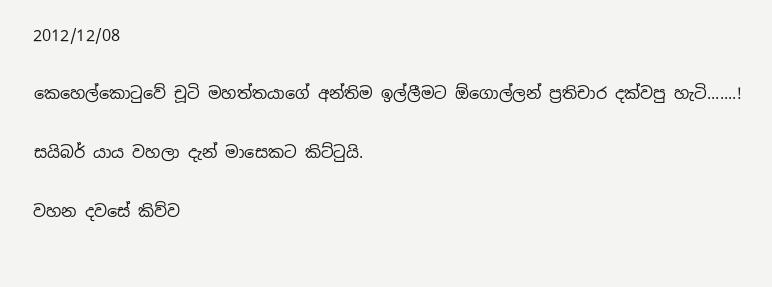2012/12/08

කෙහෙල්කොටුවේ චූටි මහත්තයාගේ අන්තිම ඉල්ලීමට ඕගොල්ලන් ප්‍රතිචාර දක්වපු හැටි.......!

සයිබර් යාය වහලා දැන් මාසෙකට කිට්ටුයි.

වහන දවසේ කිව්ව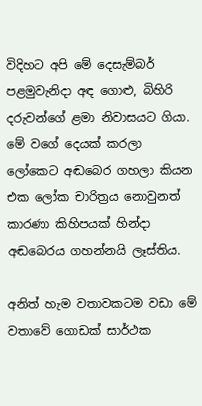විදිහට අපි මේ දෙසැම්බර් පළමුවැනිදා අඳ ගොළු, බිහිරි දරුවන්ගේ ළමා නිවාසයට ගියා. මේ වගේ දෙයක් කරලා ලෝකෙට අඬබෙර ගහලා කියන එක ලෝක චාරිත්‍රය නොවුනත් කාරණා කිහිපයක් හින්දා අඬබෙරය ගහන්නයි ලෑස්තිය.

අනිත් හැම වතාවකටම වඩා මේ වතාවේ ගොඩක් සාර්ථක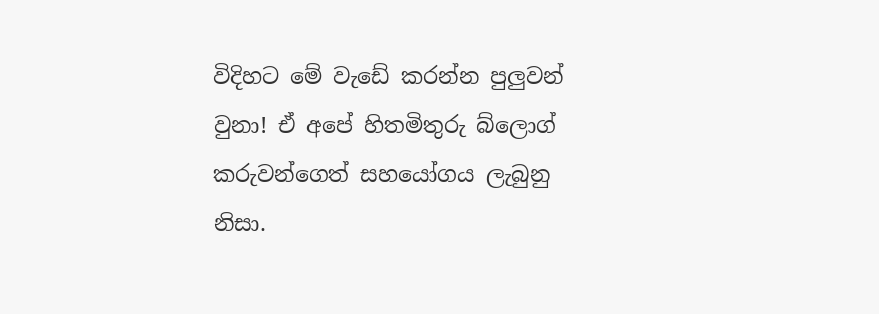විදිහට මේ වැඩේ කරන්න පුලුවන් වුනා! ඒ අපේ හිතමිතුරු බ්ලොග් කරුවන්ගෙත් සහයෝගය ලැබුනු නිසා.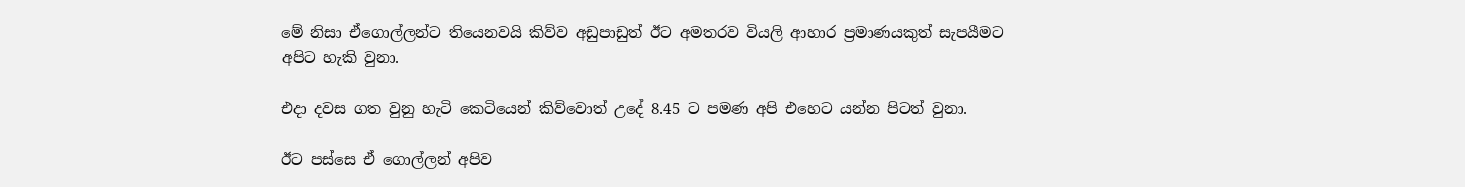මේ නිසා ඒගොල්ලන්ට තියෙනවයි කිව්ව අඩුපාඩුත් ඊට අමතරව වියලි ආහාර ප්‍රමාණයකුත් සැපයීමට අපිට හැකි වුනා.

එදා දවස ගත වුනු හැටි කෙටියෙන් කිව්වොත් උදේ 8.45 ට පමණ අපි එහෙට යන්න පිටත් වුනා.

ඊට පස්සෙ ඒ ගොල්ලන් අපිව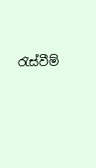රැස්වීම්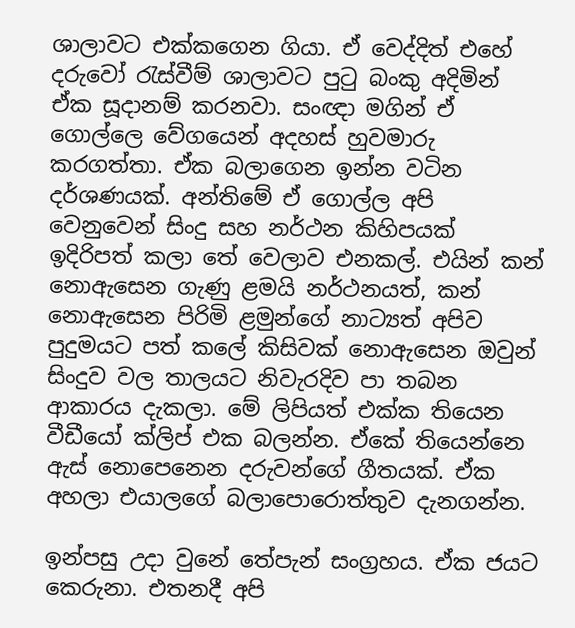ශාලාවට එක්කගෙන ගියා. ඒ වෙද්දිත් එහේ දරුවෝ රැස්වීම් ශාලාවට පුටු බංකු අදිමින් ඒක සූදානම් කරනවා. සංඥා මගින් ඒ ගොල්ලෙ වේගයෙන් අදහස් හුවමාරු කරගත්තා. ඒක බලාගෙන ඉන්න වටින දර්ශණයක්. අන්තිමේ ඒ ගොල්ල අපි වෙනුවෙන් සිංදු සහ නර්ථන කිහිපයක් ඉදිරිපත් කලා තේ වෙලාව එනකල්. එයින් කන් නොඇසෙන ගැණු ළමයි නර්ථනයත්, කන් නොඇසෙන පිරිමි ළමුන්ගේ නාට්‍යත් අපිව පුදුමයට පත් කලේ කිසිවක් නොඇසෙන ඔවුන් සිංදුව වල තාලයට නිවැරදිව පා තබන ආකාරය දැකලා. මේ ලිපියත් එක්ක තියෙන වීඩීයෝ ක්ලිප් එක බලන්න. ඒකේ තියෙන්නෙ ඇස් නොපෙනෙන දරුවන්ගේ ගීතයක්. ඒක අහලා එයාලගේ බලාපොරොත්තුව දැනගන්න.

ඉන්පසු උදා වුනේ තේපැන් සංග්‍රහය. ඒක ජයට කෙරුනා. එතනදී අපි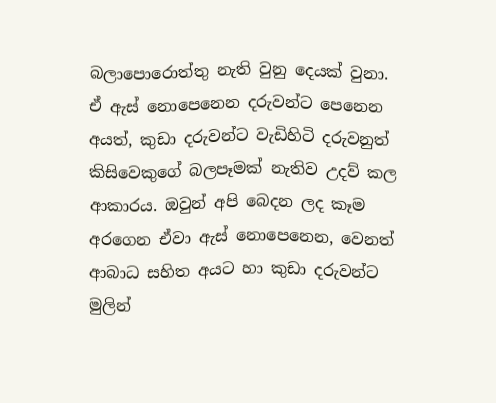බලාපොරොත්තු නැති වුනු දෙයක් වුනා. ඒ ‍‍ඇස් නොපෙනෙන දරුවන්ට පෙනෙන අයත්, කුඩා දරුවන්ට වැඩිහිටි දරුවනුත් කිසිවෙකුගේ බලපෑමක් නැතිව උදව් කල ආකාරය. ඔවුන් අපි බෙදන ලද කෑම අරගෙන ඒවා ඇස් නොපෙනෙන, වෙනත් ආබාධ සහිත අයට හා කුඩා දරුවන්ට මුලින්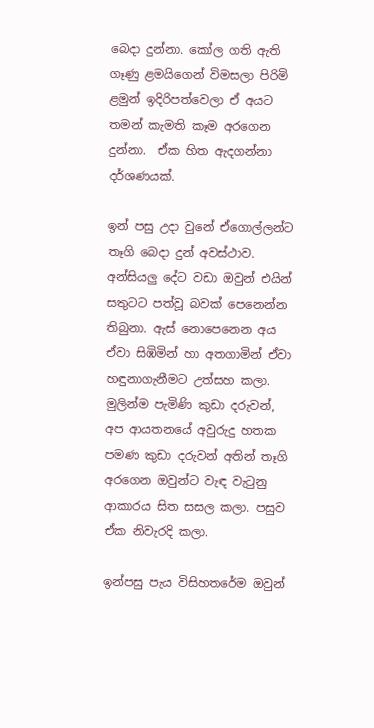බෙදා දුන්නා. කෝල ගති ඇති ගෑණු ළමයිගෙන් විමසලා පිරිමි ළමුන් ඉදිරිපත්වෙලා ඒ අයට තමන් කැමති කෑම අරගෙන දුන්නා.  ඒක හිත ඇදගන්නා දර්ශණයක්.

ඉන් පසු උදා වුනේ ඒගොල්ලන්ට තෑගි බෙදා දුන් අවස්ථාව. අන්සියලු දේට වඩා ඔවුන් එයින් සතුටට පත්වූ බවක් පෙනෙන්න තිබුනා. ඇස් නොපෙනෙන අය ඒවා සිඹිමින් හා අතගාමින් ඒවා හඳුනාගැනීමට උත්සහ කලා.  මුලින්ම පැමිණි කුඩා දරුවන්, අප ආයතනයේ අවුරුදු හතක පමණ කුඩා දරුවන් අතින් තෑගි අරගෙන ඔවුන්ට වැඳ වැටුනු ආකාරය සිත සසල කලා. පසුව ඒක නිවැරදි කලා.

ඉන්පසු පැය විසිහතරේම ඔවුන්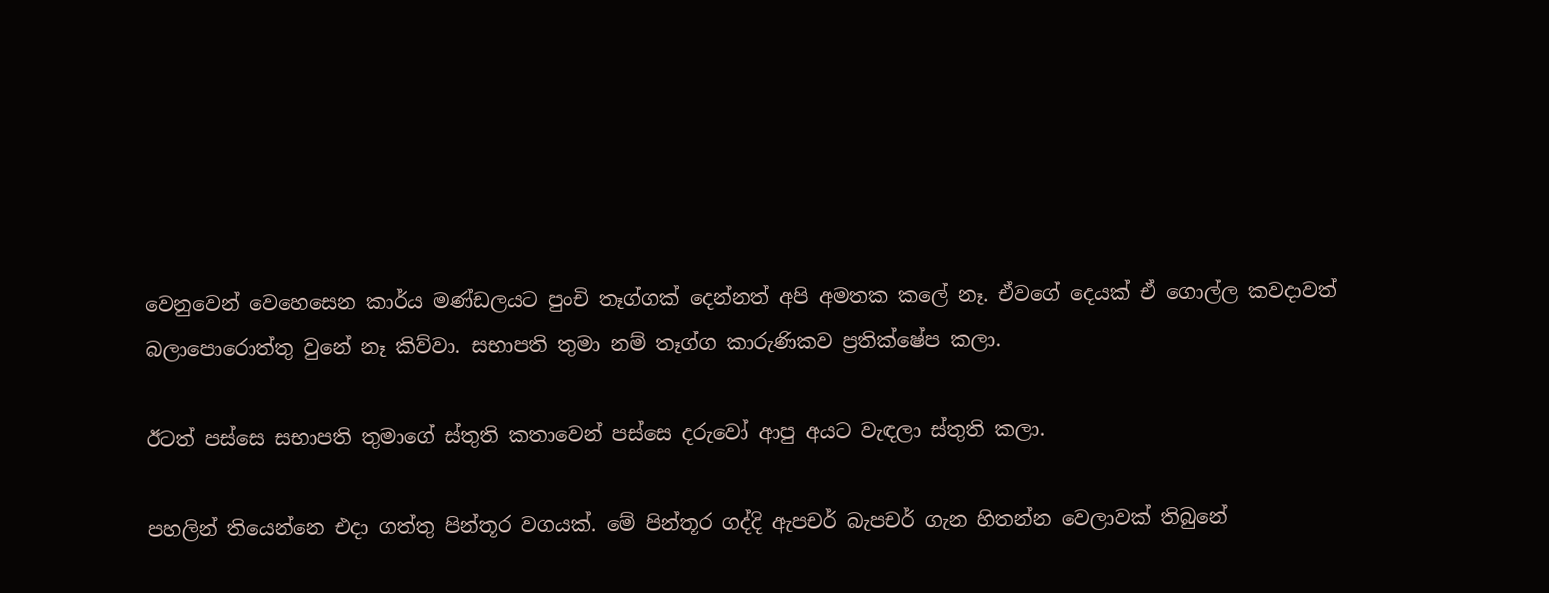වෙනුවෙන් වෙහෙසෙන කාර්ය මණ්ඩලයට පුංචි තෑග්ගක් දෙන්නත් අපි අමතක කලේ නෑ. ඒවගේ දෙයක් ඒ ගොල්ල කවදාවත් බලාපොරොත්තු වුනේ නෑ කිව්වා. සභාපති තුමා නම් තෑග්ග කාරුණිකව ප්‍රතික්ෂේප කලා.

ඊටත් පස්සෙ සභාපති තුමාගේ ස්තුති කතාවෙන් පස්සෙ දරුවෝ ආපු අයට වැඳලා ස්තුති කලා.

පහලින් තියෙන්නෙ එදා ගත්තු පින්තූර වගයක්. මේ පින්තූර ගද්දි ඇපචර් බැපචර් ගැන හිතන්න වෙලාවක් තිබුනේ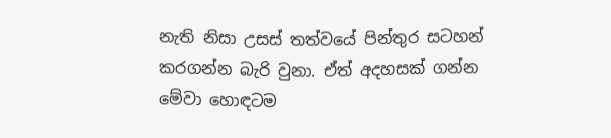නැති නිසා උසස් තත්වයේ පින්තුර සටහන් කරගන්න බැරි වුනා. ඒත් අදහසක් ගන්න මේවා හොඳටම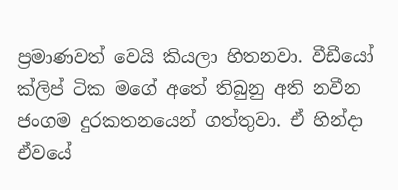ප්‍රමාණවත් වෙයි කියලා හිතනවා. වීඩීයෝ ක්ලිප් ටික මගේ අතේ තිබුනු අති නවීන ජංගම දුරකතනයෙන් ගත්තුවා. ඒ හින්දා ඒවයේ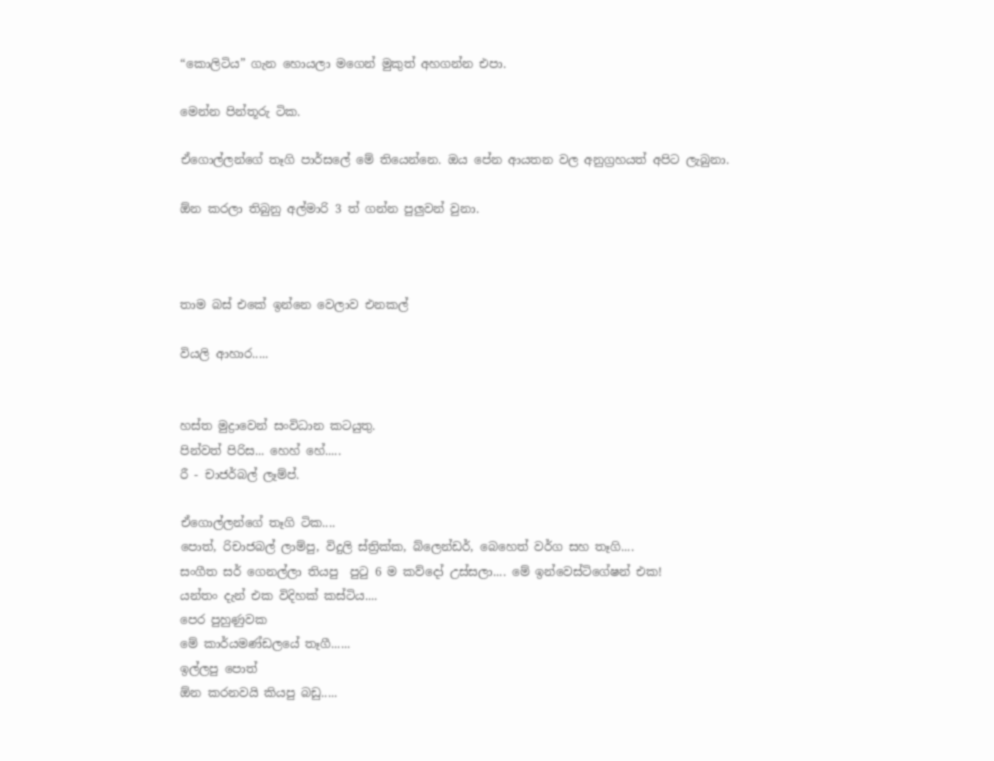“කොලිටිය” ගැන හොයලා මගෙන් මුකුත් අහගන්න එපා.

මෙන්න පින්තූරු ටික.

ඒගොල්ලන්ගේ තෑගි පාර්සලේ මේ තියෙන්නෙ. ඔය පේන ආයතන වල අනුග්‍රහයත් අපිට ලැබුනා.

ඕන කරලා තිබුනු අල්මාරි 3 ත් ගන්න පුලුවන් වුනා.



තාම බස් එකේ ඉන්නෙ වෙලාව එනකල්

වියලි ආහාර.....


හස්ත මුද්‍රාවෙන් සංවිධාන කටයුතු.
පින්වත් පිරිස... හෙහ් හේ.....
රී - චාජර්බල් ලෑම්ප්.

ඒගොල්ලන්ගේ තෑගි ටික....
පොත්, රිචාජබල් ලාම්පු, විදුලි ස්ත්‍රික්ක, බ්ලෙන්ඩර්, බෙහෙත් වර්ග සහ තෑගි....
සංගීත සර් ගෙනල්ලා තියපු  පුටු 6 ම කව්දෝ උස්සලා.... මේ ඉන්වෙස්ටිගේෂන් එක!
යන්තං දැන් එක විදිහක් කස්ටිය....
පෙර පුහුණුවක
මේ කාර්යමණ්ඩලයේ තෑගී......
ඉල්ලපු පොත්
ඕන කරනවයි කියපු බඩු.....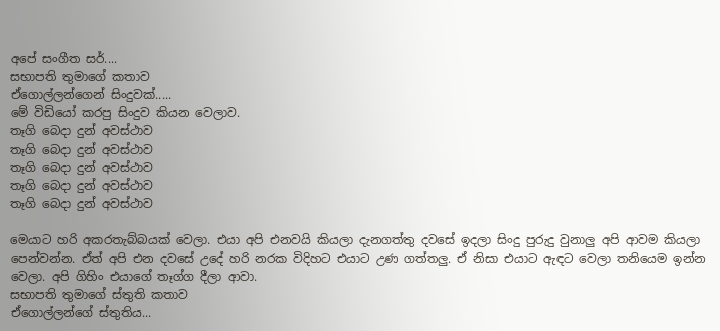අපේ සංගීත සර්....
සභාපති තුමාගේ කතාව
ඒගොල්ලන්ගෙන් සිංදුවක්.....
මේ විඩියෝ කරපු සිංදුව කියන වෙලාව.
තෑගි බෙදා දුන් අවස්ථාව
තෑගි බෙදා දුන් අවස්ථාව
තෑගි බෙදා දුන් අවස්ථාව
තෑගි බෙදා දුන් අවස්ථාව
තෑගි බෙදා දුන් අවස්ථාව

මෙයාට හරි අකරතැබ්බයක් වෙලා. එයා අපි එනවයි කියලා දැනගත්තු දවසේ ඉදලා සිංදු පුරුදු වුනාලු අපි ආවම කියලා පෙන්වන්න. ඒත් අපි එන දවසේ උදේ හරි නරක විදිහට එයාට උණ ගත්තලු. ඒ නිසා එයාට ඇඳට වෙලා තනියෙම ඉන්න වෙලා. අපි ගිහිං එයාගේ තෑග්ග දීලා ආවා.
සභාපති තුමාගේ ස්තුති කතාව
ඒගොල්ලන්ගේ ස්තුතිය...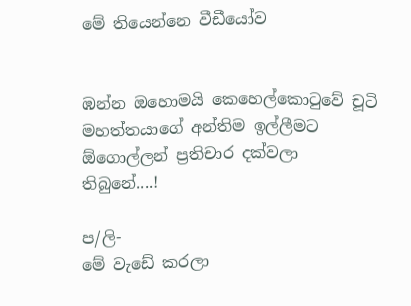මේ තියෙන්නෙ වීඩීයෝව


ඹන්න ඔහොමයි කෙහෙල්කොටුවේ චූටි මහත්තයාගේ අන්තිම ඉල්ලීමට ඕගොල්ලන් ප්‍රතිචාර දක්වලා තිබුනේ....!

ප/ලි-
මේ වැඩේ කරලා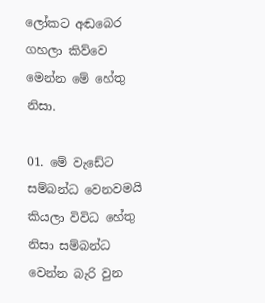ලෝකට අඬබෙර ගහලා කිව්වෙ මෙන්න මේ හේතු නිසා.

01. මේ වැඩේට සම්බන්ධ වෙනවමයි කියලා විවිධ හේතු නිසා සම්බන්ධ වෙන්න බැරි වුන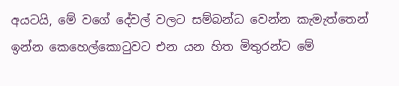අයටයි, මේ වගේ දේවල් වලට සම්බන්ධ වෙන්න කැමැත්තෙන් ඉන්න කෙහෙල්කොටුවට එන යන හිත මිතුරන්ට මේ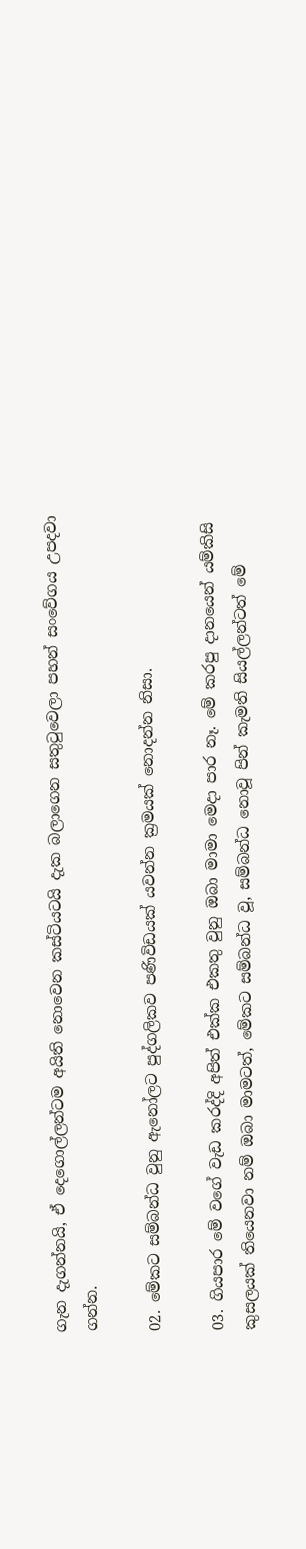ගැන දැගන්නයි, ඒ දෙගොල්ලන්ටම අයිති නොවෙන කස්ටියටයි දැක බලාගෙන සතුටුවෙලා පහන් සංවේගය උපදවා ගන්න.

02. මේකට සම්බන්ධ වුනු ඇනෝලට පුද්ගලිකව පණිවිඩයක් යවන්න ක්‍රමයක් නොදන්න නිසා.

03. ගියපාර මේ වගේ වැඩ කරද්දි අපිත් එක්ක එකතු වුනු ඔබා මාමා මෙදා පාර නෑ. මේ කරපු දානයෙන් යම්කිසි කුසලයක් තියෙනවා නම් ඔබා මාමටත්, මේකට සම්බන්ධ වූ, සම්බන්ධ නොවූ පින් කැමති සියල්ලන්ටත් මේ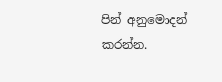පින් අනුමොදන් කරන්න.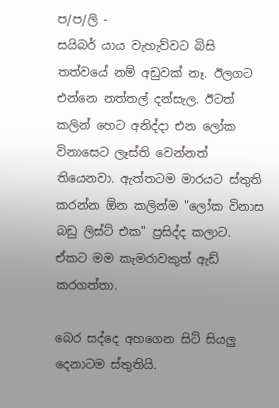ප/ප/ලි -
සයිබර් යාය වැහැව්වට බිසි තත්වයේ නම් අඩුවක් නෑ. ඊලගට එන්නෙ නත්තල් දන්සැල. ඊටත් කලින් හෙට අනිද්දා එන ලෝක විනාසෙට ලෑස්ති වෙන්නත් තියෙනවා. ඇත්තටම මාරයට ස්තුති කරන්න ඕන කලින්ම "ලෝක විනාස බඩු ලිස්ට් එක" ප්‍රසිද්ද කලාට. ඒකට මම කැමරාවකුත් ඇඩ් කරගත්තා.

බෙර සද්දෙ අහගෙන සිටි සියලු දෙනාටම ස්තුතියි.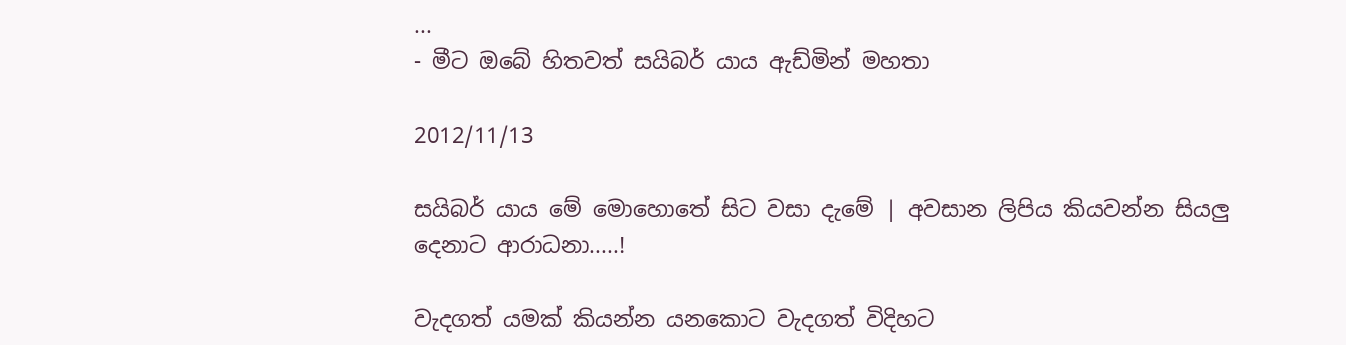...
- මීට ඔබේ හිතවත් සයිබර් යාය ඇඩ්මින් මහතා

2012/11/13

සයිබර් යාය මේ මොහොතේ සිට වසා දැමේ | අවසාන ලිපිය කියවන්න සියලු දෙනාට ආරාධනා.....!

වැදගත් යමක් කියන්න යනකොට වැදගත් විදිහට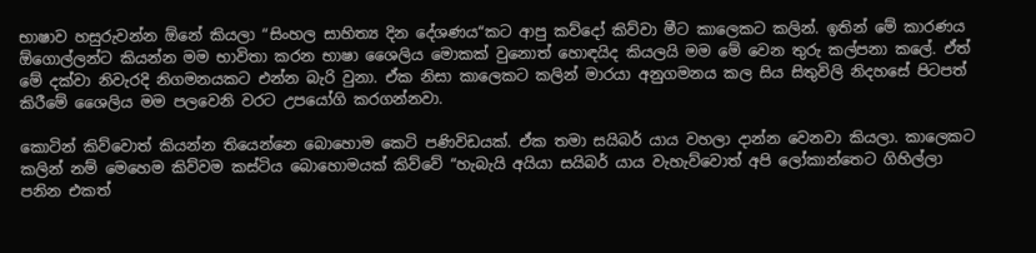භාෂාව හසුරුවන්න ඕනේ කියලා “සිංහල සාහිත්‍ය දින දේශණය“කට ආපු කව්දෝ කිව්වා මීට කාලෙකට කලින්. ඉතින් මේ කාරණය ඕගොල්ලන්ට කියන්න මම භාවිතා කරන භාෂා ශෛලිය මොකක් වුනොත් හොඳයිද කියලයි මම මේ වෙන තුරු කල්පනා කලේ. ඒත් මේ දක්වා නිවැරදි නිගමනයකට එන්න බැරි වුනා. ඒක නිසා කාලෙකට කලින් මාරයා අනුගමනය කල සිය සිතුවිලි නිදහසේ පිටපත් කිරීමේ ශෛලිය මම පලවෙනි වරට උපයෝගි කරගන්නවා.

කොටින් කිව්වොත් කියන්න තියෙන්නෙ බොහොම කෙටි පණිවිඩයක්. ඒක තමා සයිබර් යාය වහලා දාන්න වෙනවා කියලා. කාලෙකට කලින් නම් මෙහෙම කිව්වම කස්ටිය බොහොමයක් කිව්වේ “හැබැයි අයියා සයිබර් යාය වැහැව්වොත් අපි ලෝකාන්තෙට ගිහිල්ලා පනින එකත්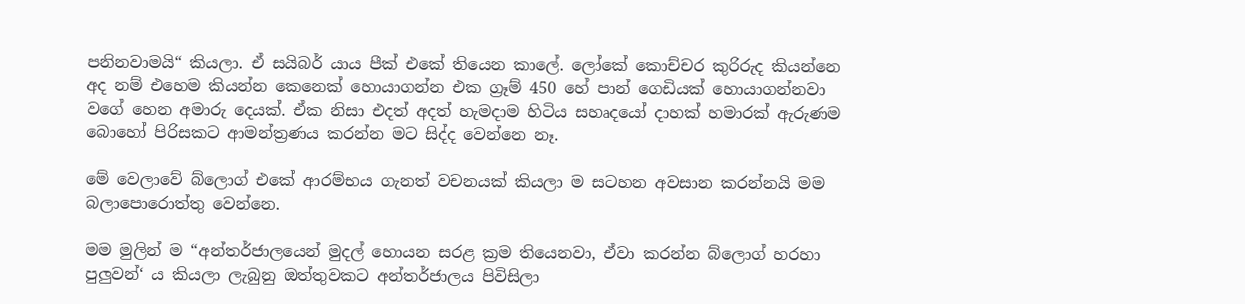පනිනවාමයි“ කියලා. ඒ සයිබර් යාය පීක් එකේ තියෙන කාලේ. ලෝකේ කොච්චර කුරිරුද කියන්නෙ අද නම් එහෙම කියන්න කෙනෙක් හොයාගන්න එක ග්‍රෑම් 450 හේ පාන් ගෙඩියක් හොයාගන්නවා වගේ හෙන අමාරු දෙයක්. ඒක නිසා එදත් අදත් හැමදාම හිටිය සහෘදයෝ දාහක් හමාරක් ඇරුණම බොහෝ පිරිසකට ආමන්ත්‍රණය කරන්න මට සිද්ද වෙන්නෙ නෑ.

මේ වෙලාවේ බ්ලොග් එකේ ආරම්භය ගැනත් වචනයක් කියලා ම සටහන අවසාන කරන්නයි මම බලාපොරොත්තු වෙන්නෙ.

මම මුලින් ම “අන්තර්ජාලයෙන් මුදල් හොයන සරළ ක්‍රම තියෙනවා, ඒවා කරන්න බ්ලොග් හරහා පුලුවන්‘ ය කියලා ලැබුනු ඔත්තුවකට අන්තර්ජාලය පිවිසිලා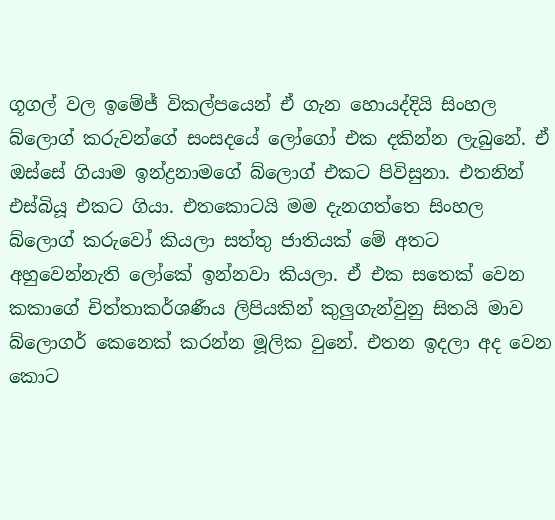ගූගල් වල ඉමේජ් විකල්පයෙන් ඒ ගැන හොයද්දියි සිංහල බ්ලොග් කරුවන්ගේ සංසදයේ ලෝගෝ එක දකින්න ලැබුනේ. ඒ ඔස්සේ ගියාම ඉන්ද්‍රනාමගේ බ්ලොග් එකට පිවිසුනා. එතනින් එස්බියූ එකට ගියා. එතකොටයි මම දැනගත්තෙ සිංහල බ්ලොග් කරුවෝ කියලා සත්තු ජාතියක් මේ අතට අහුවෙන්නැති ලෝකේ ඉන්නවා කියලා. ඒ එක සතෙක් වෙන කකාගේ චිත්තාකර්ශණීය ලිපියකින් කුලුගැන්වුනු සිතයි මාව බ්ලොගර් කෙනෙක් කරන්න මූලික වුනේ. එතන ඉදලා අද වෙන කොට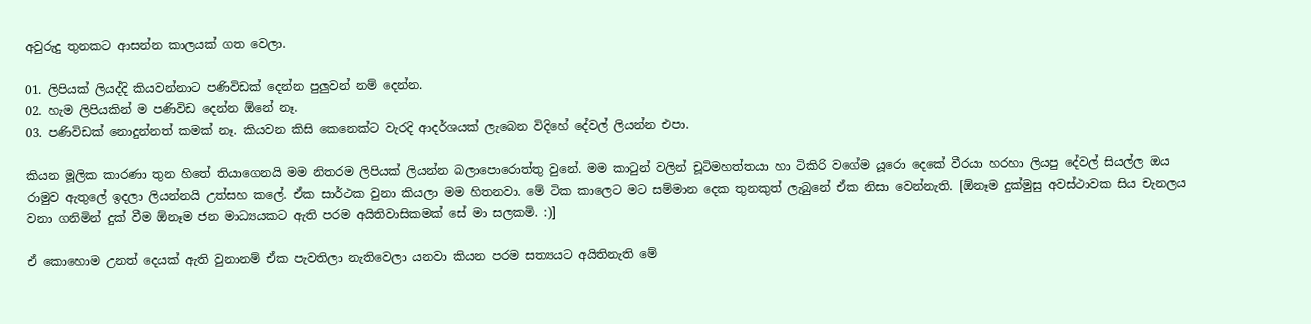අවුරුදු තුනකට ආසන්න කාලයක් ගත වෙලා.

01. ලිපියක් ලියද්දි කියවන්නාට පණිවිඩක් දෙන්න පුලුවන් නම් දෙන්න.
02. හැම ලිපියකින් ම පණිවිඩ දෙන්න ඕනේ නෑ.
03. පණිවිඩක් නොදුන්නත් කමක් නෑ. කියවන කිසි කෙනෙක්ට වැරදි ආදර්ශයක් ලැබෙන විදිහේ දේවල් ලියන්න එපා.

කියන මූලික කාරණා තුන හිතේ තියාගෙනයි මම නිතරම ලිපියක් ලියන්න බලාපොරොත්තු වුනේ. මම කාටුන් වලින් චූටිමහත්තයා හා ටිකිරි වගේම යූරො දෙකේ වීරයා හරහා ලියපු දේවල් සියල්ල ඔය රාමුව ඇතුලේ ඉදලා ලියන්නයි උත්සහ කලේ. ඒක සාර්ථක වුනා කියලා මම හිතනවා. මේ ටික කාලෙට මට සම්මාන දෙක තුනකුත් ලැබුනේ ඒක නිසා වෙන්නැති. [ඕනෑම දුක්මුසු අවස්ථාවක සිය චැනලය වනා ගනිමින් දුක් වීම ඕනෑම ජන මාධ්‍යයකට ඇති පරම අයිතිවාසිකමක් සේ මා සලකමි. :)]

ඒ කොහොම උනත් දෙයක් ඇති වුනානම් ඒක පැවතිලා නැතිවෙලා යනවා කියන පරම සත්‍යයට අයිතිනැති මේ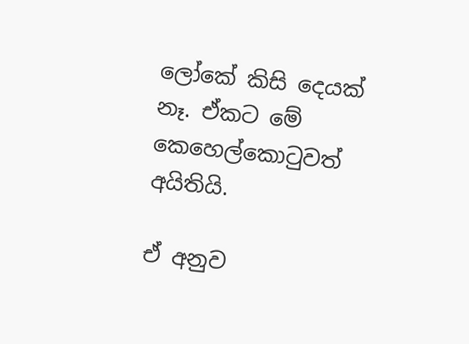ලෝකේ කිසි දෙයක් නෑ. ඒකට මේ කෙහෙල්කොටුවත් අයිතියි.

ඒ අනුව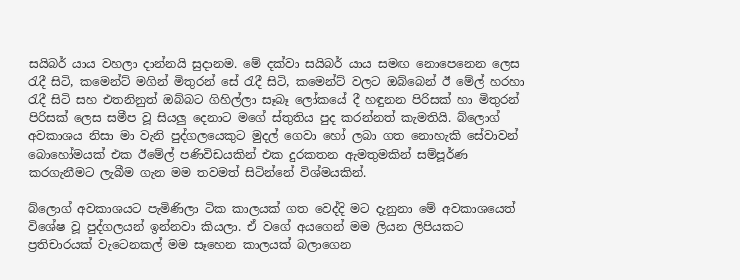සයිබර් යාය වහලා දාන්නයි සුදානම. මේ දක්වා සයිබර් යාය සමඟ නොපෙනෙන ලෙස රැදී සිටි, කමෙන්ට් මගින් මිතුරන් සේ රැදී සිටි, කමෙන්ට් වලට ඔබ්බෙන් ඊ මේල් හරහා රැදී සිටි සහ එතනිනුත් ඔබ්බට ගිහිල්ලා සෑබෑ ලෝකයේ දී හඳුනන පිරිසක් හා මිතුරන් පිරිසක් ලෙස සමීප වූ සියලු දෙනාට මගේ ස්තුතිය පුද කරන්නත් කැමතියි. බ්ලොග් අවකාශය නිසා මා වැනි පුද්ගලයෙකුට මුදල් ගෙවා හෝ ලබා ගත නොහැකි සේවාවන් බොහෝමයක් එක ඊමේල් පණිවිඩයකින් එක දුරකතන ඇමතුමකින් සම්පූර්ණ කරගැනීමට ලැබීම ගැන මම තවමත් සිටින්නේ විශ්මයකින්.

බ්ලොග් අවකාශයට පැමිණිලා ටික කාලයක් ගත වෙද්දි මට දැනුනා මේ අවකාශයෙත් විශේෂ වූ පුද්ගලයන් ඉන්නවා කියලා. ඒ වගේ අයගෙන් මම ලියන ලිපියකට ප්‍රතිචාරයක් වැටෙනකල් මම සෑහෙන කාලයක් බලාගෙන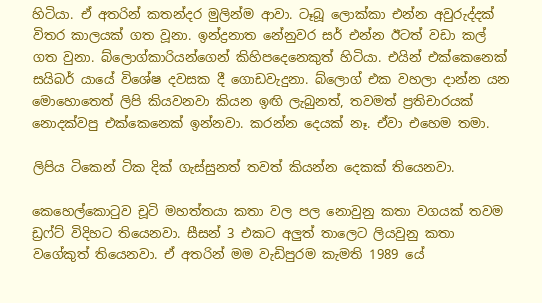හිටියා. ඒ අතරින් කතන්දර මුලින්ම ආවා. ටෑබූ ලොක්කා එන්න අවුරුද්දක් විතර කාලයක් ගත වූනා. ඉන්ද්‍රනාත නේනුවර සර් එන්න ඊටත් වඩා කල් ගත වුනා. බ්ලොග්කාරියන්ගෙන් කිහිපදෙනෙකුත් හිටියා. එයින් එක්කෙනෙක් සයිබර් යායේ විශේෂ දවසක දී ගොඩවැදුනා. බ්ලොග් එක වහලා දාන්න යන මොහොතෙත් ලිපි කියවනවා කියන ඉඟි ලැබුනත්, තවමත් ප්‍රතිචාරයක් නොදක්වපු එක්කෙනෙක් ඉන්නවා. කරන්න දෙයක් නෑ. ඒවා එහෙම තමා.

ලිපිය ටිකෙන් ටික දික් ගැස්සුනත් තවත් කියන්න දෙකක් තියෙනවා.

කෙහෙල්කොටුව චූටි මහත්තයා කතා වල පල නොවුනු කතා වගයක් තවම ඩ්‍රෆ්ට් විදිහට තියෙනවා. සීසන් 3 එකට අලුත් තාලෙට ලියවුනු කතා වගේකුත් තියෙනවා. ඒ අතරින් මම වැඩිපුරම කැමති 1989 යේ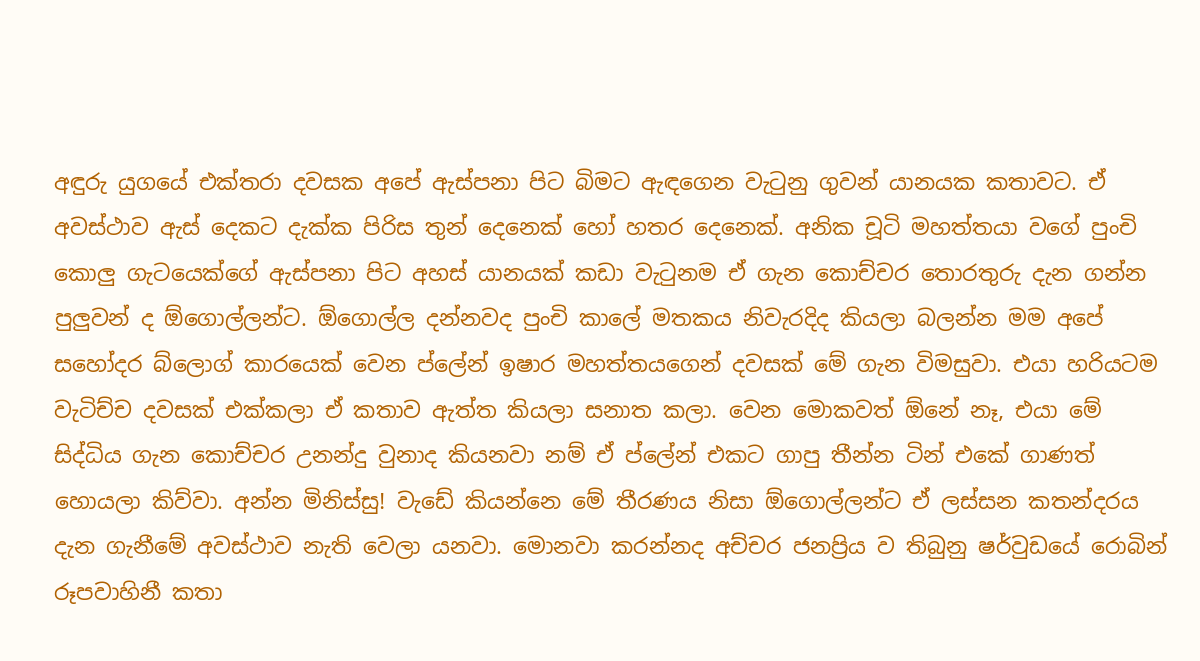අඳුරු යුගයේ එක්තරා දවසක අපේ ඇස්පනා පිට බිමට ඇඳගෙන වැටුනු ගුවන් යානයක කතාවට. ඒ අවස්ථාව ඇස් දෙකට දැක්ක පිරිස තුන් දෙනෙක් හෝ හතර දෙනෙක්. අනික චූටි මහත්තයා වගේ පුංචි කොලු ගැටයෙක්ගේ ඇස්පනා පිට අහස් යානයක් කඩා වැටුනම ඒ ගැන කොච්චර තොරතුරු දැන ගන්න පුලුවන් ද ඕගොල්ලන්ට. ඕගොල්ල දන්නවද පුංචි කාලේ මතකය නිවැරදිද කියලා බලන්න මම අපේ සහෝදර බ්ලොග් කාරයෙක් වෙන ප්ලේන් ඉෂාර මහත්තයගෙන් දවසක් මේ ගැන විමසුවා. එයා හරියටම වැටිච්ච දවසක් එක්කලා ඒ කතාව ඇත්ත කියලා සනාත කලා. වෙන මොකවත් ඕනේ නෑ, එයා මේ සිද්ධිය ගැන කොච්චර උනන්දු වුනාද කියනවා නම් ඒ ප්ලේන් එකට ගාපු තීන්න ටින් එකේ ගාණත් හොයලා කිව්වා. අන්න මිනිස්සු! වැඩේ කියන්නෙ මේ තීරණය නිසා ඕගොල්ලන්ට ඒ ලස්සන කතන්දරය දැන ගැනීමේ අවස්ථාව නැති වෙලා යනවා. මොනවා කරන්නද අච්චර ජනප්‍රිය ව තිබුනු ෂර්වුඩයේ රොබින් රූපවාහිනී කතා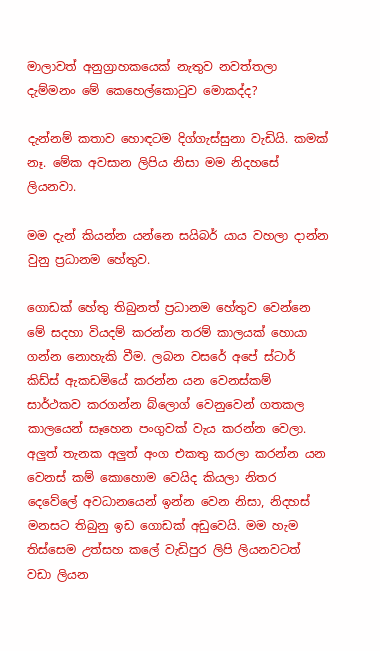මාලාවත් අනුග්‍රාහකයෙක් නැතුව නවත්තලා දැම්මනං මේ කෙහෙල්කොටුව මොකද්ද?

දැන්නම් කතාව හොඳටම දිග්ගැස්සුනා වැඩියි. කමක් නෑ. මේක අවසාන ලිපිය නිසා මම නිදහසේ ලියනවා.

මම දැන් කියන්න යන්නෙ සයිබර් යාය වහලා දාන්න වුනු ප්‍රධානම හේතුව.

ගොඩක් හේතු තිබුනත් ප්‍රධානම හේතුව වෙන්නෙ මේ සදහා වියදම් කරන්න තරම් කාලයක් හොයා ගන්න නොහැකි වීම. ලබන වසරේ අපේ ස්ටාර් කිඩ්ස් ඇකඩමියේ කරන්න යන වෙනස්කම් සාර්ථකව කරගන්න බ්ලොග් වෙනුවෙන් ගතකල කාලයෙන් සෑහෙන පංගුවක් වැය කරන්න වෙලා. අලුත් තැනක අලුත් අංග එකතු කරලා කරන්න යන වෙනස් කම් කොහොම වෙයිද කියලා නිතර දෙවේලේ අවධානයෙන් ඉන්න වෙන නිසා, නිදහස් මනසට තිබුනු ඉඩ ගොඩක් අඩුවෙයි. මම හැම තිස්සෙම උත්සහ කලේ වැඩිපුර ලිපි ලියනවටත් වඩා ලියන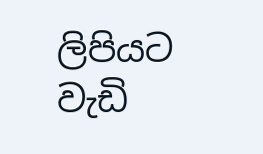ලිපියට වැඩි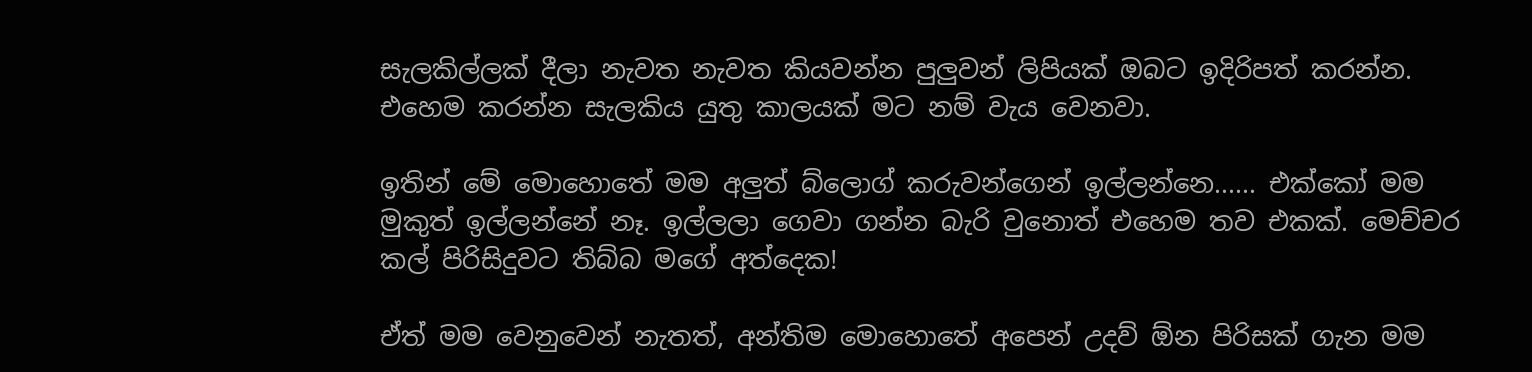සැලකිල්ලක් දීලා නැවත නැවත කියවන්න පුලුවන් ලිපියක් ඔබට ඉදිරිපත් කරන්න.  එහෙම කරන්න සැලකිය යුතු කාලයක් මට නම් වැය වෙනවා.

ඉතින් මේ මොහොතේ මම අලුත් බ්ලොග් කරුවන්ගෙන් ඉල්ලන්නෙ...... එක්කෝ මම මුකුත් ඉල්ලන්නේ නෑ. ඉල්ලලා ගෙවා ගන්න බැරි වුනොත් එහෙම තව එකක්. මෙච්චර කල් පිරිසිදුවට තිබ්බ මගේ අත්දෙක!

ඒත් මම වෙනුවෙන් නැතත්, අන්තිම මොහොතේ අපෙන් උදව් ඕන පිරිසක් ගැන මම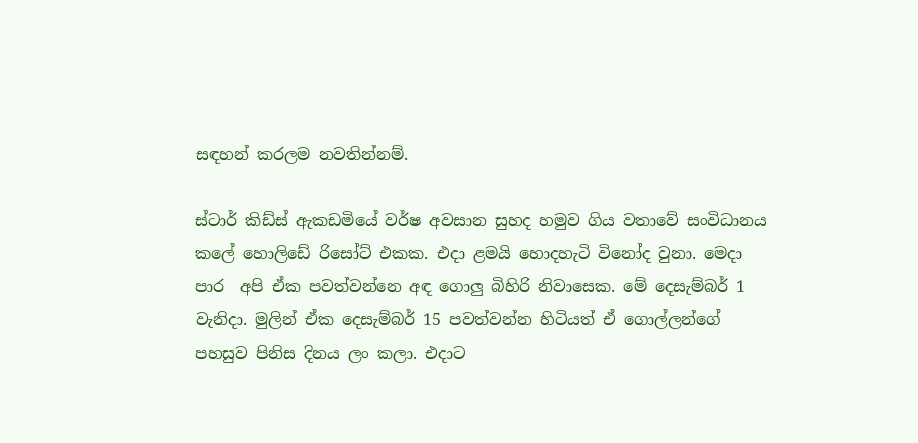සඳහන් කරලම නවතින්නම්.

ස්ටාර් කිඩ්ස් ඇකඩමියේ වර්ෂ අවසාන සුහද හමුව ගිය වතාවේ සංවිධානය කලේ හොලිඩේ රිසෝට් එකක. එදා ළමයි හොදහැටි විනෝද වුනා. මෙදා පාර  අපි ඒක පවත්වන්නෙ අඳ ගොලු බිහිරි නිවාසෙක. මේ දෙසැම්බර් 1 වැනිදා. මුලින් ඒක දෙසැම්බර් 15 පවත්වන්න හිටියත් ඒ ගොල්ලන්ගේ පහසුව පිනිස දිනය ලං කලා. එදාට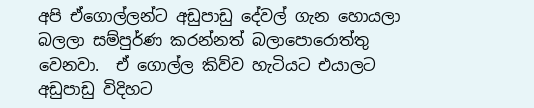අපි ඒගොල්ලන්ට අඩුපාඩු දේවල් ගැන හොයලා බලලා සම්පුර්ණ කරන්නත් බලාපොරොත්තු වෙනවා.  ඒ ගොල්ල කිව්ව හැටියට එයාලට අඩුපාඩු විදිහට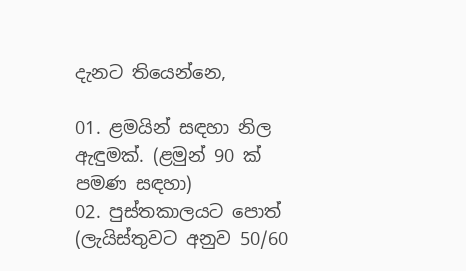දැනට තියෙන්නෙ,

01. ළමයින් සඳහා නිල ඇඳුමක්. (ළමුන් 90 ක් පමණ සඳහා)
02. පුස්තකාලයට පොත් (ලැයිස්තුවට අනුව 50/60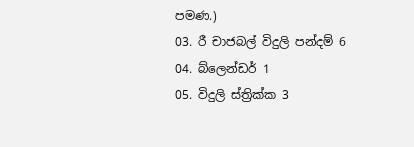පමණ.)
03. රී චාජබල් විදුලි පන්දම් 6
04. බ්ලෙන්ඩර් 1
05. විදුලි ස්ත්‍රික්ක 3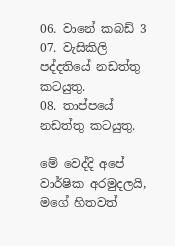06. වානේ කබඩ් 3
07. වැසිකිලි පද්දතියේ නඩත්තු කටයුතු.
08. තාප්පයේ නඩත්තු කටයුතු.

මේ වෙද්දි අපේ වාර්ෂික අරමුදලයි, මගේ හිතවත්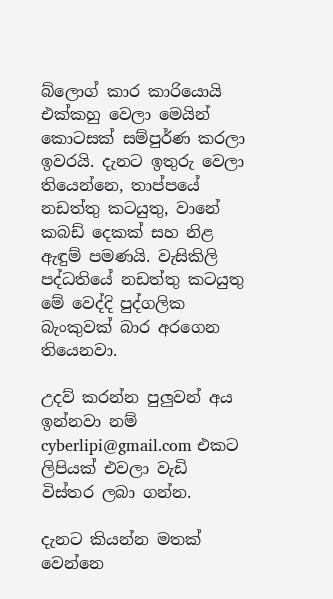බ්ලොග් කාර කාරියොයි එක්කහු වෙලා මෙයින් කොටසක් සම්පුර්ණ කරලා ඉවරයි. දැනට ඉතුරු වෙලා තියෙන්නෙ, තාප්පයේ නඩත්තු කටයුතු, වානේ කබඩ් දෙකක් සහ නිළ ඇඳුම් පමණයි. වැසිකිලි පද්ධතියේ නඩත්තු කටයුතු මේ වෙද්දි පුද්ගලික බැංකුවක් බාර අරගෙන තියෙනවා.

උදව් කරන්න පුලුවන් අය ඉන්නවා නම් cyberlipi@gmail.com එකට ලිපියක් එවලා වැඩි විස්තර ලබා ගන්න.

දැනට කියන්න මතක් වෙන්නෙ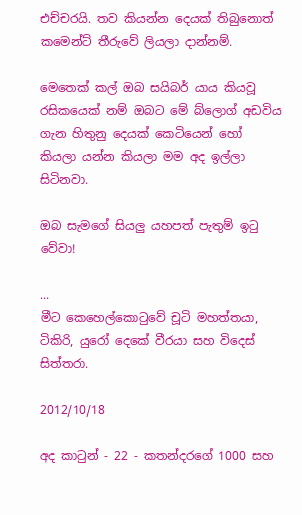එච්චරයි. තව කියන්න දෙයක් තිබුනොත් කමෙන්ට් තීරුවේ ලියලා දාන්නම්.

මෙතෙක් කල් ඔබ සයිබර් යාය කියවූ රසිකයෙක් නම් ඔබට මේ බ්ලොග් අඩවිය ගැන හිතුනු දෙයක් කෙටියෙන් හෝ කියලා යන්න කියලා මම අද ඉල්ලා සිටිනවා.

ඔබ සැමගේ සියලු යහපත් පැතුම් ඉටු වේවා!

...
මීට කෙහෙල්කොටුවේ චූටි මහත්තයා, ටිකිරි, යුරෝ දෙකේ වීරයා සහ විදෙස් සිත්තරා.

2012/10/18

අද කාටුන් - 22 - කතන්දරගේ 1000 සහ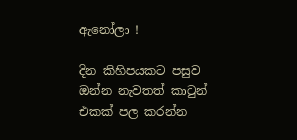ඇනෝලා !

දින කිහිපයකට පසුව ඔන්න නැවතත් කාටුන් එකක් පල කරන්න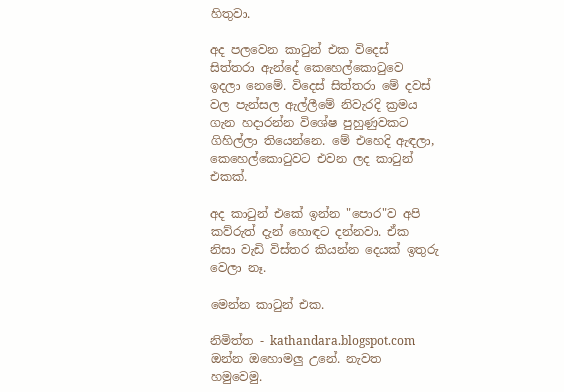හිතුවා.

අද පලවෙන කාටුන් එක විදෙස් සිත්තරා ඇන්දේ කෙහෙල්කොටුවෙ ඉදලා නෙමේ. විදෙස් සිත්තරා මේ දවස් වල පැන්සල ඇල්ලීමේ නිවැරදි ක්‍රමය ගැන හදාරන්න විශේෂ පුහුණුවකට ගිහිල්ලා තියෙන්නෙ. මේ එහෙදි ඇඳලා, කෙහෙල්කොටුවට එවන ලද කාටුන් එකක්.

අද කාටුන් එකේ ඉන්න "පොර"ව අපි කව්රුත් දැන් හොඳට දන්නවා. ඒක නිසා වැඩි විස්තර කියන්න දෙයක් ඉතුරු වෙලා නෑ.

මෙන්න කාටුන් එක.

නිමිත්ත - kathandara.blogspot.com
ඔන්න ඔහොමලු උනේ. නැවත හමුවෙමු.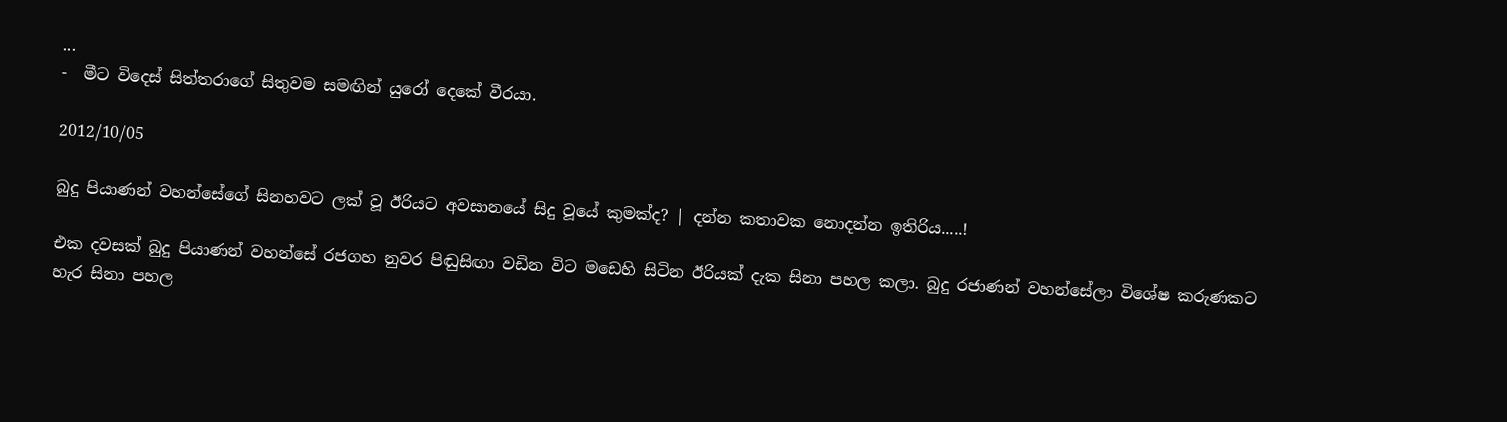...
-  මීට විදෙස් සිත්තරාගේ සිතුවම සමඟින් යුරෝ දෙකේ වීරයා.

2012/10/05

බුදු පියාණන් වහන්සේගේ සිනහවට ලක් වූ ඊරියට අවසානයේ සිදු වූයේ කුමක්ද? | දන්න කතාවක නොදන්න ඉතිරිය.....!

එක දවසක් බුදු පියාණන් වහන්සේ රජගහ නුවර පිඬුසිඟා වඩින විට මඩෙහි සිටින ඊරියක් දැක සිනා පහල කලා. බුදු රජාණන් වහන්සේලා විශේෂ කරුණකට හැර සිනා පහල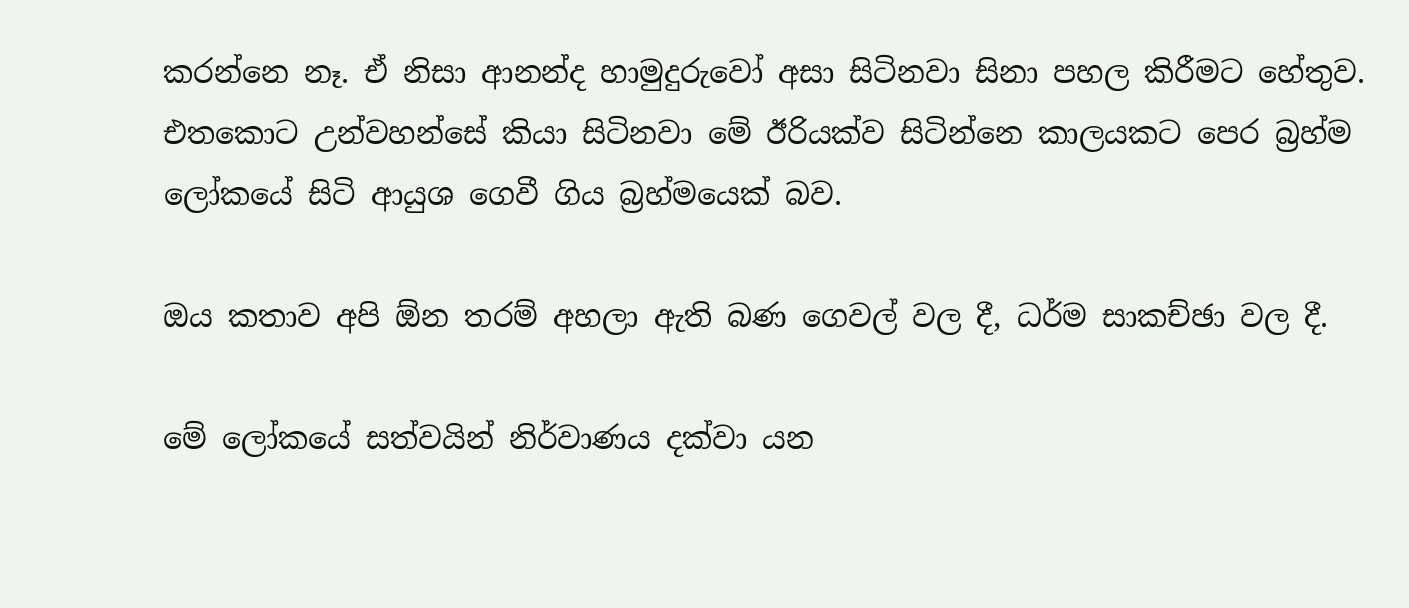කරන්නෙ නෑ. ඒ නිසා ආනන්ද හාමුදුරුවෝ අසා සිටිනවා සිනා පහල කිරීමට හේතුව. එතකොට උන්වහන්සේ කියා සිටිනවා මේ ඊරියක්ව සිටින්නෙ කාලයකට පෙර බ්‍රහ්ම ලෝකයේ සිටි ආයුශ ගෙවී ගිය බ්‍රහ්මයෙක් බව.

ඔය කතාව අපි ඕන තරම් අහලා ඇති බණ ගෙවල් වල දී, ධර්ම සාකච්ඡා වල දී.

මේ ලෝකයේ සත්වයින් නිර්වාණය දක්වා යන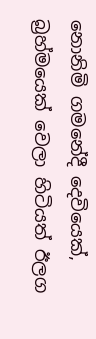නොනිමි ගමනේදී දෙවියෙක්, බ්‍රහ්මයෙක් වෙලා හිටියත් ඊලග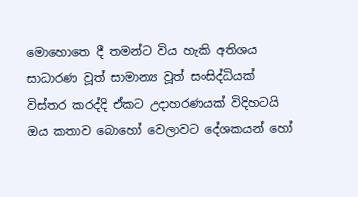මොහොතෙ දී තමන්ට විය හැකි අතිශය සාධාරණ වූත් සාමාන්‍ය වූත් සංසිද්ධියක් විස්තර කරද්දි ඒකට උදාහරණයක් විදිහටයි ඔය කතාව බොහෝ වෙලාවට දේශකයන් හෝ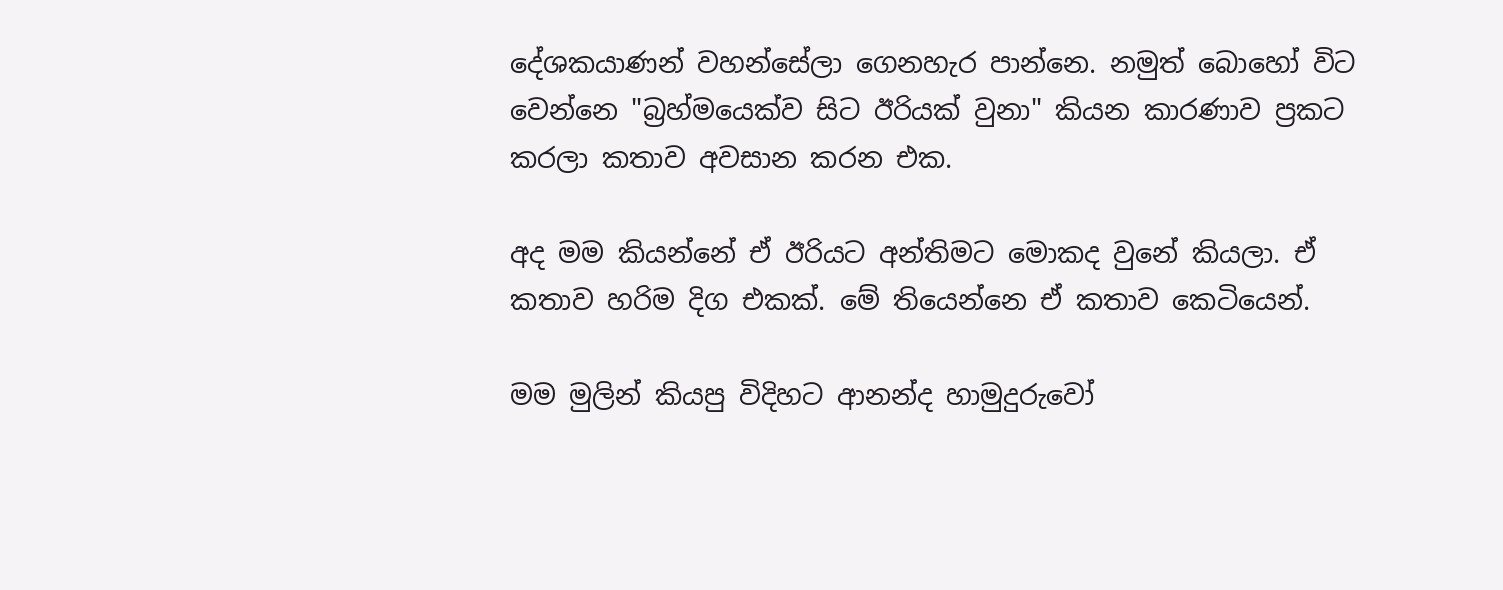දේශකයාණන් වහන්සේලා ගෙනහැර පාන්නෙ. නමුත් බොහෝ විට වෙන්නෙ "බ්‍රහ්මයෙක්ව සිට ඊරියක් වුනා" කියන කාරණාව ප්‍රකට කරලා කතාව අවසාන කරන එක.

අද මම කියන්නේ ඒ ඊරියට අන්තිමට මොකද වුනේ කියලා. ඒ කතාව හරිම දිග එකක්. මේ තියෙන්නෙ ඒ කතාව කෙටියෙන්.

මම මුලින් කියපු විදිහට ආනන්ද හාමුදුරුවෝ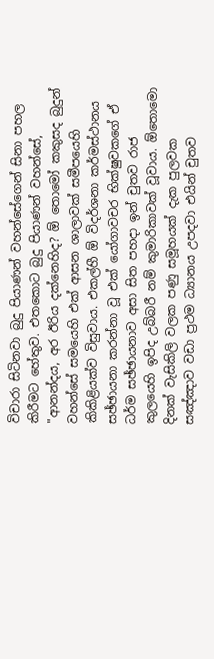විචාරා සිටිනවා බුදු පියාණන් වහන්සේගෙන් සිනා පහල කිරීමට හේතුව. එතකොට බුදු පියාණන් වහන්සේ, "ආනන්දය, අර ඊරිය දක්නෙහිද? ඕ තොමෝ කකුසද බුදුන් වහන්සේ සමයෙහි එක් ආසන ශාලාවක් සමීපයෙහි කිකිළියක්ව විසුවාය. එකල්හී ඕ විදර්ශනා කර්මස්ථානය සඡ්ඡායනා කරන්නා වූ එක් යෝගාවචර භික්ෂුවකගේ ඒ ධර්ම සඡ්ඡායනාව අසා සිත පහදා ඉන් චුතව රාජ කුලයෙහි ඉපිද උබ්බරී නම් කුමාරිකාවක් වූවාය. ඕතොමො දිනක් වැසිකිලි වලක පණු සමූහයක් දැක පුලවක සඤ්ඤාව වඩා ප්‍රථම ධ්‍යානය උපදවා එයින් චුතව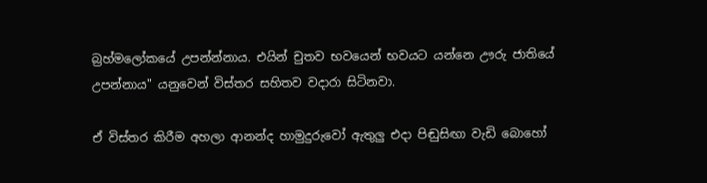බ්‍රහ්මලෝකයේ උපන්න්නාය. එයින් චුතව භවයෙන් භවයට යන්නෙ ඌරු ජාතියේ උපන්නාය" යනුවෙන් විස්තර සහිතව වදාරා සිටිනවා.

ඒ විස්තර කිරීම අහලා ආනන්ද හාමුදුරුවෝ ඇතුලු එදා පිඬුසිඟා වැඩි බොහෝ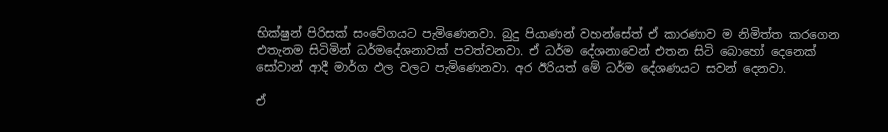භික්ෂුන් පිරිසක් සංවේගයට පැමිණෙනවා. බුදු පියාණන් වහන්සේත් ඒ කාරණාව ම නිමිත්ත කරගෙන එතැනම සිටිමින් ධර්මදේශනාවක් පවත්වනවා. ඒ ධර්ම දේශනාවෙන් එතන සිටි බොහෝ දෙනෙක් සෝවාන් ආදී මාර්ග ඵල වලට පැමිණෙනවා. අර ඊරියත් මේ ධර්ම දේශණයට සවන් දෙනවා.

ඒ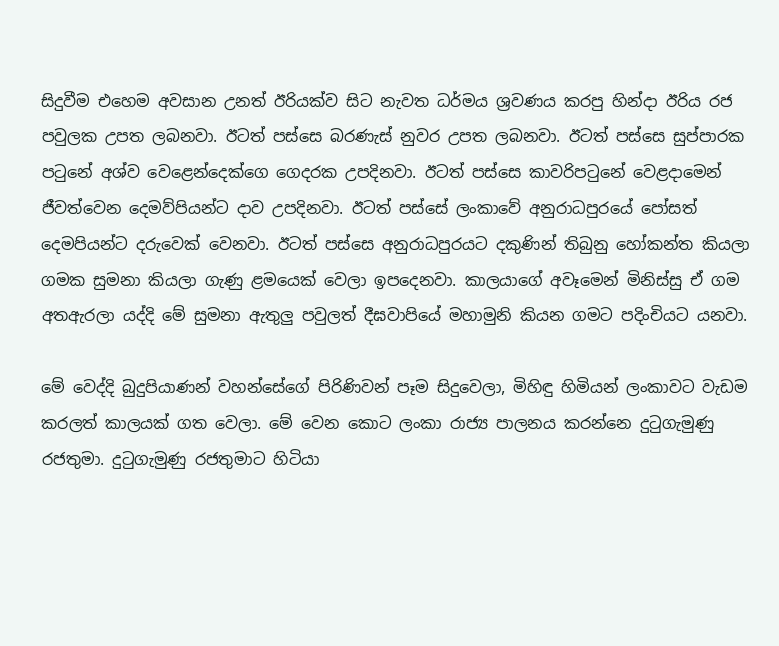සිදුවීම එහෙම අවසාන උනත් ඊරියක්ව සිට නැවත ධර්මය ශ්‍රවණය කරපු හින්දා ඊරිය රජ පවුලක උපත ලබනවා. ඊටත් පස්සෙ බරණැස් නුවර උපත ලබනවා. ඊටත් පස්සෙ සුප්පාරක පටුනේ අශ්ව වෙළෙන්දෙක්ගෙ ගෙදරක උපදිනවා. ඊටත් පස්සෙ කාවරිපටුනේ වෙළදාමෙන් ජීවත්වෙන දෙමව්පියන්ට දාව උපදිනවා. ඊ‍ටත් පස්සේ ලංකාවේ අනුරාධපුරයේ පෝසත් දෙමපියන්ට දරුවෙක් වෙනවා. ඊටත් පස්සෙ අනුරාධපුරයට දකුණින් තිබුනු හෝකන්ත කියලා ගමක සුමනා කියලා ගැණු ළමයෙක් වෙලා ඉපදෙනවා. කාලයාගේ අවෑමෙන් මිනිස්සු ඒ ගම අතඇරලා යද්දි මේ සුමනා ඇතුලු පවුලත් දීඝවාපියේ මහාමුනි කියන ගමට පදිංචියට යනවා.

මේ වෙද්දි බුදුපියාණන් වහන්සේගේ පිරිණිවන් පෑම සිදුවෙලා, මිහිඳු හිමියන් ලංකාවට වැඩම කරලත් කාලයක් ගත වෙලා. මේ වෙන කොට ලංකා රාජ්‍ය පාලනය කරන්නෙ දුටුගැමුණු රජතුමා. දුටුගැමුණු රජතුමාට හිටියා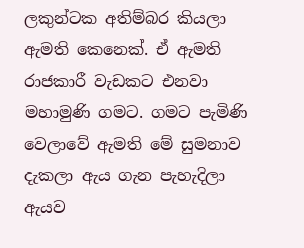ලකුන්ටක අතිම්බර කියලා ඇමති කෙනෙක්. ඒ ඇමති රාජකාරී වැඩකට එනවා මහාමුණි ගමට. ගමට පැමිණි වෙලාවේ ඇමති මේ සුමනාව දැකලා ඇය ගැන පැහැදිලා ඇයව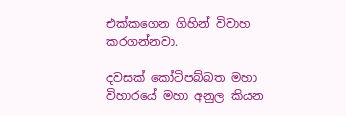එක්කගෙන ගිහින් විවාහ කරගන්නවා.

දවසක් කෝටිපබ්බත මහා විහාරයේ මහා අනුල කියන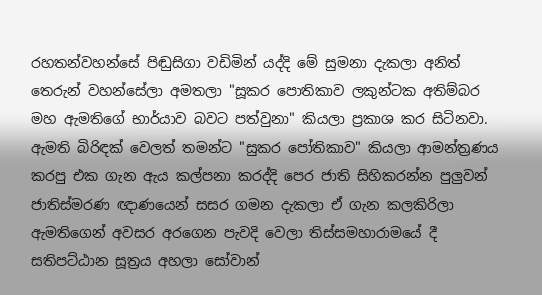රහතන්වහන්සේ පිඬුසිගා වඩිමින් යද්දි මේ සුමනා දැකලා අනිත් තෙරුන් වහන්සේලා අමතලා "සූකර පොතිකාව ලකුන්ටක අතිම්බර මහ ඇමතිගේ භාර්යාව බවට පත්වුනා" කියලා ප්‍රකාශ කර සිටිනවා. ඇමති බිරිඳක් වෙලත් තමන්ට "සුකර පෝතිකාව" කියලා ආමන්ත්‍රණය කරපු එක ගැන ඇය කල්පනා කරද්දි පෙර ජාති සිහිකරන්න පුලුවන් ජාතිස්මරණ ඥාණයෙන් සසර ගමන දැකලා ඒ ගැන කලකිරිලා ඇමතිගෙන් අවසර අරගෙන පැවදි වෙලා තිස්සමහාරාමයේ දී සතිපට්ඨාන සූත්‍රය අහලා සෝවාන්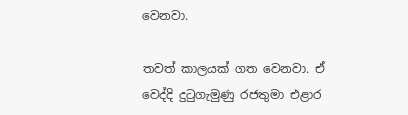වෙනවා.

තවත් කාලයක් ගත වෙනවා. ඒ වෙද්දි දුටුගැමුණු රජතුමා එළාර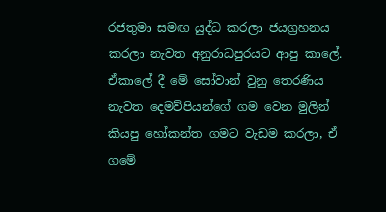රජතුමා සමඟ යුද්ධ කරලා ජයග්‍රහනය කරලා නැවත අනුරාධපුරයට ආපු කාලේ. ඒකාලේ දී ‍මේ සෝවාන් වුනු තෙරණිය නැවත දෙමව්පියන්ගේ ගම වෙන මුලින් කියපු හෝකන්ත ගමට වැඩම කරලා, ඒ ගමේ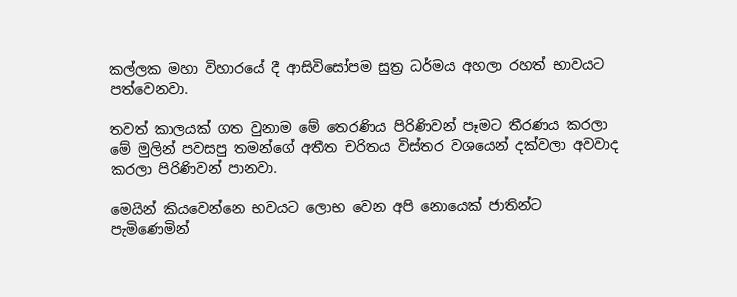කල්ලක මහා විහාරයේ දී ආසිවිසෝපම සුත්‍ර ධර්මය අහලා රහත් භාවයට පත්වෙනවා.

තවත් කාලයක් ගත වුනාම මේ තෙරණිය පිරිණිවන් පෑමට තීරණය කරලා මේ මුලින් පවසපු තමන්ගේ අතීත චරිතය විස්තර වශයෙන් දක්වලා අවවාද කරලා පිරිණිවන් පානවා.

මෙයින් කියවෙන්නෙ භවයට ලොභ වෙන අපි නොයෙක් ජාතින්ට පැමිණෙමින්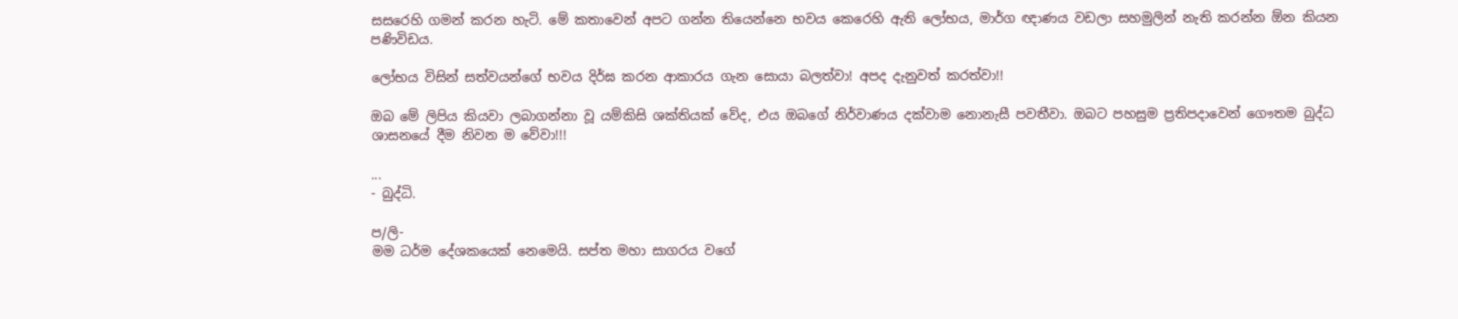සසරෙහි ගමන් කරන හැටි. මේ කතාවෙන් අපට ගන්න තියෙන්නෙ භවය කෙරෙහි ඇති ලෝභය, මාර්ග ඥාණය වඩලා සහමුලින් නැති කරන්න ඕන කියන පණිවිඩය.

ලෝභය විසින් සත්වයන්ගේ භවය දිර්ඝ කරන ආකාරය ගැන සොයා බලත්වා! අපද දැනුවත් කරත්වා!!

ඔබ මේ ලිපිය කියවා ලබාගන්නා වූ යම්කිසි ශක්තියක් වේද, එය ඔබගේ නිර්වාණය දක්වාම නොනැසී පවතීවා. ඔබට පහසුම ප්‍රතිපදාවෙන් ගෞතම බුද්ධ ශාසනයේ දීම නිවන ම වේවා!!!

...
- බුද්ධි.

ප/ලි-
මම ධර්ම දේශකයෙක් නෙමෙයි. සප්ත මහා සාගරය වගේ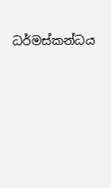ධර්මස්කන්ධය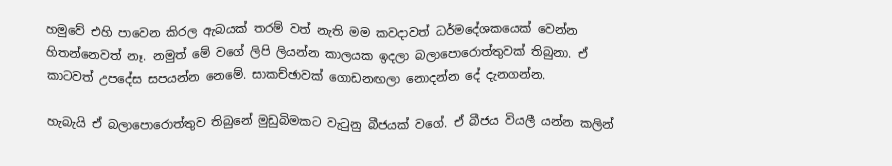හමුවේ එහි පාවෙන කිරල ඇබයක් තරම් වත් නැති මම කවදාවත් ධර්මදේශකයෙක් වෙන්න හිතන්නෙවත් නෑ. නමුත් මේ වගේ ලිපි ලියන්න කාලයක ඉදලා බලාපොරොත්තුවක් තිබුනා. ඒ කාටවත් උපදේස සපයන්න නෙමේ. සාකච්ඡාවක් ගොඩනඟලා නොදන්න දේ දැනගන්න.

හැබැයි ඒ බලා‍පොරොත්තුව තිබුනේ මුඩුබිමකට වැටුනු බීජයක් වගේ. ඒ බීජය වියලී යන්න කලින්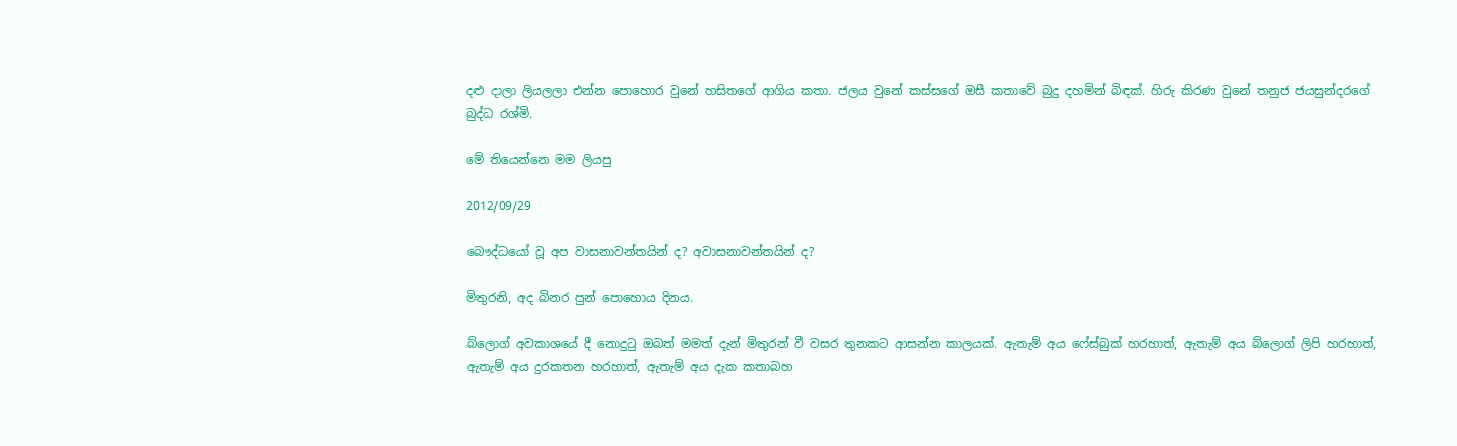දළු දාලා ලියලලා එන්න පොහොර වුනේ හසිතගේ ආගිය කතා. ජලය වුනේ කස්සගේ ඔසී කතාවේ බුදු දහමින් බිඳක්. හිරු කිරණ වුනේ තනුජ ජයසුන්දරගේ බුද්ධ රශ්මි.

මේ තියෙන්නෙ මම ලියපු

2012/09/29

බෞද්ධයෝ වූ අප වාසනාවන්තයින් ද? අවාසනාවන්තයින් ද?

මිතුරනි, අද බිනර පුන් පොහොය දිනය.

බ්ලොග් අවකාශයේ දී නොදුටු ඔබත් මමත් දැන් මිතුරන් වී වසර තුනකට ආසන්න කාලයක්. ඇතැම් අය ෆේස්බුක් හරහාත්, ඇතැම් අය බ්ලොග් ලිපි හරහාත්, ඇතැම් අය දුරකතන හරහාත්, ඇතැම් අය දැක කතාබහ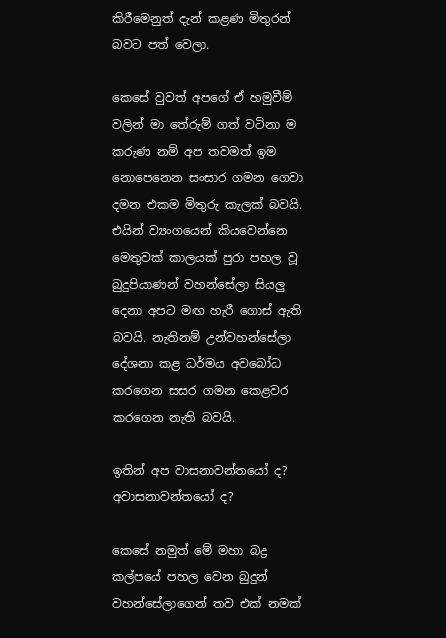කිරීමෙනුත් දැන් කළණ මිතුරන් බවට පත් වෙලා.

කෙසේ වුවත් අපගේ ඒ හමුවීම් වලින් මා තේරුම් ගත් වටිනා ම කරුණ නම් අප තවමත් ඉම නොපෙනෙන සංසාර ගමන ගෙවා දමන එකම මිතුරු කැලක් බවයි. එයින් ව්‍යංගයෙන් කියවෙන්නෙ මෙතුවක් කාලයක් පුරා පහල වූ බුදුපියාණන් වහන්සේලා සියලු දෙනා අපට මඟ හැරී ගොස් ඇති බවයි. නැතිනම් උන්වහන්සේලා දේශනා කළ ධර්මය අවබෝධ කරගෙන සසර ගමන කෙළවර කරගෙන නැති බවයි.

ඉතින් අප වාසනාවන්තයෝ ද? අවාසනාවන්තයෝ ද?

කෙසේ නමුත් මේ මහා බද්‍ර කල්පයේ පහල වෙන බුදුන් වහන්සේලාගෙන් තව එක් නමක්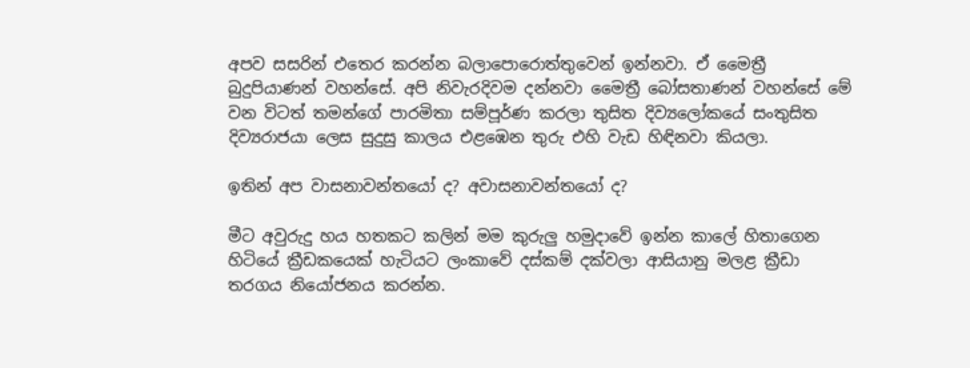අපව සසරින් එතෙර කරන්න බලාපොරොත්තුවෙන් ඉන්නවා. ඒ මෛත්‍රී බුදුපියාණන් වහන්සේ. අපි නිවැරදිවම දන්නවා මෛත්‍රී බෝසතාණන් වහන්සේ මේ වන විටත් තමන්ගේ පාරමිතා සම්පූර්ණ කරලා තුසිත දිව්‍යලෝකයේ සංතුසිත දිව්‍යරාජයා ලෙස සුදුසු කාලය එළඹෙන තුරු එහි වැඩ හිඳිනවා කියලා.

ඉතින් අප වාසනාවන්තයෝ ද? අවාසනාවන්තයෝ ද?

මීට අවුරුදු හය හතකට කලින් මම කුරුලු හමුදාවේ ඉන්න කාලේ හිතාගෙන හිටියේ ක්‍රීඩකයෙක් හැටියට ලංකාවේ දස්කම් දක්වලා ආසියානු මලළ ක්‍රීඩා තරගය නියෝජනය කරන්න.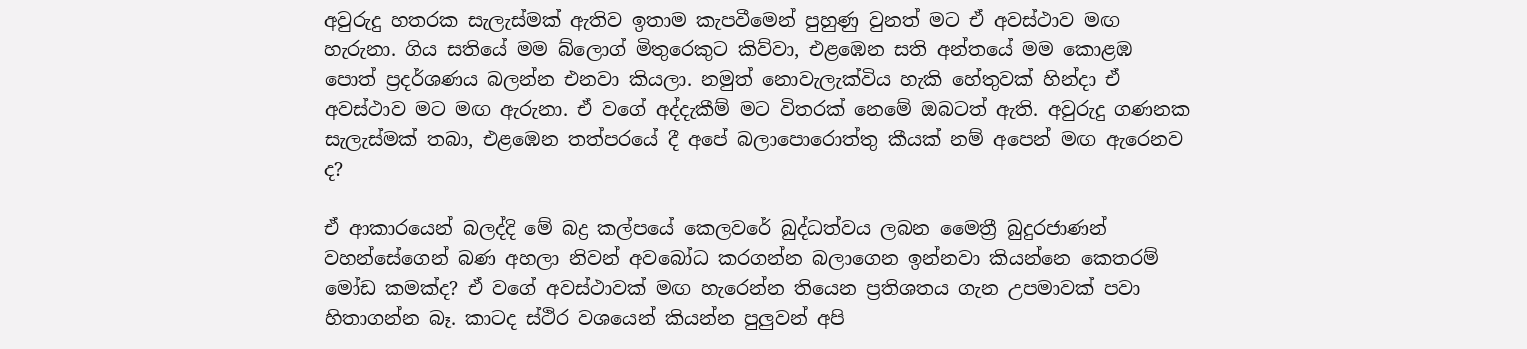අවුරුදු හතරක සැලැස්මක් ඇතිව ඉතාම කැපවීමෙන් පුහුණු වුනත් මට ඒ අවස්ථාව මඟ හැරුනා. ගිය සතියේ මම බ්ලොග් මිතුරෙකුට කිව්වා, එළඹෙන සති අන්තයේ මම කොළඹ පොත් ප්‍රදර්ශණය බලන්න එනවා කියලා. නමුත් නොවැලැක්විය හැකි හේතුවක් හින්දා ඒ අවස්ථාව මට මඟ ඇරුනා. ඒ වගේ අද්දැකීම් මට විතරක් නෙමේ ඔබටත් ඇති. අවුරුදු ගණනක සැලැස්මක් තබා, එළඹෙන තත්පරයේ දී අපේ බලාපොරොත්තු කීයක් නම් අපෙන් මඟ ඇරෙනව ද?

ඒ ආකාරයෙන් බලද්දි මේ බද්‍ර කල්පයේ කෙලවරේ බුද්ධත්වය ලබන මෛත්‍රී බුදුරජාණන් වහන්සේගෙන් බණ අහලා නිවන් අවබෝධ කරගන්න බලාගෙන ඉන්නවා කියන්නෙ කෙතරම් මෝඩ කමක්ද? ඒ වගේ අවස්ථාවක් මඟ හැරෙන්න තියෙන ප්‍රතිශතය ගැන උපමාවක් පවා හිතාගන්න බෑ. කාටද ස්ථිර වශයෙන් කියන්න පුලුවන් අපි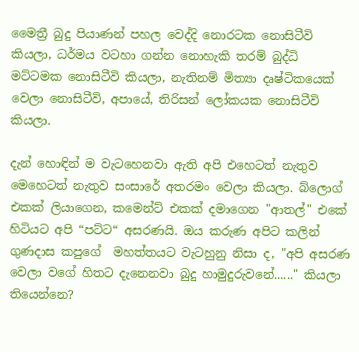මෛත්‍රී බුදු පියාණන් පහල වෙද්දි නොරටක නොසිටීවි කියලා, ධර්මය වටහා ගන්න නොහැකි තරම් බුද්ධි මට්ටමක නොසිටීවි කියලා, නැතිනම් මිත්‍යා දෘෂ්ටිකයෙක් වෙලා නොසිටීවි, අපායේ, තිරිසන් ලෝකයක නොසිටීවි කියලා.

දැන් හොඳින් ම වැටහෙනවා ඇති අපි එහෙටත් නැතුව මෙහෙටත් නැතුව සංසාරේ අතරමං වෙලා කියලා. බ්ලොග් එකක් ලියාගෙන, කමෙන්ට් එකක් දමාගෙන "ආතල්" එකේ හිටියට අපි “පට්ට“ අසරණයි. ඔය කරුණ අපිට කලින් ගුණදාස කපුගේ  මහත්තයට වැටහුනු නිසා ද, "අපි අසරණ වෙලා වගේ හිතට දැනෙනවා බුදු හාමුදුරුවනේ......" කියලා තියෙන්නෙ?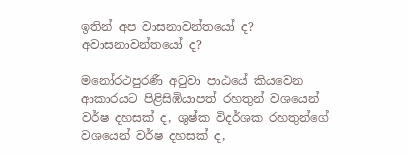ඉතින් අප වාසනාවන්තයෝ ද? අවාසනාවන්තයෝ ද?

මනෝරථපුරණී අටුවා පාඨයේ කියවෙන ආකාරයට පිළිසිඹියාපත් රහතුන් වශයෙන් වර්ෂ දහසක් ද, ශුෂ්ක විදර්ශක රහතුන්ගේ වශයෙන් වර්ෂ දහසක් ද,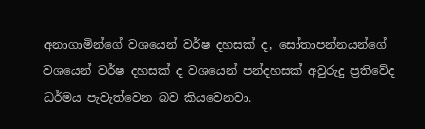අනාගාමින්ගේ වශයෙන් වර්ෂ දහසක් ද, සෝතාපන්නයන්ගේ වශයෙන් වර්ෂ දහසක් ද වශයෙන් පන්දහසක් අවුරුදු ප්‍රතිවේද ධර්මය පැවැත්වෙන බව කියවෙනවා.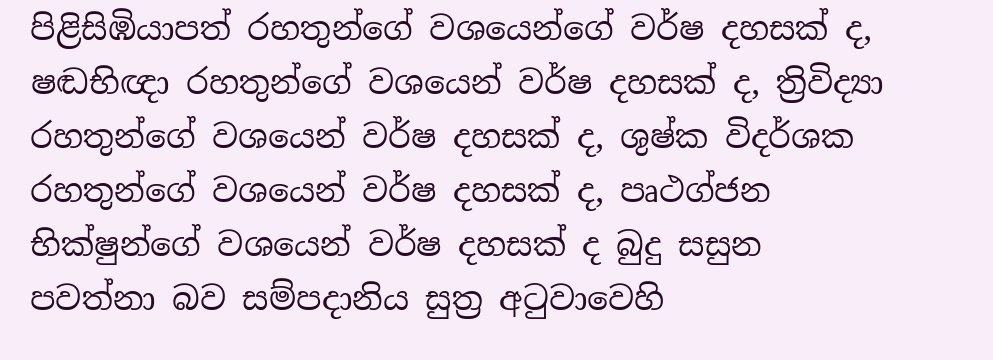පිළිසිඹියාපත් රහතුන්ගේ වශයෙන්ගේ වර්ෂ දහසක් ද, ෂඬභිඥා රහතුන්ගේ වශයෙන් වර්ෂ දහසක් ද, ත්‍රිවිද්‍යා රහතුන්ගේ වශයෙන් වර්ෂ දහසක් ද, ශුෂ්ක විදර්ශක රහතුන්ගේ වශයෙන් වර්ෂ දහසක් ද, පෘථග්ජන භික්ෂුන්ගේ වශයෙන් වර්ෂ දහසක් ද බුදු සසුන පවත්නා බව සම්පදානිය සුත්‍ර අටුවාවෙහි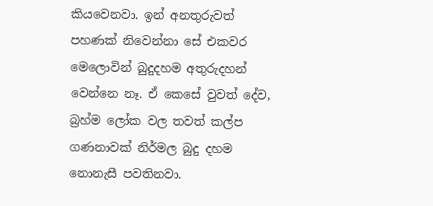කියවෙනවා. ඉන් අනතුරුවත් පහණක් නිවෙන්නා සේ එකවර මෙලොවින් බුදුදහම අතුරුදහන් වෙන්නෙ නෑ. ඒ කෙසේ වුවත් දේව, බ්‍රහ්ම ලෝක වල තවත් කල්ප ගණනාවක් නිර්මල බුදු දහම නොනැසී පවතිනවා.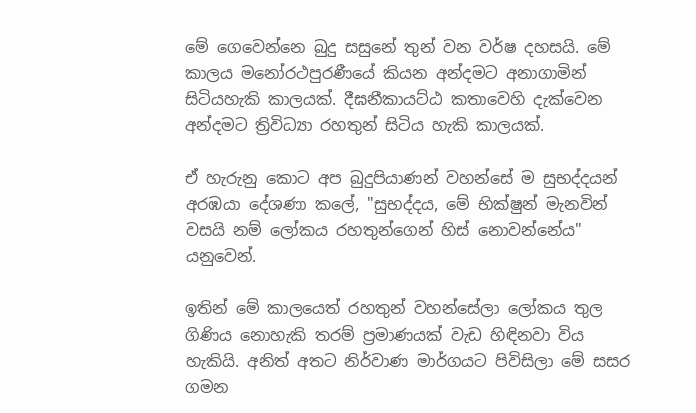මේ ගෙවෙන්නෙ බුදු සසුනේ තුන් වන වර්ෂ දහසයි. මේ කාලය මනෝරථපුරණීයේ කියන අන්දමට අනාගාමින් සිටියහැකි කාලයක්. දීඝනීකායට්ඨ කතාවෙහි දැක්වෙන අන්දමට ත්‍රිවිධ්‍යා රහතුන් සිටිය හැකි කාලයක්.

ඒ හැරුනු කොට අප බුදුපියාණන් වහන්සේ ම සුභද්දයන් අරඹයා දේශණා කලේ, "සුභද්දය, මේ භික්ෂුන් මැනවින් වසයි නම් ලෝකය රහතුන්ගෙන් හිස් නොවන්නේය" යනුවෙන්.

ඉතින් මේ කාලයෙත් රහතුන් වහන්සේලා ලෝකය තුල ගිණිය නොහැකි තරම් ප්‍රමාණයක් වැඩ හිඳිනවා විය හැකියි. අනිත් අතට නිර්වාණ මාර්ගයට පිවිසිලා මේ සසර ගමන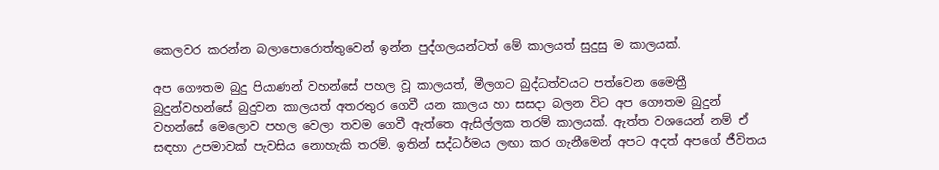කෙලවර කරන්න බලාපොරොත්තුවෙන් ඉන්න පුද්ගලයන්ටත් මේ කාලයත් සුදුසු ම කාලයක්.

අප ගෞතම බුදු පියාණන් වහන්සේ පහල වූ කාලයත්, මීලගට බුද්ධත්වයට පත්වෙන මෛත්‍රී බුදුන්වහන්සේ බුදුවන කාලයත් අතරතුර ගෙවී යන කාලය හා සසදා බලන විට අප ගෞතම බුදුන් වහන්සේ මෙලොව පහල වෙලා තවම ගෙවී ඇත්තෙ ඇසිල්ලක තරම් කාලයක්. ඇත්ත වශයෙන් නම් ඒ සඳහා උපමාවක් පැවසිය නොහැකි තරම්. ඉතින් සද්ධර්මය ලඟා කර ගැනීමෙන් අපට අදත් අපගේ ජීවිතය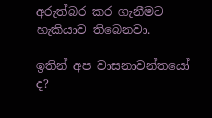අරුත්බර කර ගැනීමට හැකියාව තිබෙනවා.

ඉතින් අප වාසනාවන්තයෝ ද?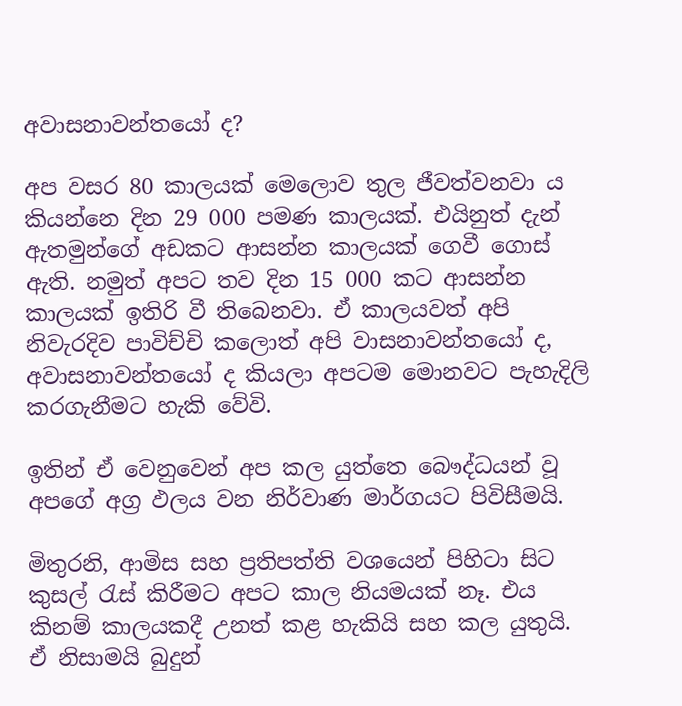අවාසනාවන්තයෝ ද?

අප වසර 80 කාලයක් මෙලොව තුල ජීවත්වනවා ය කියන්නෙ දින 29 000 පමණ කාලයක්. එයිනුත් දැන් ඇතමුන්ගේ අඩකට ආසන්න කාලයක් ගෙවී ගොස් ඇති. නමුත් අපට තව දින 15 000 කට ආසන්න කාලයක් ඉතිරි වී තිබෙනවා. ඒ කාලයවත් අපි නිවැරදිව පාවිච්චි කලොත් අපි වාසනාවන්තයෝ ද, අවාසනාවන්තයෝ ද කියලා අපටම මොනවට පැහැදිලි කරගැනීමට හැකි වේවි.

ඉතින් ඒ වෙනුවෙන් අප කල යුත්තෙ බෞද්ධයන් වූ අපගේ අග්‍ර ඵලය වන නිර්වාණ මාර්ගයට පිවිසීමයි.

මිතුරනි, ආමිස සහ ප්‍රතිපත්ති වශයෙන් පිහිටා සිට කුසල් රැස් කිරීමට අපට කාල නියමයක් නෑ. එය කිනම් කාලයකදී උනත් කළ හැකියි සහ කල යුතුයි. ඒ නිසාමයි බුදුන්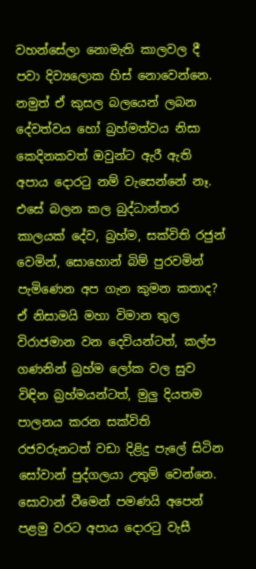වහන්සේලා නොමැති කාලවල දී පවා දිව්‍යලොක හිස් නොවෙන්නෙ. නමුත් ඒ කුසල බලයෙන් ලබන දේවත්වය හෝ බ්‍රහ්මත්වය නිසා කෙදිනකවත් ඔවුන්ට ඇරී ඇති අපාය දොරටු නම් වැසෙන්නේ නෑ. එසේ බලන කල බුද්ධාන්තර කාලයක් දේව, බ්‍රහ්ම, සක්විති රජුන් වෙමින්, සොහොන් බිම් පුරවමින් පැමිණෙන අප ගැන කුමන කතාද? ඒ නිසාමයි මහා විමාන තුල විරාජමාන වන දෙවියන්ටත්, කල්ප ගණනින් බ්‍රහ්ම ලෝක වල සුව විඳින බ්‍රහ්මයන්ටත්, මුලු දියතම පාලනය කරන සක්විති රජවරුනටත් වඩා දිළිදු පැලේ සිටින සෝවාන් පුද්ගලයා උතුම් වෙන්නෙ. සොවාන් වීමෙන් පමණයි අපෙන් පළමු වරට අපාය දොරටු වැසී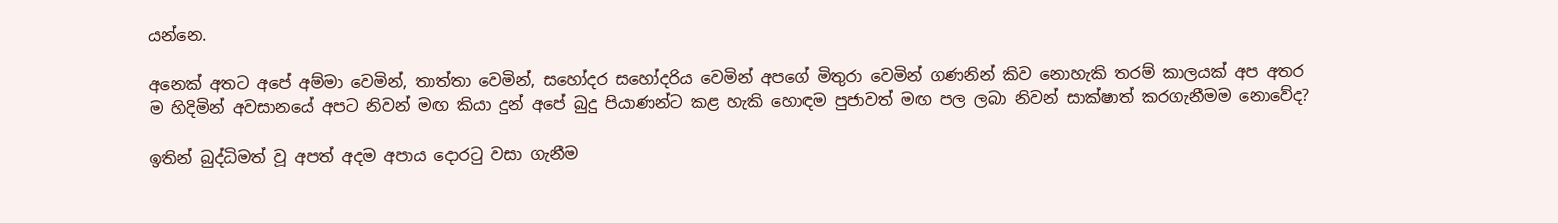යන්නෙ.

අනෙක් අතට අපේ අම්මා වෙමින්, තාත්තා වෙමින්, සහෝදර සහෝදරිය වෙමින් අපගේ මිතුරා වෙමින් ගණනින් කිව නොහැකි තරම් කාලයක් අප අතර ම හිදිමින් අවසානයේ අපට නිවන් මඟ කියා දුන් අපේ බුදු පියාණන්ට කළ හැකි හොඳම පුජාවත් මඟ පල ලබා නිවන් සාක්ෂාත් කරගැනීමම නොවේද?

ඉතින් බුද්ධිමත් වූ අපත් අදම අපාය දොරටු වසා ගැනීම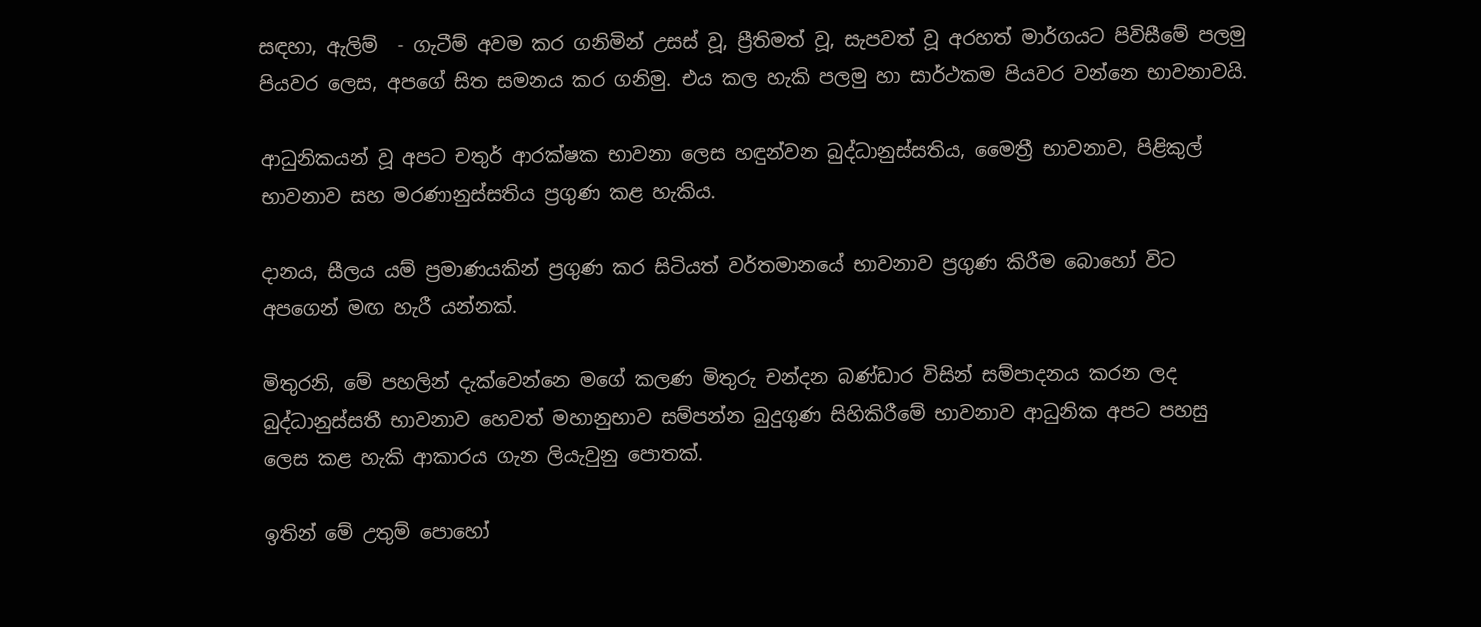සඳහා, ඇලිම්  - ගැටීම් අවම කර ගනිමින් උසස් වූ, ප්‍රීතිමත් වූ, සැපවත් වූ අරහත් මාර්ගයට පිවිසීමේ පලමු පියවර ලෙස, අපගේ සිත සමනය කර ගනිමු. එය කල හැකි පලමු හා සාර්ථකම පියවර වන්නෙ භාවනාවයි.

ආධුනිකයන් වූ අපට චතුර් ආරක්ෂක භාවනා ලෙස හඳුන්වන බුද්ධානුස්සතිය, මෛත්‍රී භාවනාව, පිළිකුල් භාවනාව සහ මරණානුස්සතිය ප්‍රගුණ කළ හැකිය.

දානය, සීලය යම් ප්‍රමාණයකින් ප්‍රගුණ කර සිටියත් වර්තමානයේ භාවනාව ප්‍රගුණ කිරීම බොහෝ විට අපගෙන් මඟ හැරී යන්නක්.

මිතුරනි, මේ පහලින් දැක්වෙන්නෙ මගේ කලණ මිතුරු චන්දන බණ්ඩාර විසින් සම්පාදනය කරන ලද බුද්ධානුස්සතී භාවනාව හෙවත් මහානුභාව සම්පන්න බුදුගුණ සිහිකිරීමේ භාවනාව ආධුනික අපට පහසු ලෙස කළ හැකි ආකාරය ගැන ලියැවුනු පොතක්.

ඉතින් මේ උතුම් පොහෝ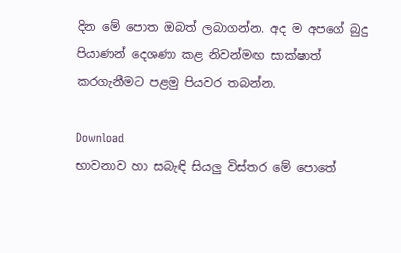දින මේ පොත ඔබත් ලබාගන්න. අද ම අපගේ බුදු පියාණන් දෙශණා කළ නිවන්මඟ සාක්ෂාත් කරගැනීමට පළමු පියවර තබන්න.

Download
භාවනාව හා සබැඳි සියලු විස්තර මේ පොතේ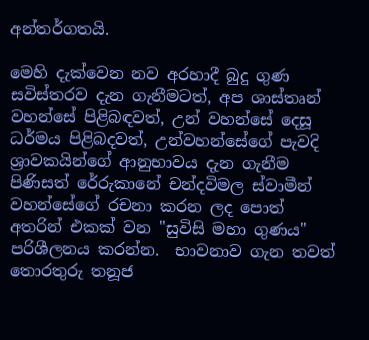අන්තර්ගතයි.

මෙහි දැක්වෙන නව අරහාදී බුදු ගුණ සවිස්තරව දැන ගැනීමටත්, අප ශාස්තෘන් වහන්සේ පිළිබඳවත්, උන් වහන්සේ දෙසූ ධර්මය පිළිබදවත්, උන්වහන්සේගේ පැවදි ශ්‍රාවකයින්ගේ ආනුභාවය දැන ගැනීම පිණිසත් රේරුකානේ චන්දවිමල ස්වාමීන් වහන්සේගේ රචනා කරන ලද පොත් අතරින් එකක් වන "සුවිසි මහා ගුණය" පරිශීලනය කරන්න.  භාවනාව ගැන තවත් තොරතුරු තනූජ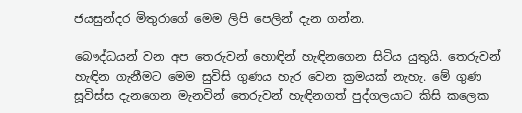ජයසුන්දර මිතුරාගේ මෙම ලිපි පෙලින් දැන ගන්න.

බෞද්ධයන් වන අප තෙරුවන් හොඳින් හැඳිනගෙන සිටිය යුතුයි. තෙරුවන් හැඳින ගැනීමට මෙම සුවිසි ගුණය හැර වෙන ක්‍රමයක් නැහැ. මේ ගුණ සූවිස්ස දැනගෙන මැනවින් තෙරුවන් හැඳිනගත් පුද්ගලයාට කිසි කලෙක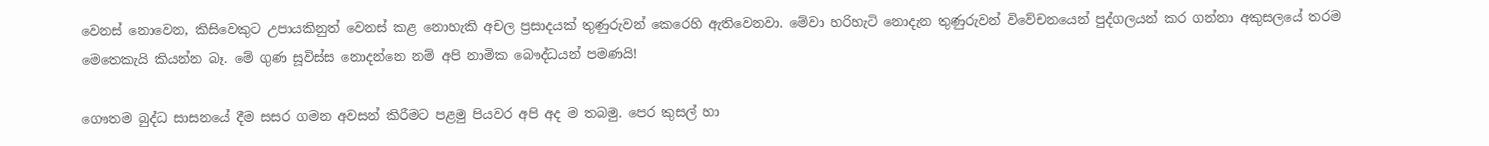වෙනස් නොවෙන, කිසිවෙකුට උපායකිනුත් වෙනස් කළ නොහැකි අචල ප්‍රසාදයක් තුණුරුවන් කෙරෙහි ඇතිවෙනවා. මේවා හරිහැටි නොදැන තුණුරුවන් විවේචනයෙන් පුද්ගලයන් කර ගන්නා අකුසලයේ තරම මෙතෙකැයි කියන්න බෑ. මේ ගුණ සූවිස්ස නොදන්නෙ නම් අපි නාමික බෞද්ධයන් පමණයි!

ගෞතම බුද්ධ සාසනයේ දීම සසර ගමන අවසන් කිරීමට පළමු පියවර අපි අද ම තබමු. පෙර කුසල් හා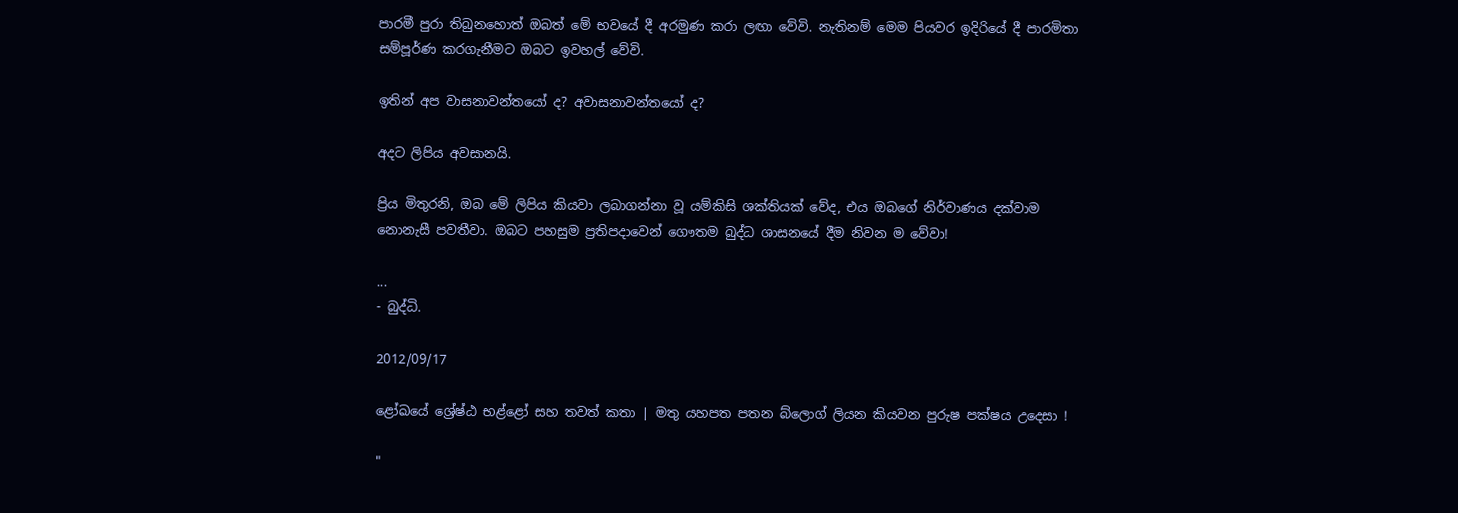පාරමී පුරා තිබුනහොත් ඔබත් මේ භවයේ දී අරමුණ කරා ලඟා වේවි. නැතිනම් මෙම පියවර ඉදිරියේ දී පාරමිතා සම්පූර්ණ කරගැනීමට ඔබට ඉවහල් වේවි.

ඉතින් අප වාසනාවන්තයෝ ද? අවාසනාවන්තයෝ ද?

අදට ලිපිය අවසානයි.

ප්‍රිය මිතුරනි, ඔබ මේ ලිපිය කියවා ලබාගන්නා වූ යම්කිසි ශක්තියක් වේද, එය ඔබගේ නිර්වාණය දක්වාම නොනැසී පවතීවා. ඔබට පහසුම ප්‍රතිපදාවෙන් ගෞතම බුද්ධ ශාසනයේ දීම නිවන ම වේවා!

...
- බුද්ධි.

2012/09/17

ළෝඛයේ ශ්‍රේෂ්ඨ භළ්ළෝ සහ තවත් කතා | මතු යහපත පතන බ්ලොග් ලියන කියවන පුරුෂ පක්ෂය උදෙසා !

"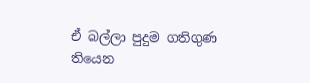ඒ බල්ලා පුදුම ගතිගුණ තියෙන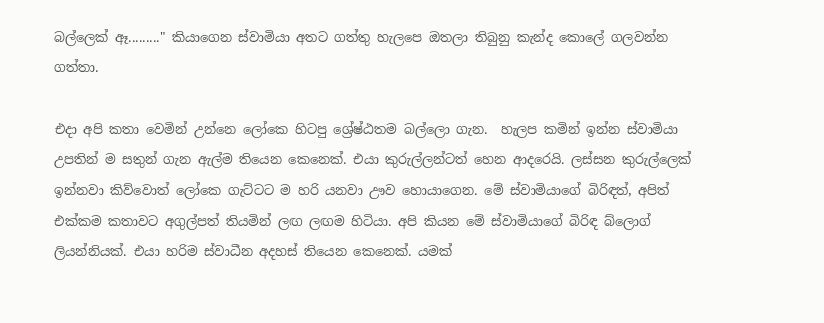බල්ලෙක් ඈ........." කියාගෙන ස්වාමියා අතට ගත්තු හැලපෙ ඔතලා තිබුනු කැන්ද කොලේ ගලවන්න ගත්තා.

එදා අපි කතා වෙමින් උන්නෙ ලෝකෙ හිටපු ශ්‍රේෂ්ඨතම බල්ලො ගැන.  හැලප කමින් ඉන්න ස්වාමියා උපතින් ම සතුන් ගැන ඇල්ම තියෙන කෙනෙක්. එයා කුරුල්ලන්ටත් හෙන ආදරෙයි. ලස්සන කුරුල්ලෙක් ඉන්නවා කිව්වොත් ‍ලෝකෙ ගැට්ටට ම හරි යනවා ඌව හොයාගෙන. මේ ස්වාමියාගේ බිරිඳත්, අපිත් එක්කම කතාවට අගුල්පත් තියමින් ලඟ ලඟම හිටියා. අපි කියන මේ ස්වාමියාගේ බිරිඳ බ්ලොග් ලියන්නියක්. එයා හරිම ස්වාධීන අදහස් තියෙන කෙනෙක්. යමක්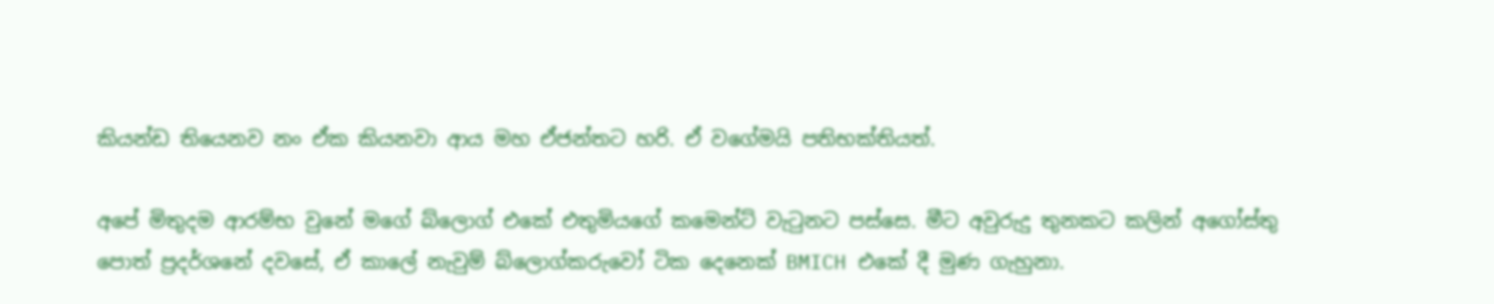කියන්ඩ තියෙනව නං ඒක කියනවා ආය මහ ඒජන්තට හරි. ඒ වගේමයි පතිභක්තියත්.

අපේ මිතුදම ආරම්භ වුනේ මගේ බ්ලොග් එකේ එතුමියගේ කමෙන්ට් වැටුනට පස්සෙ. මීට අවුරුදු තුනකට කලින් අගෝස්තු පොත් ‍ප්‍රදර්ශනේ දවසේ, ඒ කාලේ නැවුම් බ්ලොග්කරුවෝ ටික දෙනෙක් BMICH එකේ දී මුණ ගැහුනා.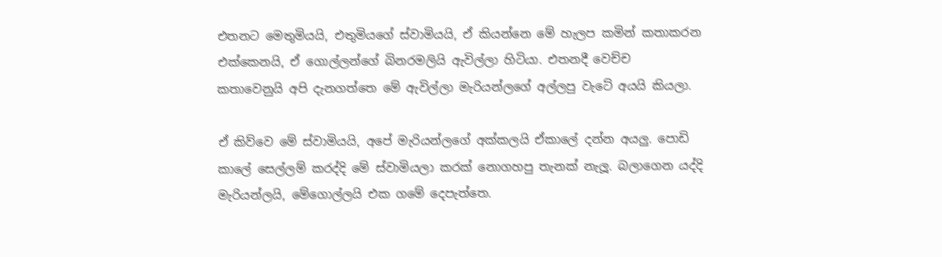එතනට මෙතුමියයි, එතුමියගේ ස්වාමියයි, ඒ කියන්නෙ මේ හැලප කමින් කතාකරන එක්කෙනයි, ඒ ගොල්ලන්ගේ බිනරමලියි ඇවිල්ලා හිටියා. එතනදී වෙච්ච කතාවෙනුයි අපි දැනගත්තෙ මේ ඇවිල්ලා මැරියන්ලගේ අල්ලපු වැටේ අයයි කියලා.

ඒ කිව්වෙ මේ ස්වාමියයි, අපේ මැරියන්ලගේ අක්කලයි ඒකාලේ දන්න අයලු. පොඩි කාලේ සෙල්ලම් කරද්දි මේ ස්වාමියලා කරක් නොගහපු තැනක් නැලූ. බලාගෙන යද්දි මැරියන්ලයි, මේගොල්ලයි එක ගමේ දෙපැත්තෙ.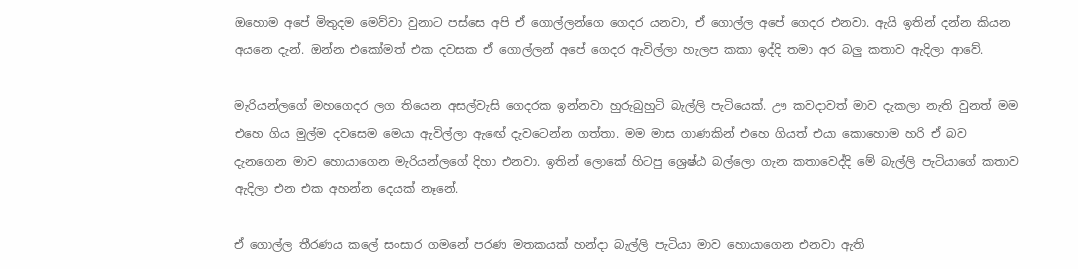ඔහොම අපේ මිතුදම මෙව්වා වුනාට පස්සෙ අපි ඒ ගොල්ලන්ගෙ ගෙදර යනවා, ඒ ගොල්ල අපේ ගෙදර එනවා. ඇයි ඉතින් දන්න කියන අයනෙ දැන්. ඔන්න එකෝමත් එක දවසක ඒ ගොල්ලන් අපේ ගෙදර ඇවිල්ලා හැලප කකා ඉද්දි තමා අර බලු කතාව ඇදිලා ආවේ.

මැරියන්ලගේ මහගෙදර ලග තියෙන අසල්වැසි ගෙදරක ඉන්නවා හුරුබුහුටි බැල්ලි පැටියෙක්. ඌ කවදාවත් මාව දැකලා නැති වුනත් මම එහෙ ගිය මුල්ම දවසෙම මෙයා ඇවිල්ලා ඇඟේ දැවටෙන්න ගත්තා. මම මාස ගාණකින් එහෙ ගියත් එයා කොහොම හරි ඒ බව දැනගෙන මාව හොයාගෙන මැරියන්ලගේ දිහා එනවා. ඉතින් ලොකේ හිටපු ශ්‍රෙෂ්ඨ බල්ලො ගැන කතාවෙද්දි මේ බැල්ලි පැටියාගේ කතාව ඇදිලා එන එක අහන්න දෙයක් නෑනේ.

ඒ ගොල්ල තීරණය කලේ සංසාර ගමනේ පරණ මතකයක් හන්දා බැල්ලි පැටියා මාව හොයාගෙන එනවා ඇති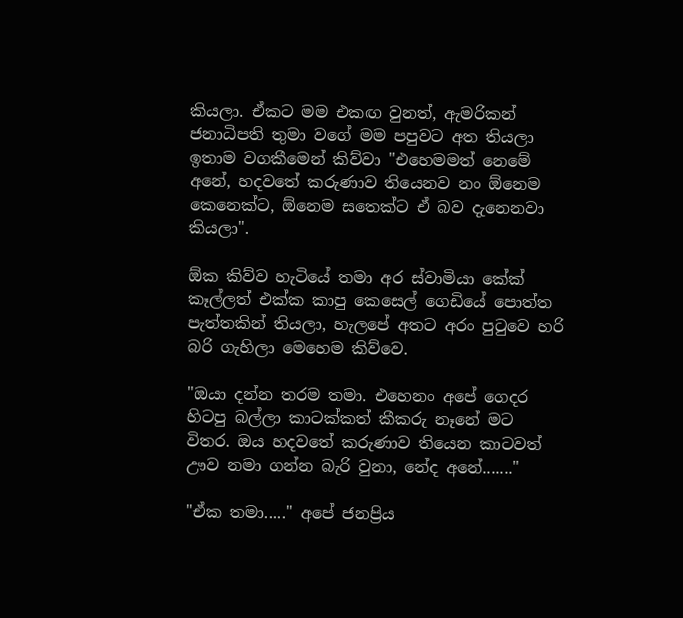කියලා. ඒකට මම එකඟ වුනත්, ඇමරිකන් ජනාධිපති තුමා වගේ මම පපුවට අත තියලා ඉතාම වගකීමෙන් කිව්වා "එහෙමමත් නෙමේ අනේ, හදවතේ කරුණාව තියෙනව නං ඕනෙම කෙනෙක්ට, ඕනෙම සතෙක්ට ඒ බව දැනෙනවා කියලා".

ඕක කිව්ව හැටියේ තමා අර ස්වාමියා කේක් කෑල්ලත් එක්ක කාපු කෙසෙල් ගෙඩියේ පොත්ත පැත්තකින් තියලා, හැලපේ අතට අරං පුටුවෙ හරි බරි ගැහිලා මෙහෙම කිව්වෙ.

"ඔයා දන්න තරම තමා. එහෙනං අපේ ගෙදර හිටපු බල්ලා කාටක්කත් කීකරු නෑනේ මට විතර. ඔය හදවතේ කරුණාව තියෙන කාටවත් ඌව නමා ගන්න බැරි වුනා, නේද අනේ......."

"ඒක තමා....." අපේ ජනප්‍රිය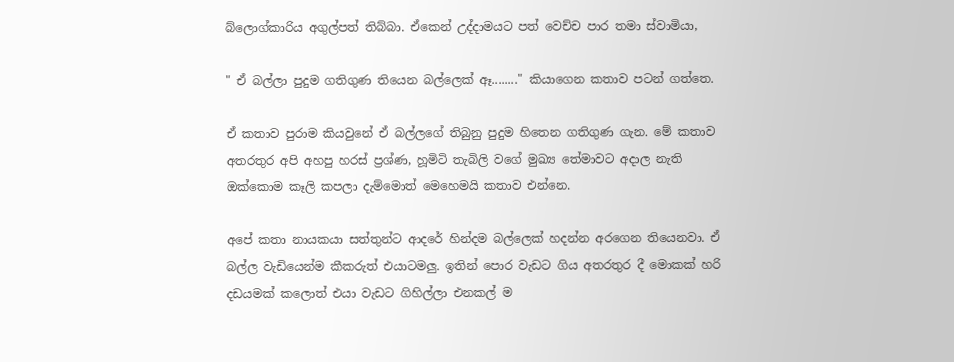බ්ලොග්කාරිය අගුල්පත් තිබ්බා. ඒකෙන් උද්දාමයට පත් වෙච්ච පාර තමා ස්වාමියා,

" ඒ බල්ලා පුදුම ගතිගුණ තියෙන බල්ලෙක් ඈ........" කියාගෙන කතාව පටන් ගත්තෙ.

ඒ කතාව පුරාම කියවුනේ ඒ බල්ලගේ තිබුනු පුදුම හිතෙන ගතිගුණ ගැන. මේ කතාව අතරතුර අපි අහපු හරස් ප්‍රශ්ණ, හූමිටි තැබිලි වගේ මුඛ්‍ය තේමාවට අදාල නැති ඔක්කොම කෑලි කපලා දැම්මොත් මෙහෙමයි කතාව එන්නෙ.

අපේ කතා නායකයා සත්තුන්ට ආදරේ හින්දම බල්ලෙක් හදන්න අරගෙන තියෙනවා. ඒ බල්ල වැඩියෙන්ම කීකරුත් එයාටමලු. ඉතින් පොර වැඩට ගිය අතරතුර දී මොකක් හරි දඩයමක් කලොත් එයා වැඩට ගිහිල්ලා එනකල් ම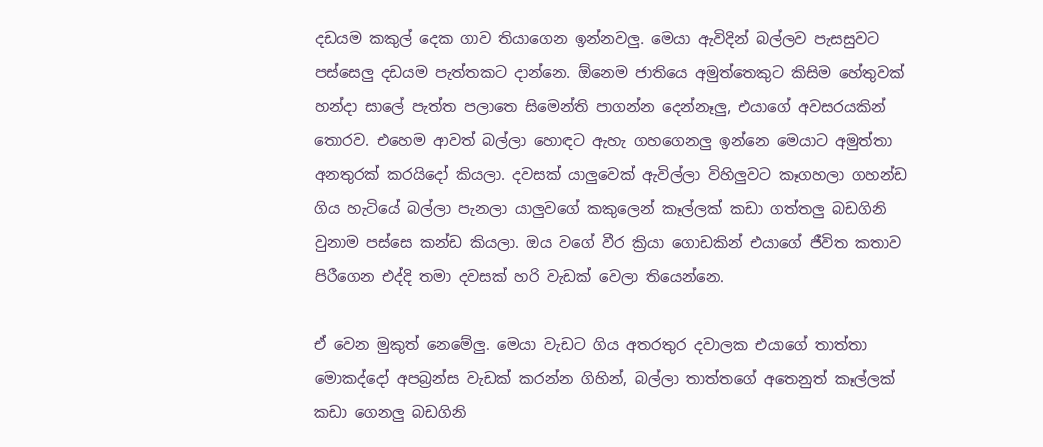දඩයම කකුල් දෙක ගාව තියාගෙන ඉන්නවලු. මෙයා ඇවිදින් බල්ලව පැසසුවට පස්සෙලු දඩයම පැත්තකට දාන්නෙ. ඕනෙම ජාතියෙ අමුත්තෙකුට කිසිම හේතුවක් හන්දා සාලේ පැත්ත පලාතෙ සිමෙන්ති පාගන්න දෙන්නෑලු, එයාගේ අවසරයකින් තොරව. එහෙම ආවත් බල්ලා හොඳට ඇහැ ගහගෙනලු ඉන්නෙ මෙයාට අමුත්තා අනතුරක් කරයි‍දෝ කියලා. දවසක් යාලුවෙක් ඇවිල්ලා විහිලුවට කෑගහලා ගහන්ඩ ගිය හැටියේ බල්ලා පැනලා යාලුවගේ කකුලෙන් කෑල්ලක් කඩා ගත්තලු බඩගිනි වුනාම පස්සෙ කන්ඩ කියලා. ඔය වගේ වීර ක්‍රියා ගොඩකින් එයාගේ ජීවිත කතාව පිරීගෙන එද්දි තමා දවසක් හරි වැඩක් වෙලා තියෙන්නෙ.

ඒ වෙන මුකුත් නෙමේලු. මෙයා වැඩට ගිය අතරතුර දවාලක එයාගේ තාත්තා මොකද්දෝ අපබ්‍රන්ස වැඩක් කරන්න ගිහින්, බල්ලා තාත්තගේ අතෙනුත් කෑල්ලක් කඩා ගෙනලු බඩගිනි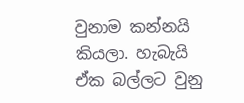වුනාම කන්නයි කියලා. හැබැයි ඒක බල්ලට වුනු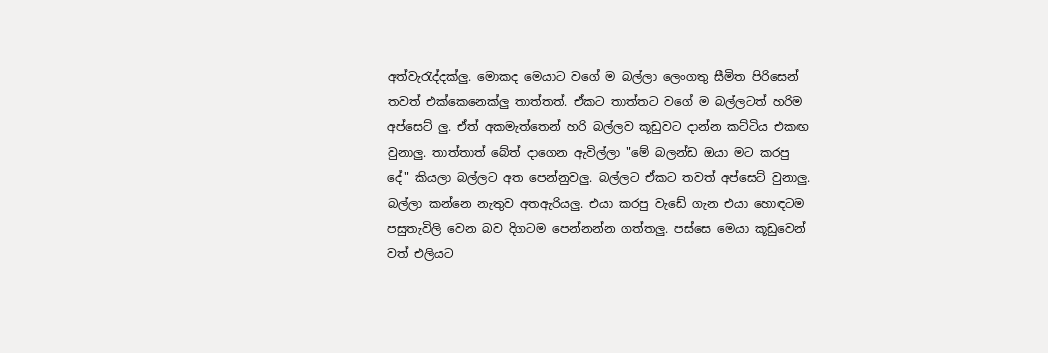අත්වැරැද්දක්ලු. මොකද මෙයාට වගේ ම බල්ලා ලෙංගතු සීමිත පිරිසෙන් තවත් එක්කෙනෙක්ලු තාත්තත්. ඒකට තාත්තට වගේ ම බල්ලටත් හරිම අප්සෙට් ලු. ඒත් අකමැත්තෙන් හරි බල්ලව කූඩුවට දාන්න කට්ටිය එකඟ වුනාලු. තාත්තාත් බේත් දාගෙන ඇවිල්ලා "මේ බලන්ඩ ඔයා මට කරපු දේ" කියලා බල්ලට අත පෙන්නුවලු. බල්ලට ඒකට තවත් අප්සෙට් වුනාලු. බල්ලා කන්නෙ නැතුව අතඇරියලු. එයා කරපු වැඩේ ගැන එයා හොඳටම පසුතැවිලි වෙන බව දිගටම පෙන්නන්න ගත්තලු. පස්සෙ මෙයා කූඩුවෙන් වත් එලියට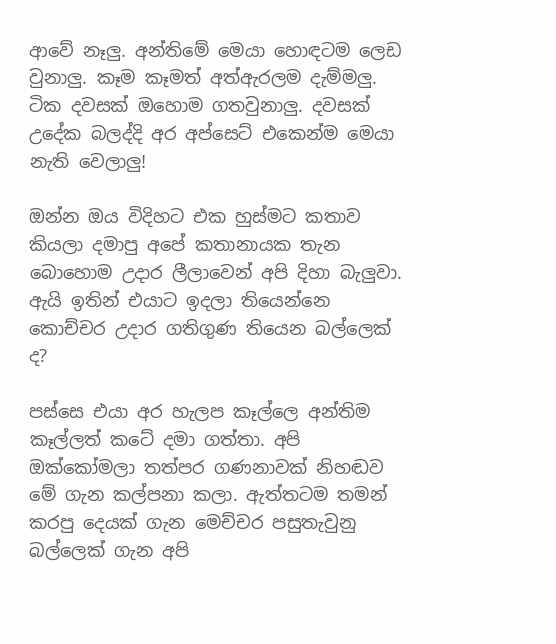ආවේ නෑලු. අන්තිමේ මෙයා හොඳටම ලෙඩ වුනාලු. කෑම කෑමත් අත්ඇරලම දැම්මලු. ටික දවසක් ඔහොම ගතවුනාලු. දවසක් උදේක බලද්දි අර අප්සෙට් එකෙන්ම මෙයා නැති වෙලාලු!

ඔන්න ඔය විදිහට එක හුස්මට කතාව කියලා දමාපු අපේ කතානායක තැන බොහොම උදාර ලීලාවෙන් අපි දිහා බැලුවා. ඇයි ඉතින් එයාට ඉදලා තියෙන්නෙ කොච්චර උදාර ගතිගුණ තියෙන බල්ලෙක් ද?

පස්සෙ එයා අර හැලප කෑල්ලෙ අන්තිම කෑල්ලත් කටේ දමා ගත්තා. අපි ඔක්කෝමලා තත්පර ගණනාවක් නිහඬව මේ ගැන කල්පනා කලා. ඇත්තටම තමන් කරපු දෙයක් ගැන මෙච්චර පසුතැවුනු බල්ලෙක් ගැන අපි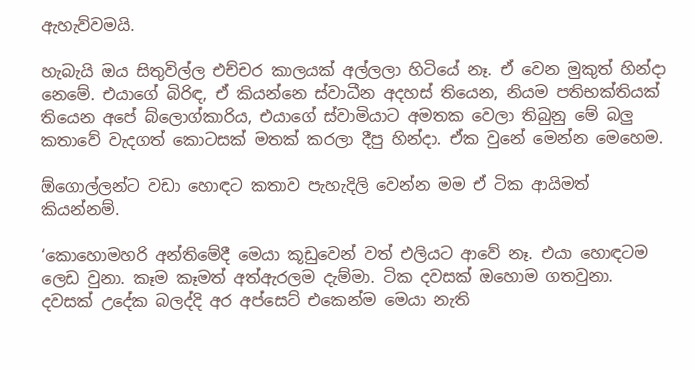ඇහැව්වමයි.

හැබැයි ඔය සිතුවිල්ල එච්චර කාලයක් අල්ලලා හිටියේ නෑ. ඒ වෙන මුකුත් හින්දා නෙමේ. එයාගේ බිරිඳ, ඒ කියන්නෙ ස්වාධීන අදහස් තියෙන, නියම පතිභක්තියක් තියෙන අපේ බ්ලොග්කාරිය, එයාගේ ස්වාමියාට අමතක වෙලා තිබුනු මේ බලු කතාවේ වැදගත් කොටසක් මතක් කරලා දීපු හින්දා. ඒක වුනේ ‍මෙන්න මෙහෙම.

ඕගොල්ලන්ට වඩා හොඳට කතාව පැහැදිලි වෙන්න මම ඒ ටික ආයිමත් කියන්නම්.

‘කො‍හොමහරි අන්තිමේදී මෙයා කූඩුවෙන් වත් එලියට ආවේ නෑ. එයා හොඳටම ලෙඩ වුනා. කෑම කෑමත් අත්ඇරලම දැම්මා. ටික දවසක් ඔහොම ගතවුනා. දවසක් උදේක බලද්දි අර අප්සෙට් එකෙන්ම මෙයා නැති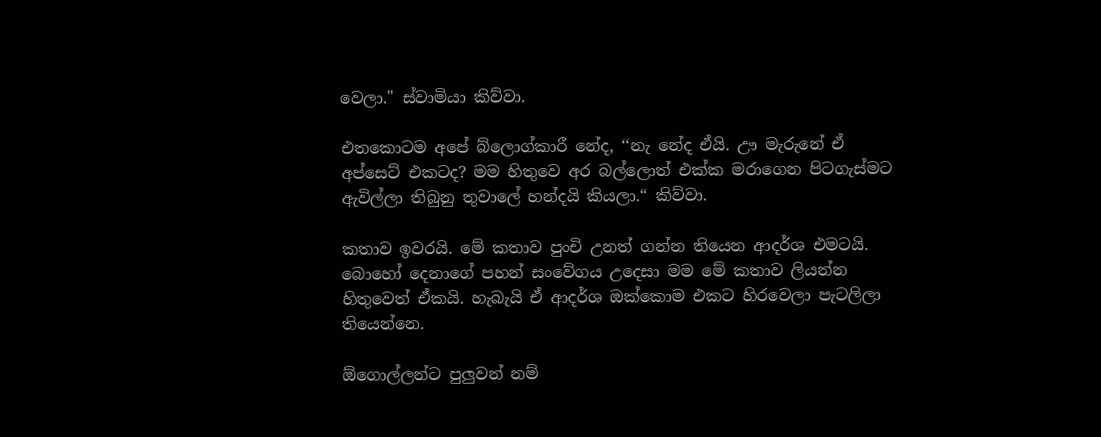වෙලා." ස්වාමියා කිව්වා.

එතකොටම අපේ බ්ලොග්කාරී නේද, ‘‘නැ නේද ඒයි. ඌ මැරුනේ ඒ අප්සෙට් එකටද? මම හිතුවෙ අර බල්ලොත් එක්ක මරාගෙන පිටගැස්මට ඇවිල්ලා තිබුනු තුවාලේ හන්දයි කියලා.“ කිව්වා.

කතාව ඉවරයි. මේ කතාව පුංචි උනත් ගන්න තියෙන ආදර්ශ එමටයි. බොහෝ දෙනාගේ පහන් සංවේගය උදෙසා මම මේ කතාව ලියන්න හිතුවෙත් ඒකයි. හැබැයි ඒ ආදර්ශ ඔක්කොම එකට හිරවෙලා පැටලිලා තියෙන්නෙ.

ඕගොල්ලන්ට පුලුවන් නම්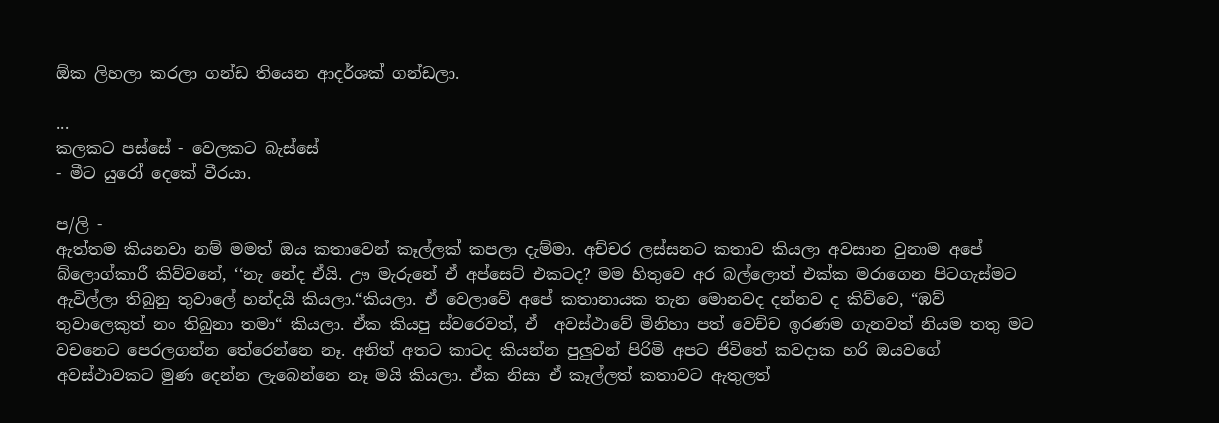ඕක ලිහලා කරලා ගන්ඩ තියෙන ආදර්ශක් ගන්ඩලා.

...
කලකට පස්සේ - වෙලකට බැස්සේ
- මීට යුරෝ දෙකේ වීරයා.

ප/ලි -
ඇත්තම කියනවා නම් මමත් ඔය කතාවෙන් කෑල්ලක් කපලා දැම්මා. අච්චර ලස්සනට කතාව කියලා අවසාන වුනාම අපේ බ්ලොග්කාරී කිව්වනේ, ‘‘නැ නේද ඒයි. ඌ මැරුනේ ඒ අප්සෙට් එකටද? මම හිතුවෙ අර බල්ලොත් එක්ක මරාගෙන පිටගැස්මට ඇවිල්ලා තිබුනු තුවාලේ හන්දයි කියලා.“කියලා. ඒ වෙලාවේ අපේ කතානායක තැන මොනවද දන්නව ද කිව්වෙ, “ඹව් තුවාලෙකුත් නං තිබුනා තමා“ කියලා. ඒක කියපු ස්වරෙවත්, ඒ  අවස්ථාවේ මිනිහා පත් වෙච්ච ඉරණම ගැනවත් නියම තතු මට වචනෙට පෙරලගන්න තේරෙන්නෙ නෑ. අනිත් අතට කාටද කියන්න පුලුවන් පිරිමි අපට ජිවිතේ කවදාක හරි ඔයවගේ අවස්ථාවකට මුණ දෙන්න ලැබෙන්නෙ නෑ මයි කියලා. ඒක නිසා ඒ කෑල්ලත් කතාවට ඇතුලත්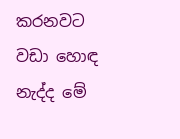කරනවට වඩා හොඳ නැද්ද මේ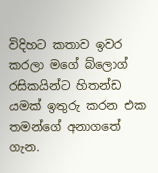විදිහට කතාව ඉවර කරලා මගේ බ්ලොග් රසිකයින්ට හිතන්ඩ යමක් ඉතුරු කරන එක තමන්ගේ අනාගතේ ගැන.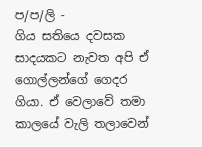ප/ප/ලි -
ගිය සතියෙ දවසක සාදයකට නැවත අපි ඒ ගොල්ලන්ගේ ගෙදර ගියා. ඒ වෙලාවේ තමා කාලයේ වැලි තලාවෙන්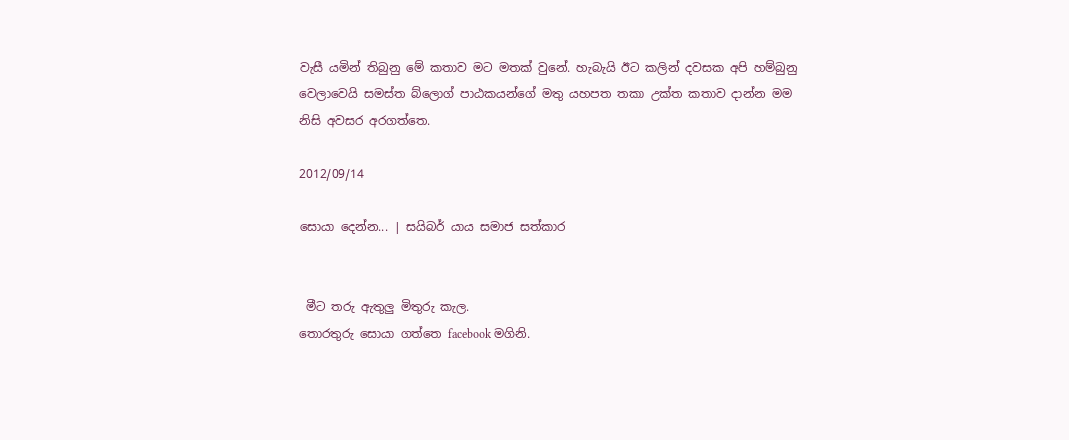වැසී යමින් තිබුනු මේ කතාව මට මතක් වුනේ. හැබැයි ඊට කලින් දවසක අපි හම්බුනු වෙලාවෙයි සමස්ත බ්ලොග් පාඨකයන්ගේ මතු යහපත තකා උක්ත කතාව දාන්න මම නිසි අවසර අරගත්තෙ.

2012/09/14

සොයා දෙන්න... | සයිබර් යාය සමාජ සත්කාර


 මීට තරු ඇතුලු මිතුරු කැල.
තොරතුරු සොයා ගත්තෙ facebook මගිනි.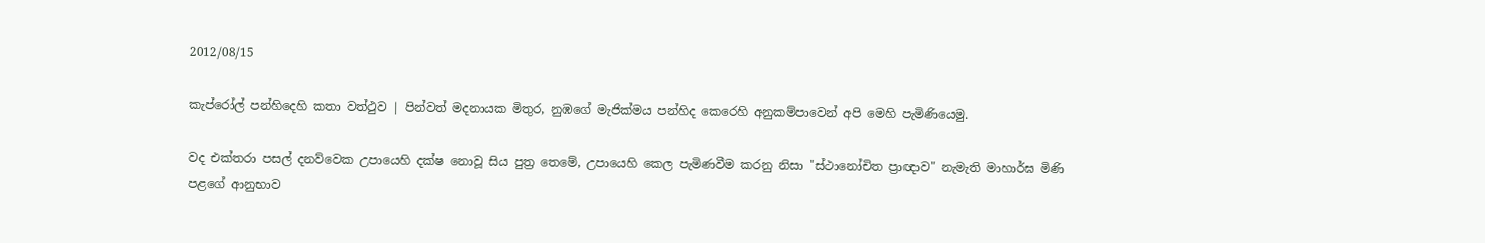2012/08/15

කැප්රෝල් පන්හිදෙහි කතා වත්ථුව | පින්වත් මදනායක මිතුර, නුඹගේ මැජික්මය පන්හිද කෙරෙහි අනුකම්පාවෙන් අපි මෙහි පැමිණියෙමු.

වද එක්තරා පසල් දනව්වෙක උපායෙහි දක්ෂ නොවූ සිය පුත්‍ර තෙමේ, උපායෙහි කෙල පැමිණවීම කරනු නිසා "ස්ථානෝචිත ප්‍රාඥාව" නැමැති මාහාර්ඝ මිණි පළගේ ආනුභාව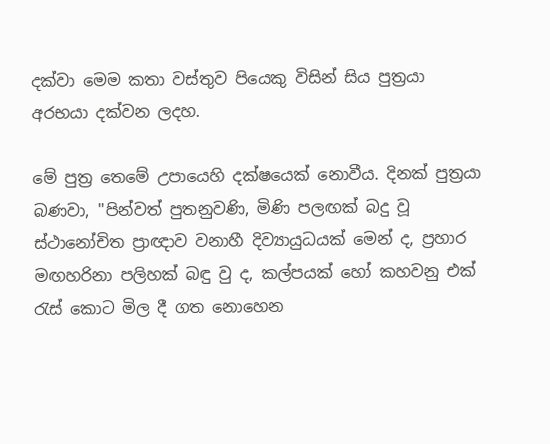දක්වා මෙම කතා වස්තුව පියෙකු විසින් සිය පුත්‍රයා අරභයා දක්වන ලදහ.

මේ පුත්‍ර තෙමේ උපායෙහි දක්ෂයෙක් නොවීය. දිනක් පුත්‍රයා බණවා, ''පින්වත් පුතනුවණි, මිණි පලඟක් බදු වූ ස්ථානෝචිත ප්‍රාඥාව වනාහී දිව්‍යායුධයක් මෙන් ද, ප්‍රහාර මඟහරිනා පලිහක් බඳු වු ද, කල්පයක් හෝ කහවනු එක් රැස් කොට මිල දී ගත නොහෙන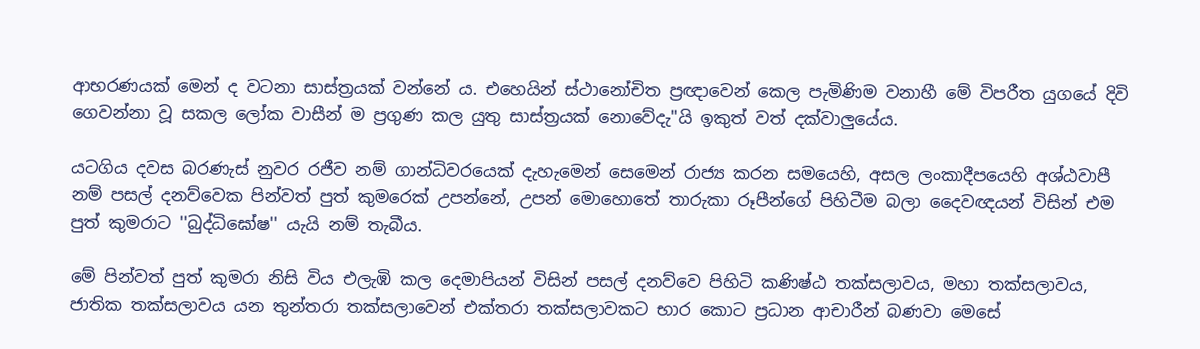ආභරණයක් මෙන් ද වටනා සාස්ත්‍රයක් වන්නේ ය. එහෙයින් ස්ථානෝචිත ප්‍රඥාවෙන් කෙල පැමිණිම වනාහී මේ විපරීත යුගයේ දිවි ගෙවන්නා වූ සකල ලෝක වාසීන් ම ප්‍රගුණ කල යුතු සාස්ත්‍රයක් නොවේදැ"යි ඉකුත් වත් දක්වාලුයේය.

යටගිය දවස බරණැස් නුවර රජීව නම් ගාන්ධිවරයෙක් දැහැමෙන් සෙමෙන් රාජ්‍ය කරන සමයෙහි, අසල ලංකාදීපයෙහි අශ්ඨවාපී නම් පසල් දනව්වෙක පින්වත් පුත් කුමරෙක් උපන්නේ, උපන් මොහොතේ තාරුකා රූපීන්ගේ පිහිටීම බලා දෛවඥයන් විසින් එම පුත් කුමරාට ''බුද්ධිඝෝෂ'' යැයි නම් තැබීය.

මේ පින්වත් පුත් කුමරා නිසි විය එලැඹි කල දෙමාපියන් විසින් පසල් දනව්වෙ පිහිටි කණිෂ්ඨ තක්සලාවය, මහා තක්සලාවය, ජාතික තක්සලාවය යන තුන්තරා තක්සලාවෙන් එක්තරා තක්සලාවකට භාර කොට ප්‍රධාන ආචාරීන් බණවා මෙසේ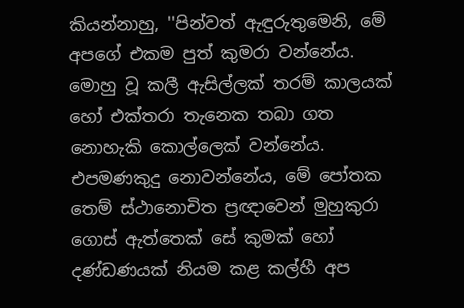කියන්නාහු, ''පින්වත් ඇඳුරුතුමෙනි, මේ අපගේ එකම පුත් කුමරා වන්නේය. මොහු වූ කලී ඇසිල්ලක් තරම් කාලයක් හෝ එක්තරා තැනෙක තබා ගත නොහැකි කොල්ලෙක් වන්නේය. එපමණකුදු නොවන්නේය, මේ පෝතක තෙම් ස්ථානොචිත ප්‍රඥාවෙන් මුහුකුරා ගොස් ඇත්තෙක් සේ කුමක් හෝ දණ්ඩණයක් නියම කළ කල්හී අප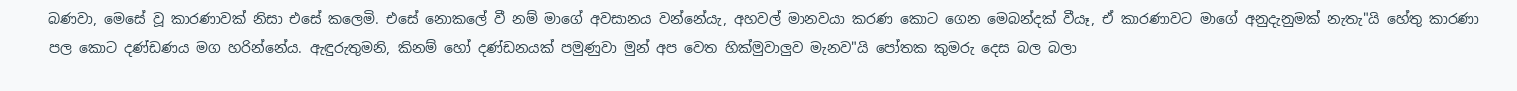බණවා, මෙසේ වූ කාරණාවක් නිසා එසේ කලෙමි. එසේ නොකලේ වී නම් මාගේ අවසානය වන්නේයැ, අහවල් මානවයා කරණ කොට ගෙන මෙබන්දක් වීයෑ, ඒ කාරණාවට මාගේ අනුදැනුමක් නැතැ"යි හේතු කාරණා පල කොට දණ්ඩණය මග හරින්නේය. ඇඳුරුතුමනි, කිනම් හෝ දණ්ඩනයක් පමුණුවා මුන් අප වෙත හික්මුවාලුව මැනව"යි පෝතක කුමරු දෙස බල බලා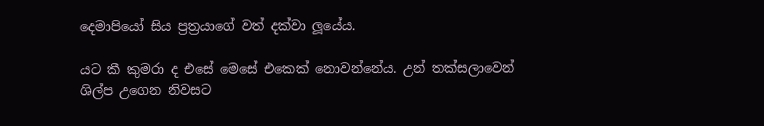දෙමාපියෝ සිය ප්‍රත්‍රයාගේ වත් දක්වා ලූයේය.

යට කී කුමරා ද එසේ මෙසේ එකෙක් නොවන්නේය. උන් තක්සලාවෙන් ශිල්ප උගෙන නිවසට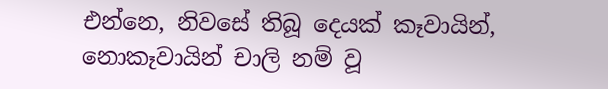එන්නෙ, නිවසේ තිබූ දෙයක් කෑවායින්, නොකෑවායින් චාලි නම් වූ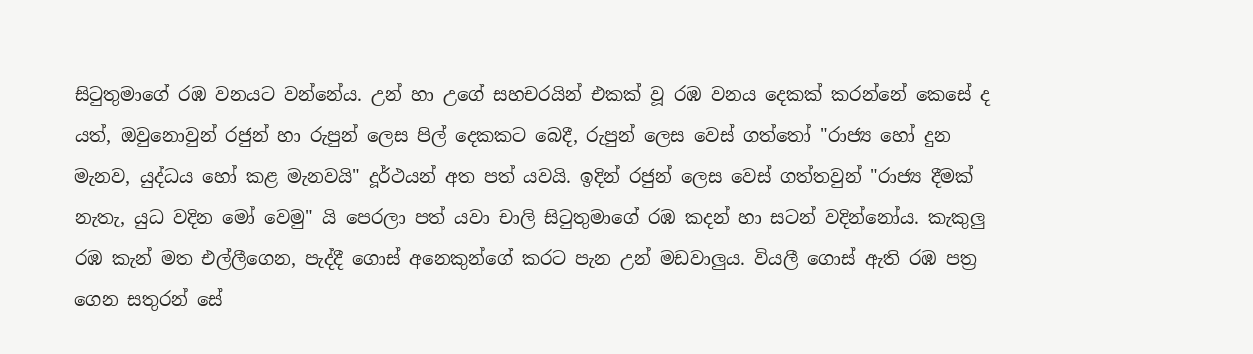සිටුතුමාගේ රඹ වනයට වන්නේය. උන් හා උගේ සහචරයින් එකක් වූ රඹ වනය දෙකක් කරන්නේ ‍කෙසේ ද යත්, ඔවුනොවුන් රජුන් හා රුපුන් ලෙස පිල් දෙකකට බෙදී, රුපුන් ලෙස වෙස් ගත්තෝ "රාජ්‍ය හෝ දුන මැනව, යුද්ධය හෝ කළ මැනවයි" දූර්ථයන් අත පත් යවයි. ඉදින් රජුන් ලෙස වෙස් ගත්තවුන් "රාජ්‍ය දීමක් නැතැ, යුධ වදින මෝ වෙමු" යි පෙරලා පත් යවා චාලි සිටුතුමාගේ රඹ කදන් හා සටන් වදින්නෝය. කැකුලු රඹ කැන් මත එල්ලීගෙන, පැද්දී ගොස් අනෙකුන්ගේ කරට පැන උන් මඩවාලුය. වියලී ගොස් ඇති රඹ පත්‍ර ගෙන සතුරන් සේ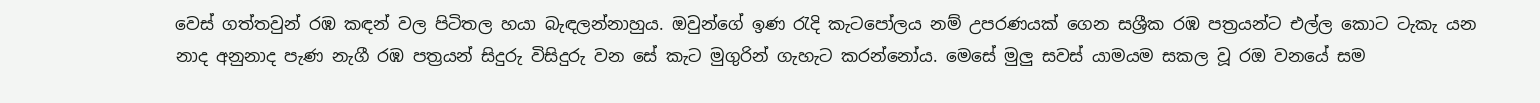වෙස් ගත්තවුන් රඹ කඳන් වල පිටිතල හයා බැඳලන්නාහුය. ඔවුන්ගේ ඉණ රැදි කැටපෝලය නම් උපරණයක් ගෙන සශ්‍රීක රඹ පත්‍රයන්ට එල්ල කොට ටැකැ යන නාද අනුනාද පැණ නැගී රඹ පත්‍රයන් සිදුරු විසිදුරු වන සේ කැට මුගුරින් ගැහැට කරන්නෝය. මෙසේ මුලු සවස් යාමයම සකල වූ රඔ වනයේ සම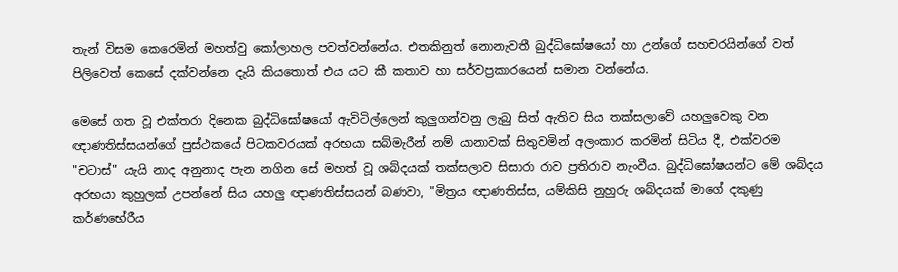තැන් විසම කෙරෙමින් මහත්වු කෝලාහල පවත්වන්නේය. එතකිනුත් නොනැවතී බුද්ධිඝෝෂයෝ හා උන්ගේ සහචරයින්ගේ වත් පිලිවෙත් කෙසේ දක්වන්නෙ දැයි කිය‍තොත් එය යට කී කතාව හා සර්වප්‍රකාරයෙන් සමාන වන්නේය.

මෙසේ ගත වූ එක්තරා දිනෙක බුද්ධිඝෝෂයෝ ඇවිටිල්ලෙන් කුලුගන්වනු ලැබු සිත් ඇතිව සිය තක්සලාවේ යහලුවෙකු වන ඥාණතිස්සයන්ගේ පුස්ථකයේ පිටකවරයක් අරභයා සබ්මැරීන් නම් යානාවක් සිතුවමින් අලංකාර කරමින් සිටිය දී, එක්වරම "චටාස්" යැයි නාද අනුනාද පැන නගින සේ මහත් වූ ශබ්දයක් තක්සලාව සිසාරා රාව ප්‍රතිරාව නැංවීය. බුද්ධිඝෝෂයන්ට මේ ශබ්දය අරභයා කුහුලක් උපන්නේ සිය යහලු ඥාණතිස්සයන් බණවා, "මිත්‍රය ඥාණතිස්ස, යම්කිසි නුහුරු ශබ්දයක් මාගේ දකුණු කර්ණභේරීය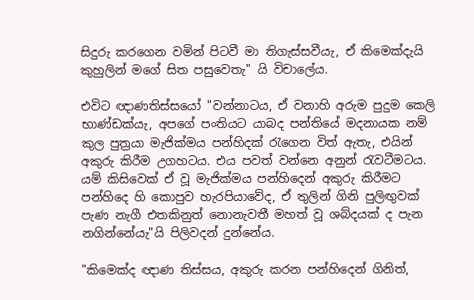සිදුරු කරගෙන වමින් පිටවී මා තිගැස්සවීයැ, ඒ කිමෙක්දැයි කුහුලින් මගේ සිත පසුවෙතැ" යි විචාලේය.

එවිට ඥාණතිස්සයෝ "වන්නාටය, ඒ වනාහි අරුම පුදුම කෙලි භාණ්ඩක්යැ, අපගේ පංතියට යාබද පන්තියේ මදනායක නම් කුල පුත්‍රයා මැජික්මය පන්හිදක් රැගෙන විත් ඇතැ, එයින් අකුරු කිරීම උගහටය. එය පවත් වන්නෙ අනුන් රැවටීමටය. යම් කිසිවෙක් ඒ වූ මැජික්මය පන්හිදෙන් අකුරු කිරීමට පන්හිදෙ හි කොපුව හැරපියාවේද, ඒ තුලින් ගිනි පුලිඟුවක් පැණ නැගී එතකිනුත් නොනැවතී මහත් වූ ශබ්දයක් ද පැන නගින්නේයැ"යි පිලිවදන් දුන්නේය.

"කිමෙක්ද ඥාණ තිස්සය, අකුරු කරන පන්හිදෙන් ගිනිත්,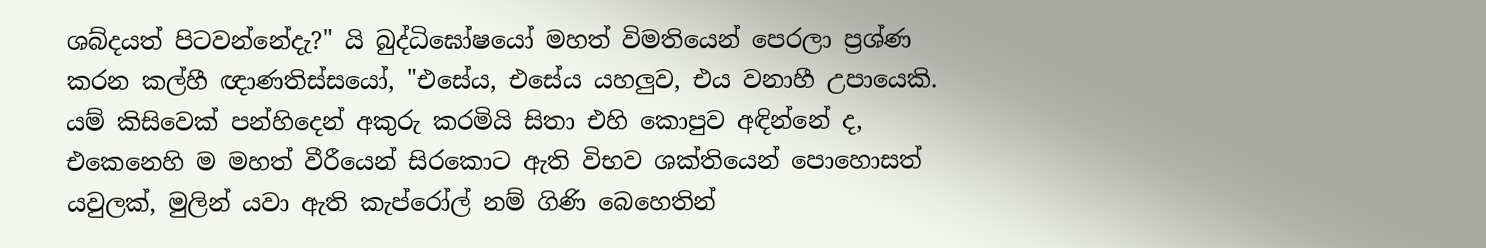ශබ්දයත් පිටවන්නේදැ?" යි බුද්ධිඝෝෂයෝ මහත් විමතියෙන් පෙරලා ප්‍රශ්ණ කරන කල්හී ඥාණතිස්සයෝ, "එසේය, එසේය යහලුව, එය වනාහී උපායෙකි. යම් කිසිවෙක් පන්හිදෙන් අකුරු කරමියි සිතා එහි කොපුව අඳින්නේ ද, එකෙනෙහි ම මහත් වීරීයෙන් සිරකොට ඇති විභව ශක්තියෙන් පොහොසත් යවුලක්, මුලින් යවා ඇති කැප්රෝල් නම් ගිණි බෙහෙතින්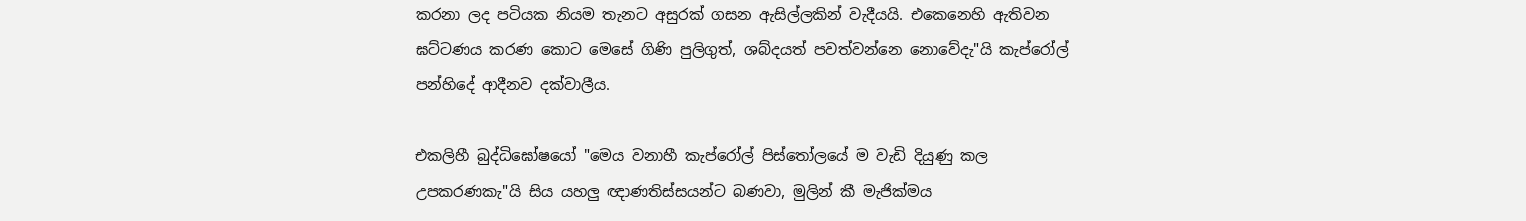කරනා ලද පටියක නියම තැනට අසුරක් ගසන ඇසිල්ලකින් වැදීයයි. එකෙනෙහි ඇතිවන ඝට්ටණය කරණ කොට මෙසේ ගිණි පුලිගුත්, ශබ්දයත් පවත්වන්නෙ නොවේදැ"යි කැප්රෝල් පන්හිදේ ආදීනව දක්වාලීය.

එකලිහී බුද්ධිඝෝෂයෝ "මෙය වනාහී කැප්රෝල් පිස්තෝලයේ ම වැඩි දියුණු කල උපකරණකැ"යි සිය යහලු ඥාණතිස්සයන්ට බණවා, මුලින් කී මැජික්මය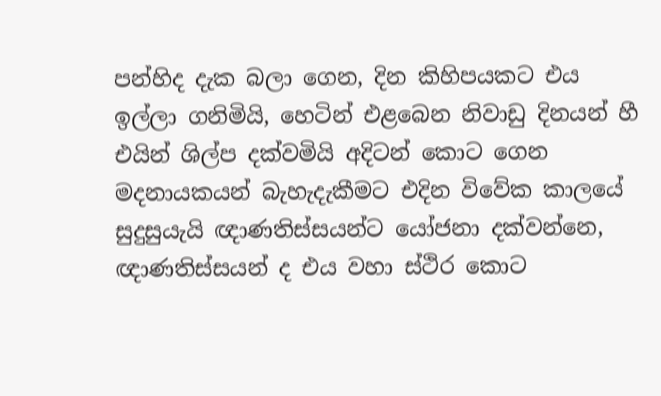පන්හිද දැක බලා ගෙන, දින කිහිපයකට එය ඉල්ලා ගනිමියි, හෙටින් එළබෙන නිවාඩු දිනයන් හී එයින් ශිල්ප දක්වමියි අදිටන් කොට ගෙන මදනායකයන් බැහැදැකීමට එදින විවේක කාලයේ සුදුසුයැයි ඥාණතිස්සයන්ට යෝජනා දක්වන්නෙ, ඥාණතිස්සයන් ද එය වහා ස්ථිර කොට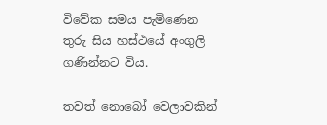විවේක සමය පැමිණෙන තුරු සිය හස්ථයේ අංගුලි ගණින්නට විය.

තවත් නොබෝ වෙලාවකින්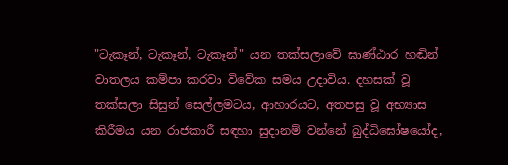"ටැකෑන්, ටැකෑන්, ටැකෑන්" යන තක්සලාවේ ඝාණ්ඨාර හඬින් වාතලය කම්පා කරවා විවේක සමය උදාවිය. දහසක් වූ තක්සලා සිසුන් සෙල්ලමටය, ආහාරයට, අතපසු වූ අභ්‍යාස කිරීමය යන රාජකාරී සඳහා සුදානම් වන්නේ බුද්ධිඝෝෂයෝද,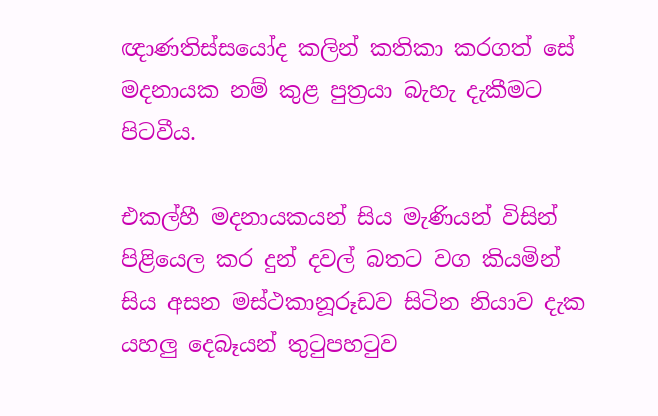ඥාණතිස්සයෝද කලින් කතිකා කරගත් සේ මදනායක නම් කුළ පුත්‍රයා බැහැ දැකීමට පිටවීය.

එකල්හී මදනායකයන් සිය මැණියන් විසින් පිළියෙල කර දුන් දවල් බතට වග කියමින් සිය අසන මස්ථකානූරූඩව සිටින නියාව දැක යහලු දෙබෑයන් තුටුපහටුව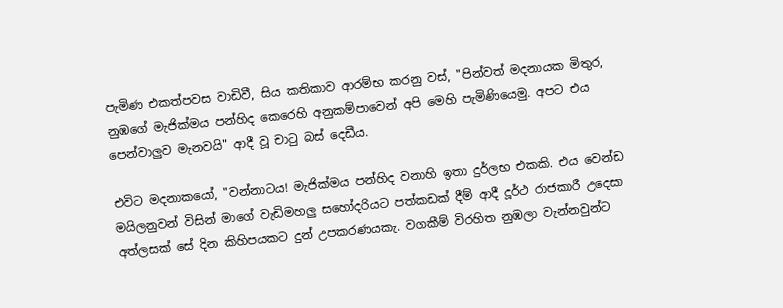පැමිණ එකත්පවස වාඩිවී, සිය කතිකාව ආරම්භ කරනු වස්, "පින්වත් මදනායක මිතුර, නුඹගේ මැජික්මය පන්හිද කෙරෙහි අනුකම්පාවෙන් අපි මෙහි පැමිණියෙමු. අපට එය පෙන්වාලුව මැනවයි" ආදී වූ චාටු බස් දෙඩීය.

එවිට මදනාකයෝ, "වන්නාටය! මැජික්මය පන්හිද වනාහි ඉතා දුර්ලභ එකකි. එය වෙන්ඩ මයිලනුවන් විසින් මාගේ වැඩිමහලු සහෝදරියට පත්කඩක් දීම් ආදී දූර්ථ රාජකාරී උදෙසා අත්ලසක් සේ දින කිහිපයකට දුන් උපකරණයකැ. වගකීම් විරහිත නුඹලා වැන්නවුන්ට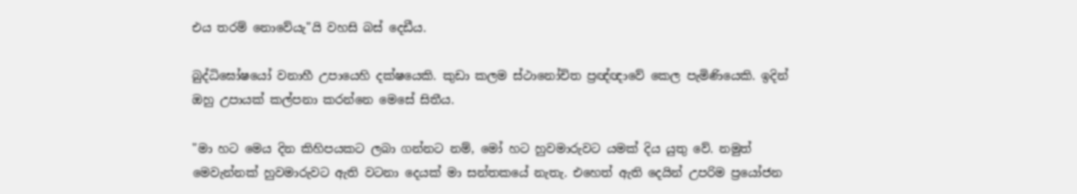එය තරම් නොවේයැ"යි වහසි බස් දෙඩීය.

බුද්ධිඝෝෂයෝ වනාහී උපායෙහි දක්ෂයෙකි. කුඩා කලම ස්ථානෝචිත ප්‍රඥ්ඥාවේ කෙල පැමිණියෙකි. ඉදින් ඔහු උපායක් කල්පනා කරන්නෙ මෙසේ සිතීය.

"මා හට මෙය දින කිහිපයකට ලබා ගන්නට නම්, මෝ හට හුවමාරුවට යමක් දිය යුතු වේ. නමුත් මෙවැන්නක් හුවමාරුවට ඇති වටනා දෙයක් මා සන්තකයේ නැතැ. එහෙත් ඇති දෙයින් උපරිම ප්‍රයෝජන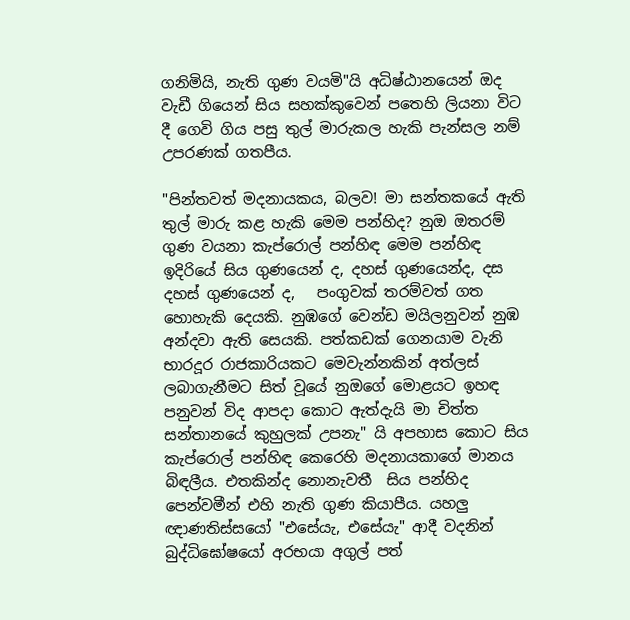ගනිමියි, නැති ගුණ වයමි"යි අධිෂ්ඨානයෙන් ඔද වැඩී ගියෙන් සිය සහක්කුවෙන් පතෙහි ලියනා විට දී ගෙවි ගිය පසු තුල් මාරුකල හැකි පැන්සල නම් උපරණක් ගතපීය.

"පින්තවත් මදනායකය, බලව! මා සන්තකයේ ඇති තුල් මාරු කළ හැකි මෙම පන්හිද? නුඔ ඔතරම් ගුණ වයනා කැප්රොල් පන්හිඳ මෙම පන්හිඳ ඉදිරියේ සිය ගුණයෙන් ද, දහස් ගුණයෙන්ද, දස දහස් ගුණයෙන් ද,   පංගුවක් තරම්වත් ගත හොහැකි දෙයකි. නුඹගේ වෙන්ඩ මයිලනුවන් නුඹ අන්දවා ඇති සෙයකි. පත්කඩක් ගෙනයාම වැනි භාරදූර රාජකාරියකට ‍මෙවැන්නකින් අත්ලස් ලබාගැනීමට සිත් වූයේ නුඔගේ මොළයට ඉහඳ පනුවන් විද ආපදා කොට ඇත්දැයි මා චිත්ත සන්තානයේ කුහුලක් උපනැ" යි අපහාස කොට සිය කැප්රොල් පන්හිඳ කෙරෙහි මදනායකාගේ මානය බිඳලීය. එතකින්ද නොනැවතී  සිය පන්හිද පෙන්වමීන් එහි නැති ගුණ කියාපීය. යහලු ඥාණතිස්සයෝ "එසේයැ, එසේයැ" ආදී වදනින් බුද්ධිඝෝෂයෝ අරභයා අගුල් පත්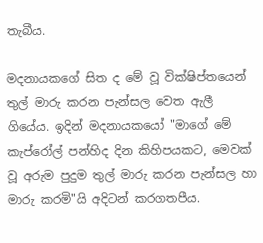තැබීය.

මදනායකගේ සිත ද මේ වූ වික්ෂිප්තයෙන් තුල් මාරු කරන පැන්සල වෙත ඇලී ගියේය. ඉදින් මදනායකයෝ "මාගේ මේ කැප්රෝල් පන්හිද දින කිහිපයකට, මෙවක් වූ අරුම පුදුම තුල් මාරු කරන පැන්සල හා මාරු කරමි"යි අදිටන් කරගතපීය.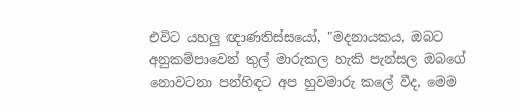එවිට යහලු ඥාණතිස්සයෝ, "මදනායකය, ඔබට අනුකම්පාවෙන් තුල් මාරුකල හැකි පැන්සල ඔබගේ නොවටනා පන්හිඳට අප හුවමාරු කලේ වීද, මෙම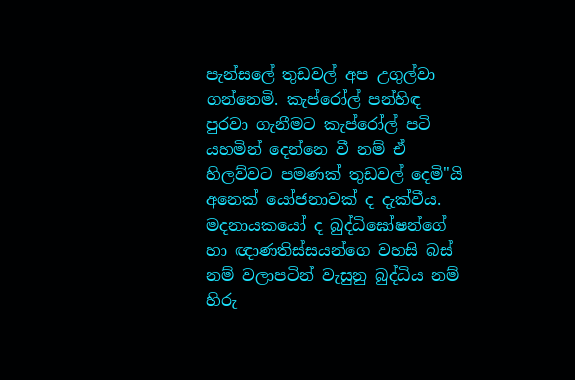පැන්සලේ තුඩවල් අප උගුල්වා ගන්නෙමි. කැප්රෝල් පන්හිඳ පුරවා ගැනීමට කැප්රෝල් පටි යහමින් දෙන්නෙ වී නම් ඒ හිලව්වට පමණක් තුඩවල් දෙමි"යි අනෙක් යෝජනාවක් ද දැක්වීය. මදනායකයෝ ද බුද්ධිඝෝෂන්ගේ හා ඥාණතිස්සයන්ගෙ වහසි බස් නම් වලාපටින් වැසුනු බුද්ධිය නම් හිරු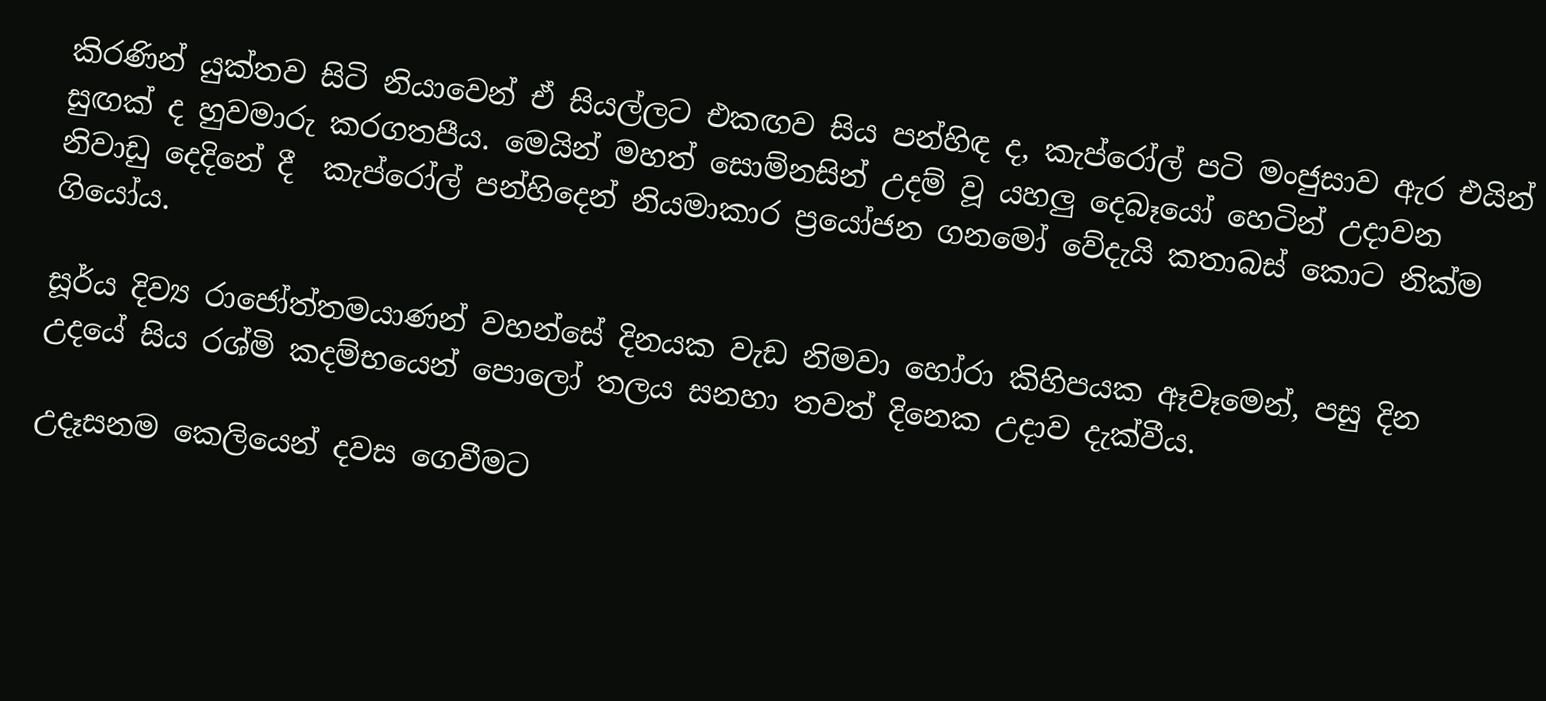කිරණින් යුක්තව සිටි නියාවෙන් ඒ සියල්ලට එකඟව සිය පන්හිඳ ද, කැප්රෝල් පටි මංජුසාව ඇර එයින් සුඟක් ද හුවමාරු කරගතපීය. මෙයින් මහත් සොම්නසින් උදම් වූ යහලු දෙබෑයෝ හෙටින් උදාවන නිවාඩු දෙදිනේ දී  කැප්රෝල් පන්හිදෙන් නියමාකාර ප්‍රයෝජන ගනමෝ වේදැයි කතාබස් කොට නික්ම ගියෝය.

සූර්ය දිව්‍ය රාජෝත්තමයාණන් වහන්සේ දිනයක වැඩ නිමවා හෝරා කිහිපයක ඈවෑමෙන්, පසු දින උදයේ සිය රශ්මි කදම්භයෙන් පොලෝ තලය සනහා තවත් දිනෙක උදාව දැක්වීය.

උදෑසනම කෙලියෙන් දවස ගෙවීමට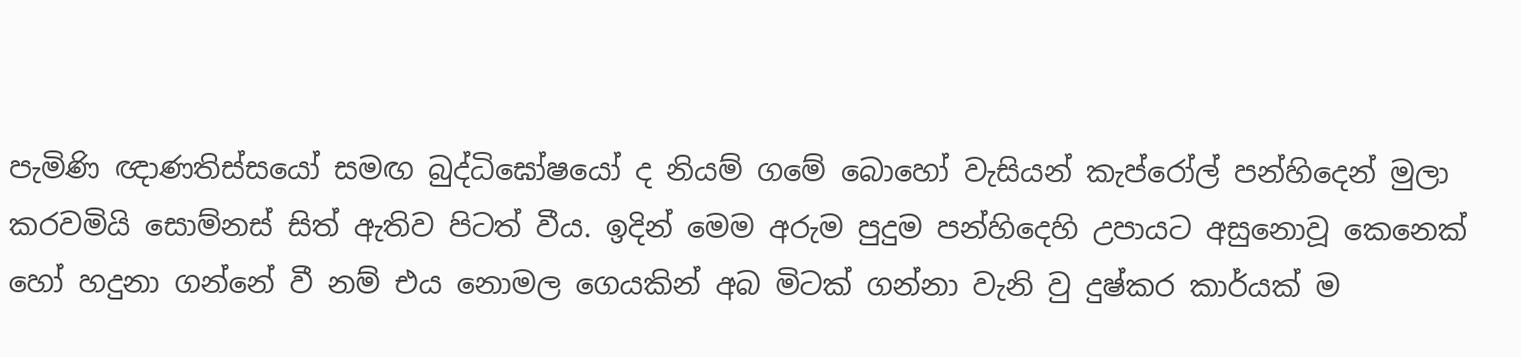පැමිණි ඥාණතිස්සයෝ සමඟ බුද්ධිඝෝෂයෝ ද නියම් ගමේ බොහෝ වැසියන් කැප්රෝල් පන්හිදෙන් මුලා කරවමියි සොම්නස් සිත් ඇතිව පිටත් වීය. ඉදින් මෙම අරුම පුදුම පන්හිදෙහි උපායට අසුනොවූ කෙනෙක් හෝ හදුනා ගන්නේ වී නම් එය නොමල ගෙයකින් අබ මිටක් ගන්නා වැනි වු දුෂ්කර කාර්යක් ම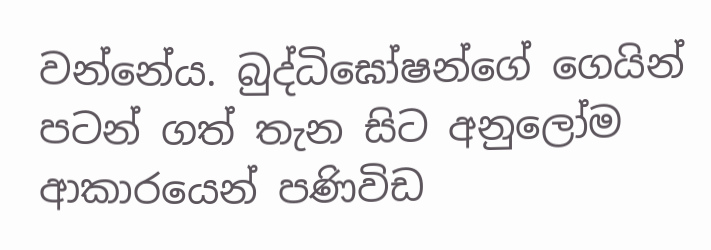වන්නේය. බුද්ධිඝෝෂන්ගේ ගෙයින් ප‍ටන් ගත් තැන සිට අනුලෝම ආකාරයෙන් පණිවිඩ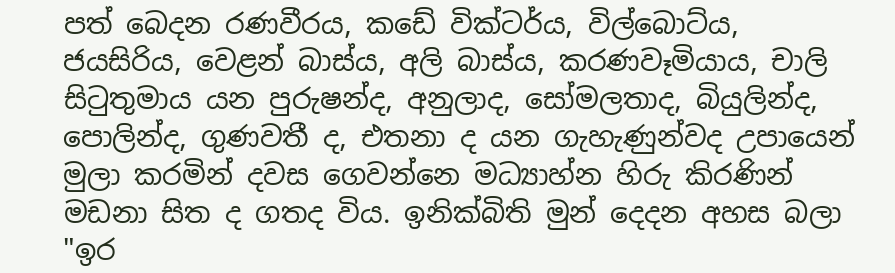පත් බෙදන රණවීරය, කඩේ වික්ටර්ය, විල්බොට්ය, ජයසිරිය, වෙළන් බාස්ය, අලි බාස්ය, කරණවෑමියාය, චාලි සිටුතුමාය යන පුරුෂන්ද, අනුලාද, සෝමලතාද, බියුලින්ද, පොලින්ද, ගුණවතී ද, එතනා ද යන ගැහැණුන්වද උපායෙන් මුලා කරමින් දවස ගෙවන්නෙ මධ්‍යාහ්න හිරු කිරණින් මඩනා සිත ද ගතද විය. ඉනික්බිති මුන් දෙදන අහස බලා "ඉර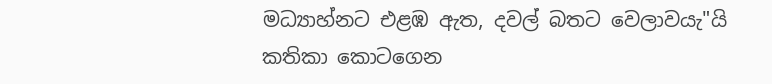මධ්‍යාහ්නට එළඹ ඇත, දවල් බතට වෙලාවයැ"යි කතිකා කොටගෙන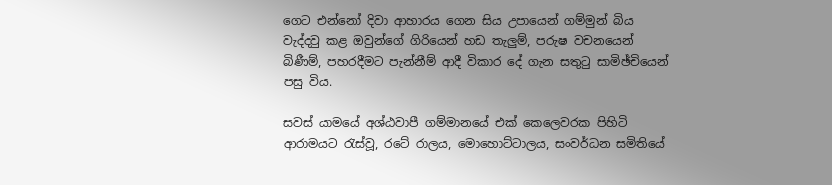ගෙට එන්නෝ දිවා ආහාරය ගෙන සිය උපායෙන් ගම්මුන් බිය වැද්දවු කළ ඔවුන්ගේ ගිරියෙන් හඩ තැලුම්, පරුෂ වචනයෙන් බිණීම්, පහරදීමට පැන්නීම් ආදී විකාර දේ ගැන සතුටු සාමිඡ්චියෙන් පසු විය.

සවස් යාමයේ අශ්ඨවාපී ගම්මානයේ එක් කෙලෙවරක පිහිටි ආරාමයට රැස්වූ, රටේ රාලය, මොහොට්ටාලය, සංවර්ධන සමිතියේ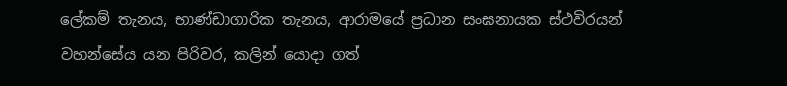ලේකම් තැනය, භාණ්ඩාගාරික තැනය, ආරාමයේ ප්‍රධාන සංඝනායක ස්ථවිරයන් වහන්සේය යන පිරිවර, කලින් යොදා ගත්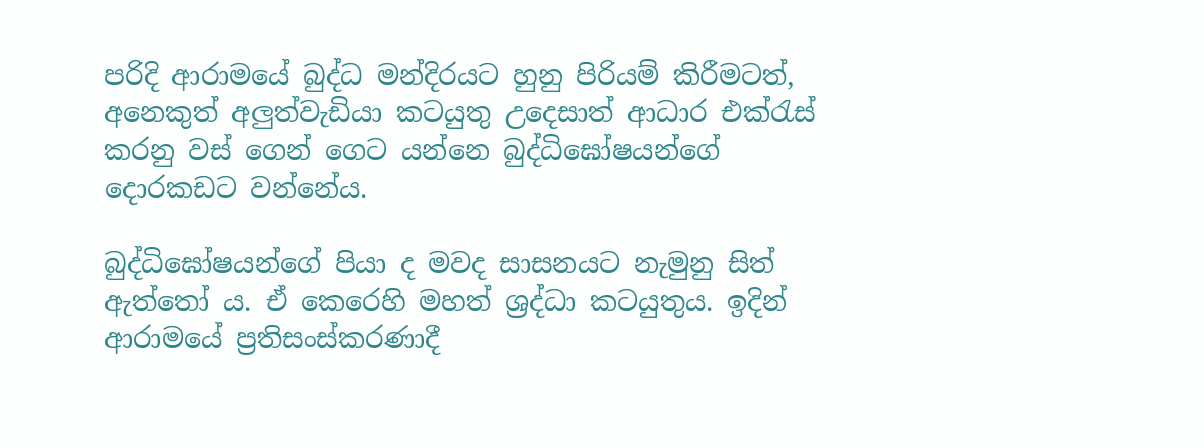පරිදි ආරාමයේ බුද්ධ මන්දිරයට හුනු පිරියම් කිරීමටත්, අනෙකුත් අලුත්වැඩියා කටයුතු උදෙසාත් ආධාර එක්රැස් කරනු වස් ගෙන් ගෙට යන්නෙ බුද්ධිඝෝෂයන්ගේ දොරකඩට වන්නේය.

බුද්ධිඝෝෂයන්ගේ පියා ද මවද සාසනයට නැමුනු සිත් ඇත්තෝ ය. ඒ කෙරෙහි මහත් ශ්‍රද්ධා කටයුතුය. ඉදින් ආරාමයේ ප්‍රතිසංස්කරණාදී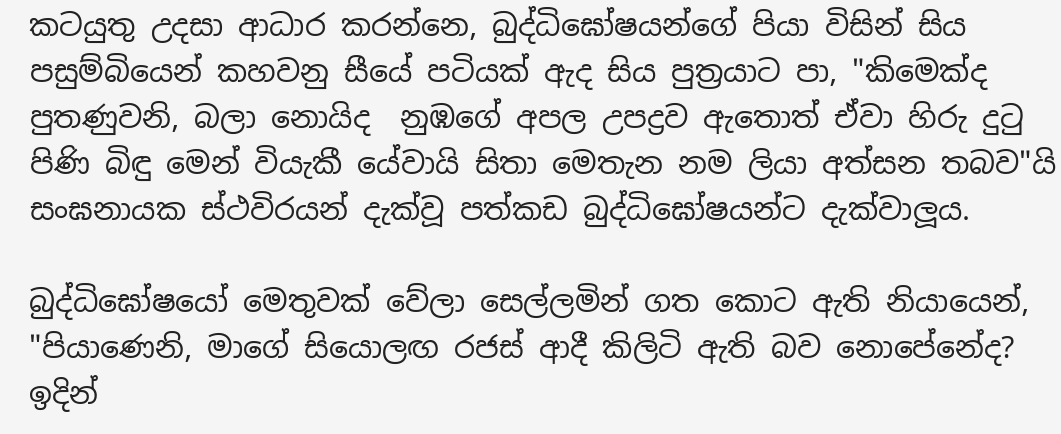කටයුතු උදසා ආධාර කරන්නෙ, බුද්ධි‍ඝෝෂයන්ගේ පියා විසින් සිය පසුම්බියෙන් කහවනු සීයේ පටියක් ඇද සිය පුත්‍රයාට පා, "කිමෙක්ද පුතණුවනි, බලා නොයිද  නුඹගේ අපල උපද්‍රව ඇතොත් ඒවා හිරු දුටු පිණි බිඳු මෙන් වියැකී යේවායි සිතා මෙතැන නම ලියා අත්සන තබව"යි සංඝනායක ස්ථවිරයන් දැක්වූ පත්කඩ බුද්ධිඝෝෂයන්ට දැක්වාලූය.

බුද්ධිඝෝෂයෝ මෙතුවක් වේලා සෙල්ලමින් ගත කොට ඇති නියායෙන්, "පියාණෙනි, මාගේ සියොලඟ රජස් ආදී කිලිටි ඇති බව නොපේනේද? ඉදින්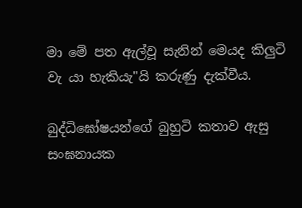මා මේ පත ඇල්වූ සැනින් මෙයද කිලුටි වැ යා හැකියැ"යි කරුණු දැක්වීය.

බුද්ධිඝෝෂයන්ගේ බුහුටි කතාව ඇසු සංඝනායක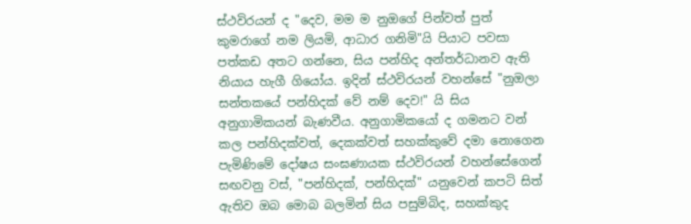ස්ථවිරයන් ද "දෙව, මම ම නුඔගේ පින්වත් පුත් කුමරාගේ නම ලියමි, ආධාර ගනිමි"යි පියාට පවසා පත්කඩ අතට ගන්නෙ, සිය පන්හිද අන්තර්ධානව ඇති නියාය හැගී ගියෝය. ඉදින් ස්ථවිරයන් වහන්සේ "නුඔලා සන්තකයේ පන්හිදක් වේ නම් දෙව!" යි සිය අනුගාමිකයන් බැණවීය. අනුගාමිකයෝ ද ගමනට වන් කල පන්හිදක්වත්, දෙකක්වත් සහක්කුවේ දමා නොගෙන පැමිණිමේ දෝෂය සංඝණායක ස්ථවිරයන් වහන්සේගෙන් සඟවනු වස්, "පන්හිදක්, පන්හිදක්" යනුවෙන් කපටි සිත් ඇතිව ඔබ මොබ බලමින් සිය පසුම්බිද, සහක්කුද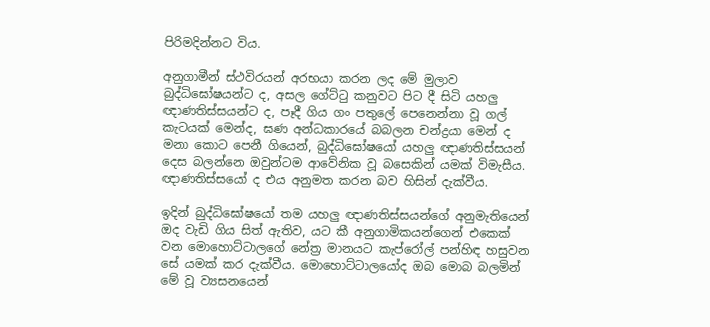පිරිමදින්නට විය.

අනුගාමීන් ස්ථවිරයන් අරභයා කරන ලද මේ මුලාව බුද්ධිඝෝෂයන්ට ද, අසල ගේට්ටු කනුවට පිට දී සිටි යහලු ඥාණතිස්සයන්ට ද, පෑදී ගිය ගං පතුලේ පෙනෙන්නා වූ ගල් කැටයක් මෙන්ද, ඝණ අන්ධකාරයේ බබලන චන්ද්‍රයා මෙන් ද මනා කොට පෙනී ගියෙන්, බුද්ධිඝෝෂයෝ යහලු ඥාණතිස්සයන් දෙස බලන්නෙ ඔවුන්ටම ආවේනික වූ බසෙකින් යමක් විමැසීය. ඥාණතිස්සයෝ ද එය අනුමත කරන බව හිසින් දැක්වීය.

ඉදින් බුද්ධිඝෝෂයෝ තම යහලු ඥාණතිස්සයන්ගේ අනුමැතියෙන් ඔද වැඩි ගිය සිත් ඇතිව, යට කී අනුගාමිකයන්ගෙන් එකෙක් වන මොහොට්ටාලගේ නේත්‍ර මානයට කැප්රෝල් පන්හිඳ හසුවන සේ යමක් කර දැක්වීය. මොහොට්ටාලයෝද ඔබ මොබ බලමින් මේ වූ ව්‍යසනයෙන්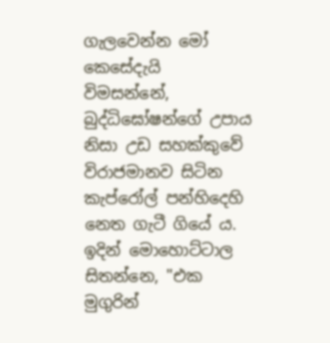ගැලවෙන්න ‍මෝ කෙසේදැයි විමසන්නේ, බුද්ධිඝෝෂන්ගේ උපාය නිසා උඩ සහක්කුවේ විරාජමානව සිටින කැප්රෝල් පන්හිදෙහි නෙත ගැටී ගියේ ය. ඉදින් මොහොට්ටාල සිතන්නෙ, "එක මුගුරින්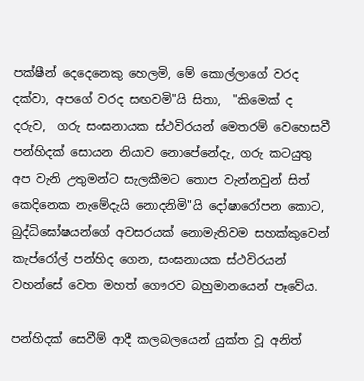පක්ෂීන් දෙදෙනෙකු හෙලමි, මේ කොල්ලාගේ වරද දක්වා, අපගේ වරද සඟවමි"යි සිතා,  "කිමෙක් ද දරුව,  ගරු සංඝනායක ස්ථවිරයන් මෙතරම් වෙහෙසවී පන්හිදක් සොයන නියාව නොපේනේදැ, ගරු කටයුතු අප වැනි උතුමන්ට සැලකීමට තොප වැන්නවුන් සිත් කෙදිනෙක නැමේදැයි නොදනිමි"යි දෝෂාරෝපන කොට, බුද්ධිඝෝෂයන්ගේ අවසරයක් නොමැතිවම සහක්කුවෙන් කැප්රෝල් පන්හිද ගෙන, සංඝනායක ස්ථවිරයන් වහන්සේ වෙත මහත් ගෞරව බහුමානයෙන් පෑවේය.

පන්හිදක් සෙවීම් ආදී කලබලයෙන් යුක්ත වූ අනිත්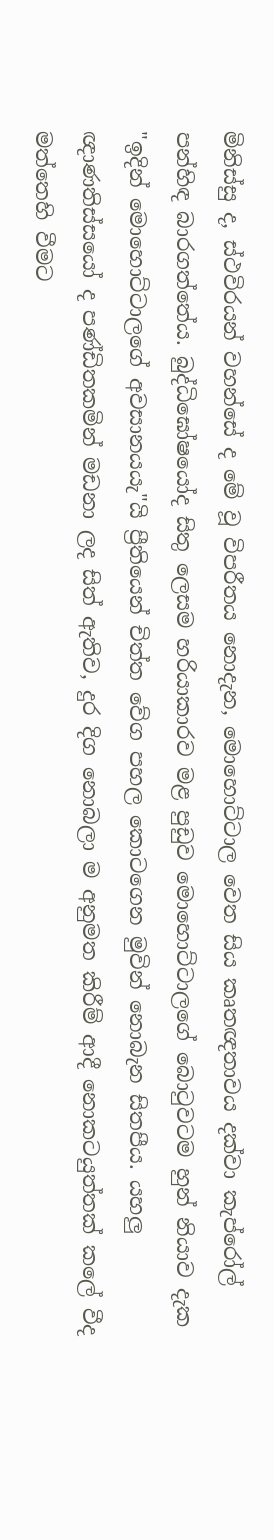මිනිස්සු ද, ස්ථවිරයන් වහන්සේ ද මේ වූ විපරීතය නොදැන, මොහොට්ටාල වෙත සිය කෘතඥතාවය දක්වා කැප්රෝල් පන්හිඳ බාරගත්තේය. බුද්ධිඝෝෂයෝද සිතු ලෙසම හරියාකාරව මළ පුඩුව මොහොට්ටාලගේ බොටුවටම හුන් නියාව දැක "ඉදින් මොහොට්ටාලගේ අවසානයයැ"යි ප්‍රීතියෙන් චිත්ත වේග පහල කොටගෙන මුවින් නොබැන සිතපීය. යහලු ඥාණතිස්සයෝ ද පණ්ඩිතකමින් මඩනා ලද සිත් ඇතිව, දුර දිග නොබලා ම අනුමත කිරීම් ආදී නොකටයුත්තක් කලේ වීද මත්තෙහි වීමට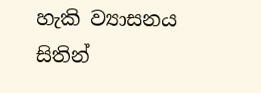හැකි ව්‍යාසනය සිතින්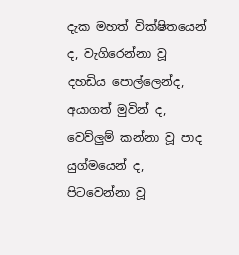දැක මහත් වික්ෂිතයෙන් ද, වැගිරෙන්නා වූ දහඩිය පොල්ලෙන්ද, අයාගත් මුවින් ද, වෙව්ලුම් කන්නා වූ පාද යුග්මයෙන් ද, පිටවෙන්නා වූ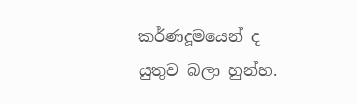කර්ණදූමයෙන් ද යුතුව බලා හුන්හ.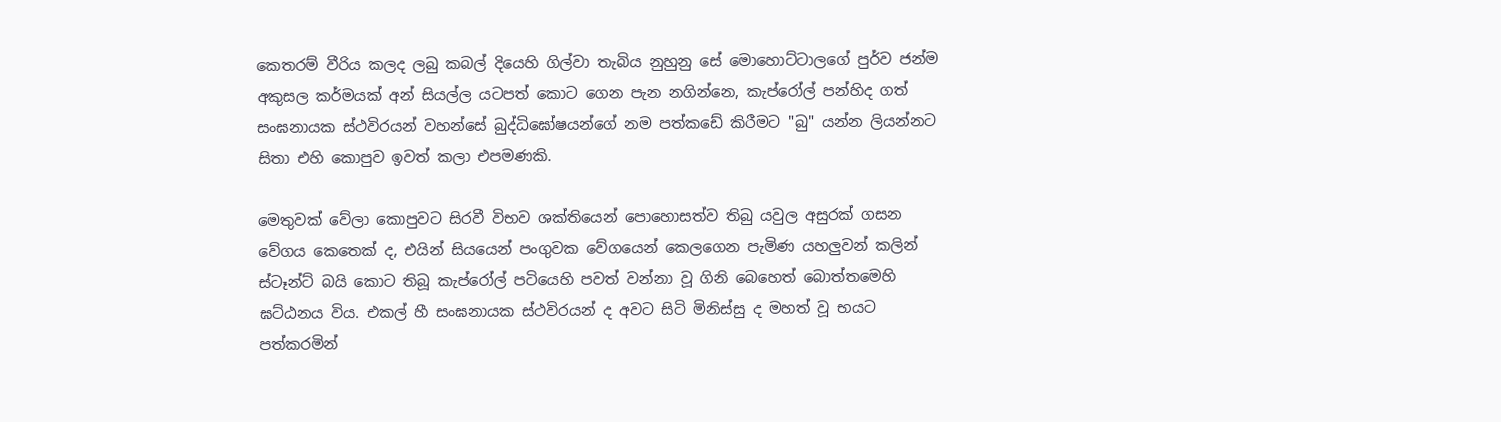කෙ‍තරම් වීරිය කලද ලබු කබල් දියෙහි ගිල්වා තැබිය නුහුනු සේ මොහොට්ටාලගේ පුර්ව ජන්ම අකුසල කර්මයක් අන් සියල්ල යටපත් කොට ගෙන පැන නගින්නෙ, කැප්රෝල් පන්හි‍ද ගත් සංඝනායක ස්ථවිරයන් වහන්සේ බුද්ධිඝෝෂයන්ගේ නම පත්කඩේ කිරීමට "බු" යන්න ලියන්නට සිතා එහි කොපුව ඉවත් කලා එපමණකි.

මෙතුවක් වේලා කොපුවට සිරවී විභව ශක්තියෙන් පොහොසත්ව තිබු යවුල අසුරක් ගසන වේගය කෙතෙක් ද, එයින් සියයෙන් පංගුවක වේගයෙන් කෙලගෙන පැමිණ යහලුවන් කලින් ස්ටෑන්ට් බයි කොට තිබූ කැප්රෝල් පටියෙහි පවත් වන්නා වූ ගිනි බෙහෙත් බොත්තමෙහි ඝට්ඨනය විය. එකල් හී සංඝනායක ස්ථවිරයන් ද අවට සිටි මිනිස්සු ද මහත් වූ භයට පත්කරමින්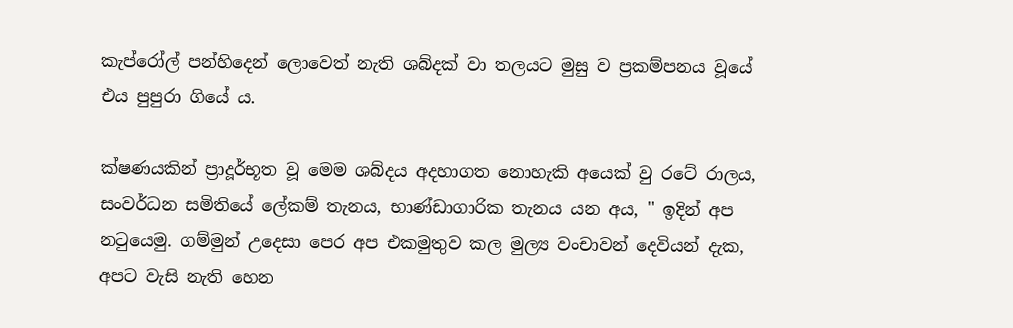කැප්රෝල් පන්හි‍දෙන් ලොවෙත් නැති ශබ්දක් වා තලයට මුසු ව ප්‍රකම්පනය වූයේ එය පුපුරා ගියේ ය.

ක්ෂණයකින් ප්‍රාදූර්භූත වූ මෙම ශබ්දය අදහාගත නොහැකි අයෙක් වු රටේ රාලය, සංවර්ධන සමිතියේ ලේකම් තැනය, භාණ්ඩාගාරික තැනය යන අය, " ඉදින් අප නටුයෙමු. ගම්මුන් උදෙසා පෙර අප එකමුතුව කල මුල්‍ය වංචාවන් දෙවියන් දැක, අපට වැසි නැති හෙන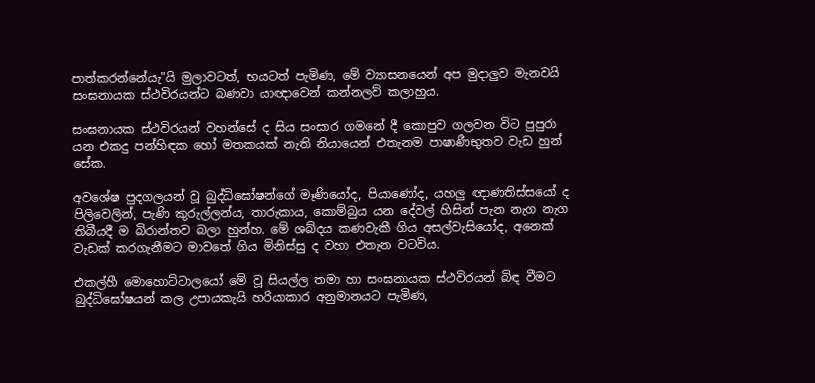පාත්කරන්නේයැ"යි මුලාවටත්, භය‍ටත් පැමිණ, මේ ව්‍යාසනයෙන් අප මුදාලුව මැනවයි සංඝනායක ස්ථවිරයන්ට බණවා යාඥාවෙන් කන්නලව් කලාහුය.

සංඝනායක ස්ථවිරයන් වහන්සේ ද සිය සංසාර ගමනේ දී කොපුව ගලවන විට පුපුරා යන එකදු පන්හිඳක හෝ මතකයක් නැති නියායෙන් එතැනම පාෂාණීභුතව වැඩ හුන් සේක.

අවශේෂ පුදගලයන් වූ බුද්ධිඝෝෂන්ගේ මෑණියෝද, පියාණෝද, යහලු ඥාණතිස්සයෝ ද පිලිවෙලින්, පැණි කුරුල්ලන්ය, තාරුකාය, කොම්බුය යන දේවල් හිසින් පැන නැග නැග තිබීයදී ම බිරාන්තව බලා හුන්හ. මේ ශබ්දය කණවැකී ගිය අසල්වැසියෝද, අනෙක් වැඩක් කරගැනීමට මාවතේ ගිය මිනිස්සු ද වහා එතැන වටවිය.

එකල්හී මොහොට්ටාලයෝ මේ වූ සියල්ල තමා හා සංඝනායක ස්ථවිරයන් බිඳ වීමට බුද්ධිඝෝෂයන් කල උපායකැයි හරියාකාර අනුමානයට පැමිණ,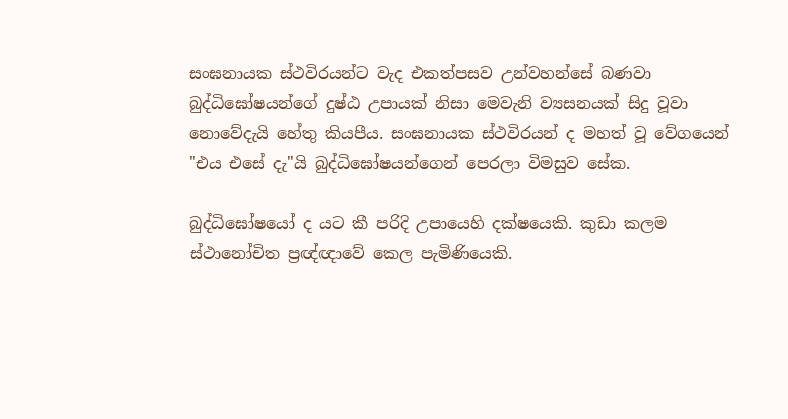සංඝනායක ස්ථවිරයන්ට වැද එකත්පසව උන්වහන්සේ බණවා බුද්ධිඝෝෂයන්ගේ දුෂ්ඨ උපායක් නිසා මෙවැනි ව්‍යසනයක් සිදු වූවා නොවේදැයි හේතු කියපීය. සංඝනායක ස්ථවිරයන් ද මහත් වූ වේගයෙන් "එය එසේ දැ"යි බුද්ධිඝෝෂයන්ගෙන් පෙරලා විමසුව සේක.

බුද්ධිඝෝෂයෝ ද යට කී පරිදි උපායෙහි දක්ෂයෙකි. කුඩා කලම ස්ථානෝචිත ප්‍රඥ්ඥාවේ කෙල පැමිණියෙකි.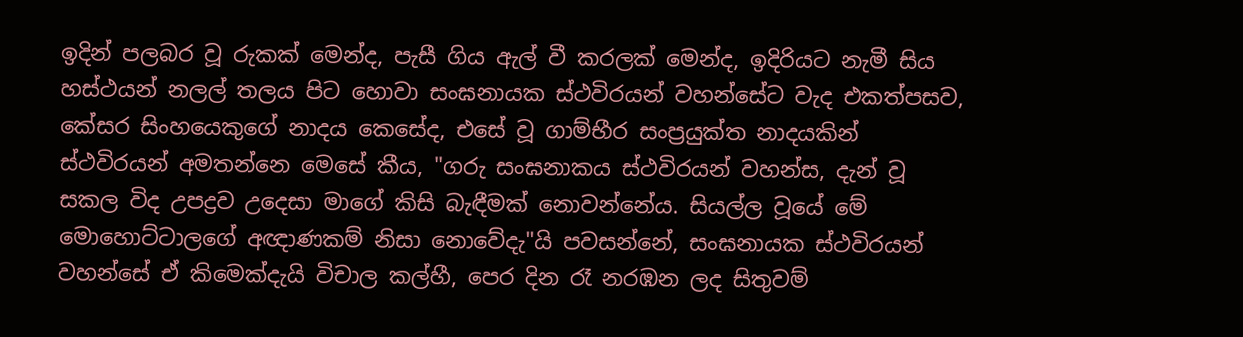ඉදින් පලබර වූ රුකක් මෙන්ද, පැසී ගිය ඇල් වී කරලක් මෙන්ද, ඉදිරියට නැමී සිය හස්ථයන් නලල් තලය පිට හොවා සංඝනායක ස්ථවිරයන් වහන්සේට වැද එකත්පසව, කේසර සිංහයෙකුගේ නාදය කෙසේද, එසේ වූ ගාම්භීර සංප්‍රයුක්ත නාදයකින් ස්ථවිරයන් අමතන්නෙ මෙසේ කීය, "ගරු සංඝනාකය ස්ථවිරයන් වහන්ස, දැන් වූ සකල විද උපද්‍රව උදෙසා මාගේ කිසි බැඳීමක් නොවන්නේය. සියල්ල වූයේ මේ මොහොට්ටාලගේ අඥාණකම් නිසා නොවේදැ"යි පවසන්නේ, සංඝනායක ස්ථවිරයන් වහන්සේ ඒ කිමෙක්දැයි විචාල කල්හී, පෙර දින රෑ නරඹන ලද සිතුවම්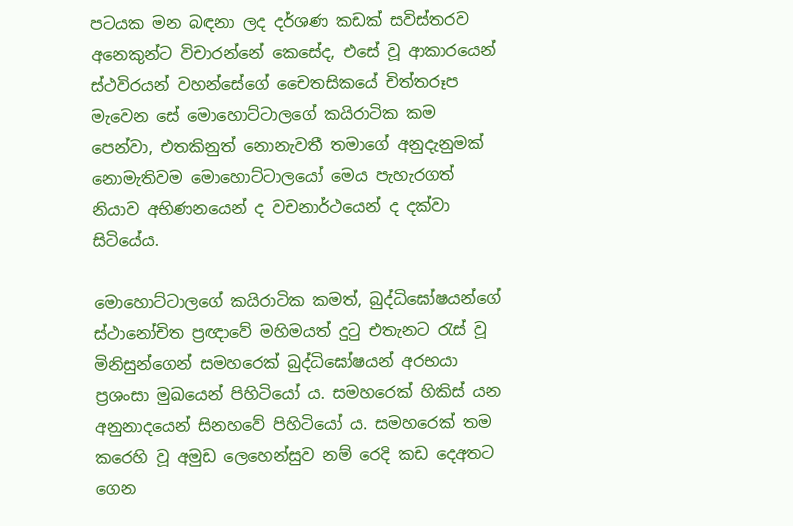පටයක මන බඳනා ලද දර්ශණ කඩක් සවිස්තරව අනෙකුන්ට විචාරන්නේ කෙසේද, එසේ වූ ආකාරයෙන් ස්ථවිරයන් වහන්සේගේ චෛතසිකයේ චිත්තරූප මැවෙන සේ මොහොට්ටාලගේ කයිරාටික කම පෙන්වා, එතකිනුත් නොනැවතී තමාගේ අනුදැනුමක් නොමැතිවම මොහොට්ටාලයෝ මෙය පැහැරගත් නියාව අභිණනයෙන් ද වචනාර්ථයෙන් ද දක්වා සිටියේය.

මොහොට්ටාලගේ කයිරාටික කමත්, බුද්ධිඝෝෂයන්ගේ ස්ථානෝචිත ප්‍රඥාවේ මහිමයත් දුටු එතැනට රැස් වූ මිනිසුන්ගෙන් සමහරෙක් බුද්ධිඝෝෂයන් අරභයා ප්‍රශංසා මුඛයෙන් පිහිටියෝ ය. සමහරෙක් හිකිස් යන අනුනාදයෙන් සිනහවේ පිහිටියෝ ය. සමහරෙක් තම කරෙහි වූ අමුඩ ලෙහෙන්සුව නම් රෙදි කඩ දෙඅතට ගෙන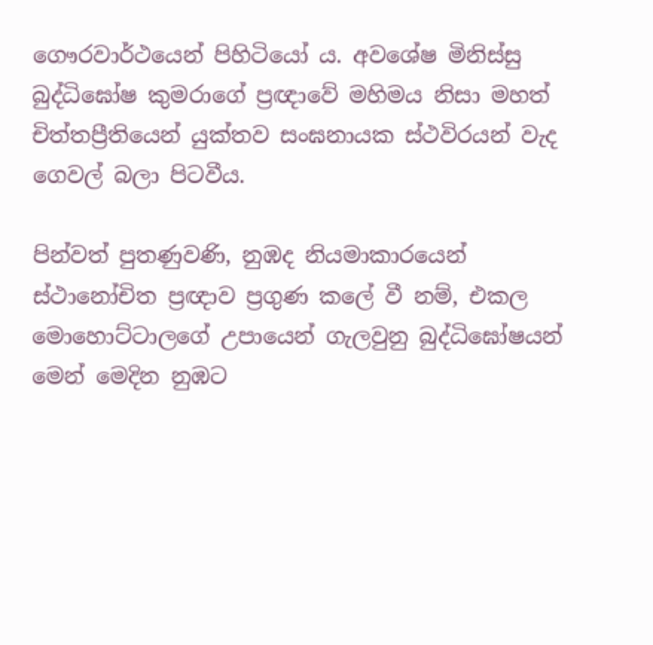ගෞරවාර්ථයෙන් පිහිටියෝ ය. අවශේෂ මිනිස්සු බුද්ධිඝෝෂ කුමරාගේ ප්‍රඥාවේ මහිමය නිසා මහත් චිත්තප්‍රීතියෙන් යුක්තව සංඝනායක ස්ථවිරයන් වැද ගෙවල් බලා පිටවීය.

පින්වත් පුතණුවණි, නුඹද නියමාකාරයෙන් ස්ථානෝචිත ප්‍රඥාව ප්‍රගුණ කලේ වී නම්, එකල මොහොට්ටාලගේ උපායෙන් ගැලවුනු බුද්ධිඝෝෂයන් මෙන් මෙදින නුඹට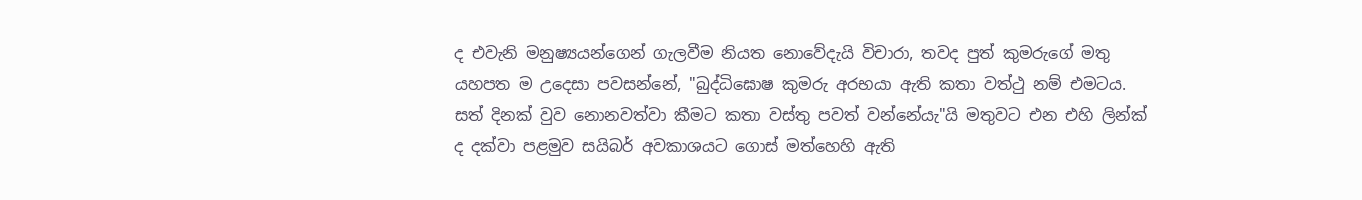ද එවැනි මනුෂ්‍යයන්ගෙන් ගැලවීම නියත නොවේදැයි විචාරා, තවද පුත් කුමරුගේ මතු යහපත ම උදෙසා පවසන්නේ, "බුද්ධිඝොෂ කුමරු අරභයා ඇති කතා වත්ථු නම් එමටය. සත් දිනක් වුව නොනවත්වා කීමට කතා වස්තු පවත් වන්නේයැ"යි මතුවට එන එහි ලින්ක් ද දක්වා පළමුව සයිබර් අවකාශයට ගොස් මත්හෙහි ඇති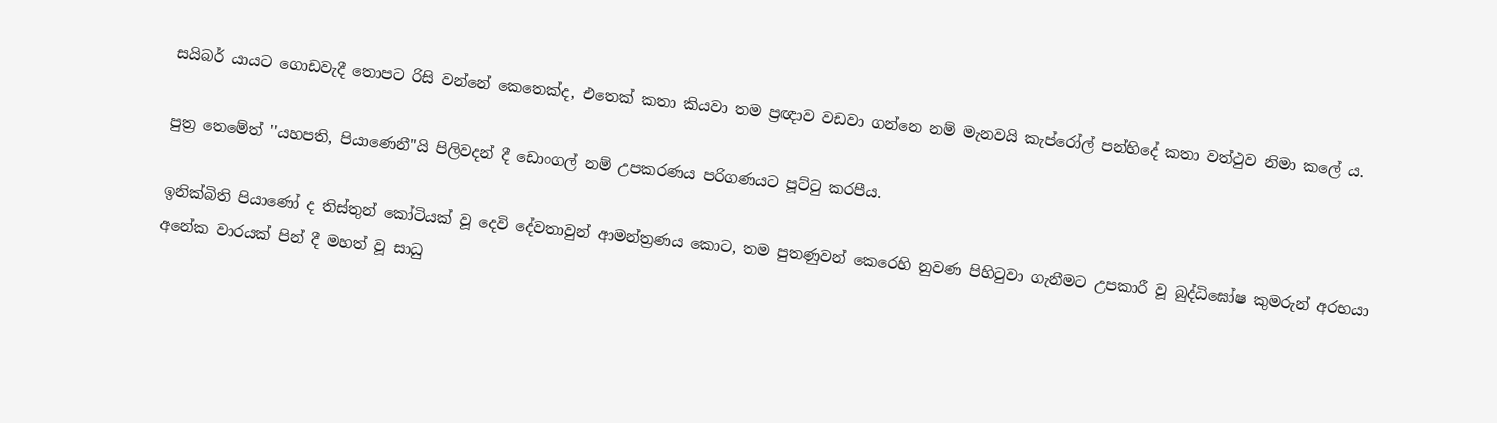සයිබර් යායට ගොඩවැදී තොපට රිසි වන්නේ කෙතෙක්ද, එතෙක් කතා කියවා තම ප්‍රඥාව වඩවා ගන්නෙ නම් මැනවයි කැප්රෝල් පන්හි‍දේ කතා වත්ථුව නිමා කලේ ය.

පුත්‍ර තෙමේත් ''යහපති, පියාණෙනී"යි පිලිවදන් දී ඩොංගල් නම් උපකරණය පරිගණයට පූට්ටු කරපීය.

ඉනික්බිති පියාණෝ ද තිස්තුන් කෝටියක් වූ දෙවි දේවතාවුන් ආමන්ත්‍රණය කොට, තම පුතණුවන් කෙරෙහි නුවණ පිහිටුවා ගැනීමට උපකාරී වූ බුද්ධිඝෝෂ කුමරුන් අරභයා අනේක වාරයක් පින් දී මහත් වූ සාධු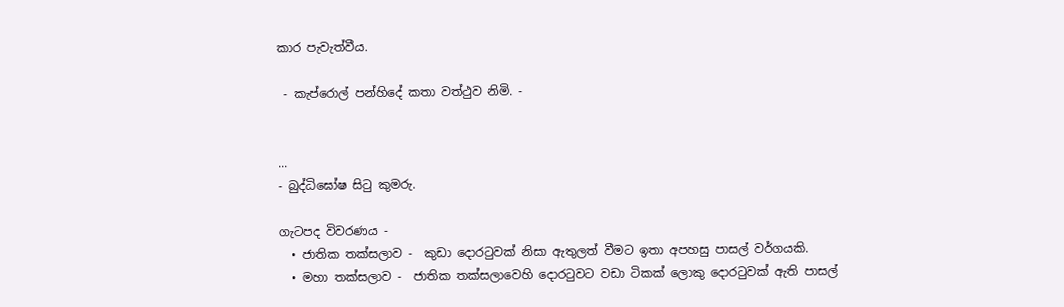කාර පැවැත්වීය.

 - කැප්රොල් පන්හි‍දේ කතා වත්ථුව නිමි. -


...
- බුද්ධිඝෝෂ සිටු කුමරු.

ගැටපද විවරණය -
  • ජාතික තක්සලාව -  කුඩා දොරටුවක් නිසා ඇතුලත් වීමට ඉතා අපහසු පාසල් වර්ගයකි.
  • මහා තක්සලාව -  ජාතික තක්සලාවෙහි දොරටුවට වඩා ටිකක් ලොකු දොරටුවක් ඇති පාසල්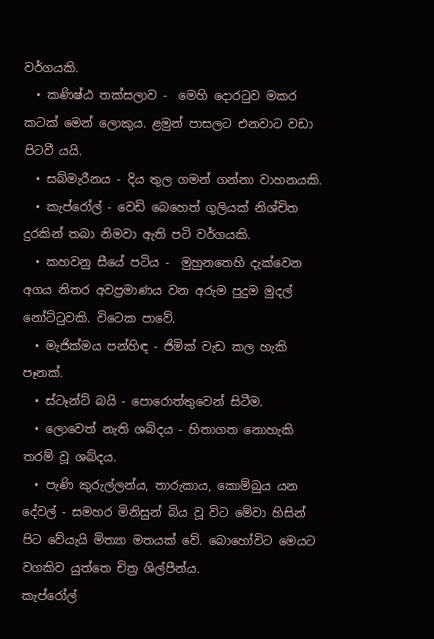වර්ගයකි.
  • කණිෂ්ඨ තක්සලාව -  මෙහි දොරටුව මකර කටක් මෙන් ලොකුය. ළමුන් පාසලට එනවාට වඩා පිටවී යයි.
  • සබ්මැරීනය - දිය තුල ගමන් ගන්නා වාහනයකි.
  • කැප්රෝල් - වෙඩි බෙහෙත් ගුලියක් නිශ්චිත දුරකින් තබා නිමවා ඇති පටි වර්ගයකි.
  • කහවනු සීයේ පටිය -  මුහුනතෙහි දැක්වෙන අගය නිතර අවප්‍රමාණය වන අරුම පුදුම මුදල් නෝට්ටුවකි. විටෙක පාවේ.
  • මැජික්මය පන්හිඳ - ජිමික් වැඩ කල හැකි පෑනක්.
  • ස්ටෑන්ට් බයි - පොරොත්තුවෙන් සිටීම.
  • ලොවෙත් නැති ශබ්දය - හිතාගත නොහැකි තරම් වූ ශබ්දය.
  • පැණි කුරුල්ලන්ය, තාරුකාය, කොම්බුය යන දේවල් - සමහර මිනිසුන් බිය වූ විට මේවා හිසින් පිට වේයැයි මිත්‍යා මතයක් වේ. බොහෝවිට මෙයට වගකිව යුත්තෙ චිත්‍ර ශිල්පීන්ය.
කැප්රෝල්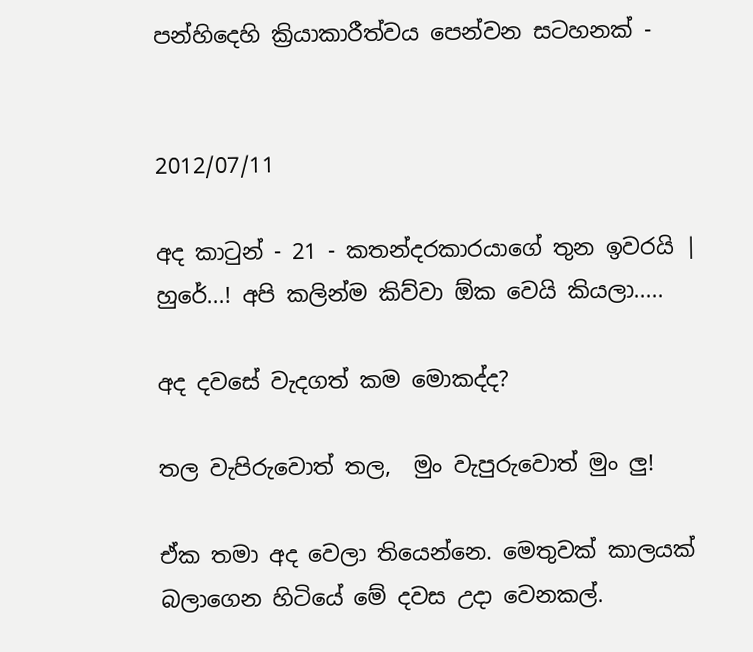පන්හිදෙහි ක්‍රියාකාරීත්වය පෙන්වන සටහනක් -


2012/07/11

අද කාටුන් - 21 - කතන්දරකාරයාගේ තුන ඉවරයි | හුරේ...! අපි කලින්ම කිව්වා ඕක වෙයි කියලා.....

අද දවසේ වැදගත් කම මොකද්ද?

තල වැපිරුවොත් තල,  මුං වැපුරුවොත් මුං ලු!

ඒක තමා අද වෙලා තියෙන්නෙ. මෙතුවක් කාලයක් බලාගෙන හිටියේ මේ දවස උදා වෙනකල්.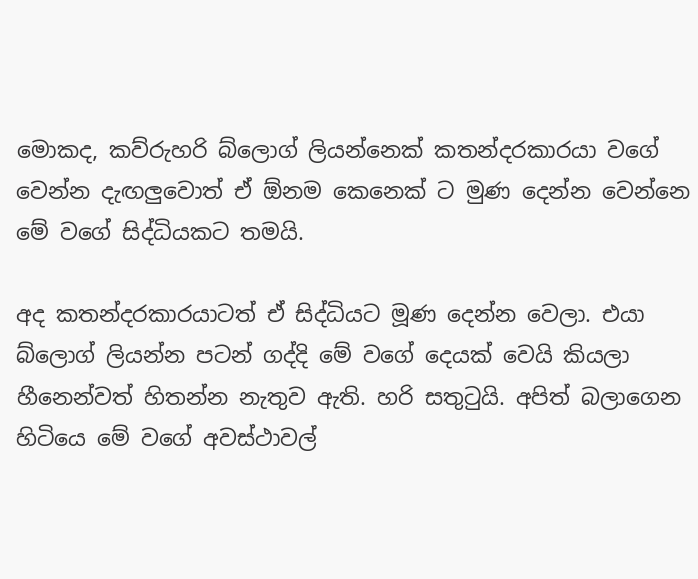මොකද, කව්රුහරි බ්ලොග් ලියන්නෙක් කතන්දරකාරයා වගේ වෙන්න දැඟලුවොත් ඒ ඕනම කෙනෙක් ට මුණ දෙන්න වෙන්නෙ මේ වගේ සිද්ධියකට තමයි.

අද කතන්දරකාරයාටත් ඒ සිද්ධියට මූණ දෙන්න වෙලා. එයා බ්ලොග් ලියන්න පටන් ගද්දි මේ වගේ දෙයක් වෙයි කියලා හීනෙන්වත් හිතන්න නැතුව ඇති. හරි සතුටුයි. අපිත් බලාගෙන හිටියෙ මේ වගේ අවස්ථාවල්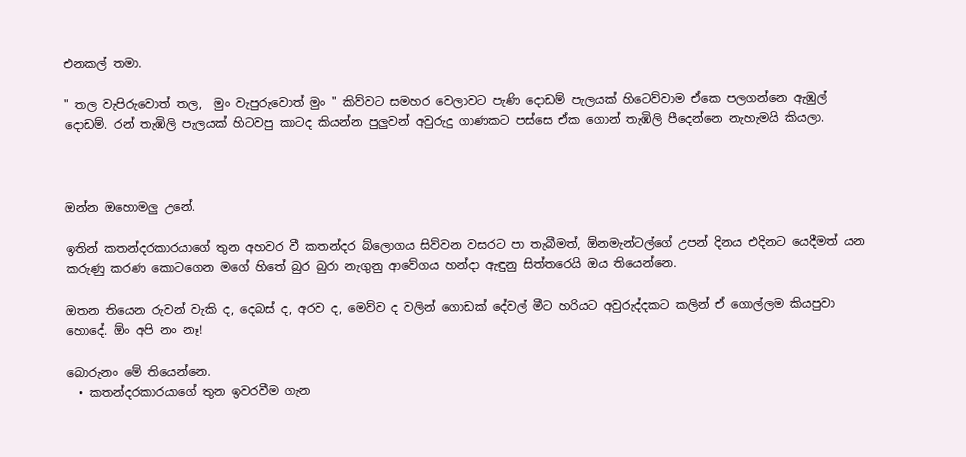එනකල් තමා.

" තල වැපිරුවොත් තල,  මුං වැපුරුවොත් මුං " කිව්වට සමහර වෙලාවට පැණි දොඩම් පැලයක් හිටෙව්වාම ඒකෙ පලගන්නෙ ඇඹුල් දොඩම්. රන් තැඹිලි පැලයක් හිටවපු කාටද කියන්න පුලුවන් අවුරුදු ගාණකට පස්සෙ ඒක ගොන් තැඹිලි පීදෙන්නෙ නැහැමයි කියලා.



ඔන්න ඔහොමලු උනේ.

ඉතින් කතන්දරකාරයාගේ තුන අහවර වී කතන්දර බ්ලොගය සිව්වන වසරට පා තැබීමත්, ඕනමැන්ටල්ගේ උපන් දිනය එදිනට යෙදීමත් යන කරුණු කරණ කොටගෙන මගේ හිතේ බුර බුරා නැගුනු ආවේගය හන්දා ඇඳුනු සිත්තරෙයි ඔය තියෙන්නෙ.

ඔතන තියෙන රුවන් වැකි ද, දෙබස් ද, අරව ද, මෙව්ව ද වලින් ගොඩක් දේවල් මීට හරියට අවුරුද්දකට කලින් ඒ ගොල්ලම කියපුවා හොදේ. ඕං අපි නං නෑ!

බොරුනං මේ තියෙන්නෙ.
  • කතන්දරකාරයාගේ තුන ඉවරවීම ගැන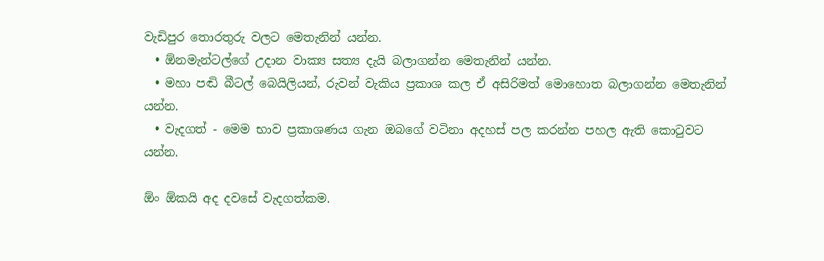වැඩිපුර තොරතුරු වලට මෙතැනින් යන්න.
  • ඕනමැන්ටල්ගේ උදාන වාක්‍ය සත්‍ය දැයි බලාගන්න මෙතැනින් යන්න.
  • මහා පඬි බීටල් බෙයිලියන්, රුවන් වැකිය ප්‍රකාශ කල ඒ ‍අසිරිමත් ‍මොහොත බලාගන්න මෙතැනින් යන්න.
  • වැදගත් - මෙම භාව ප්‍රකාශණය ගැන ඔබගේ වටිනා අදහස් පල කරන්න පහල ඇති කොටුවට යන්න.

ඕං ඕකයි අද දවසේ වැදගත්කම.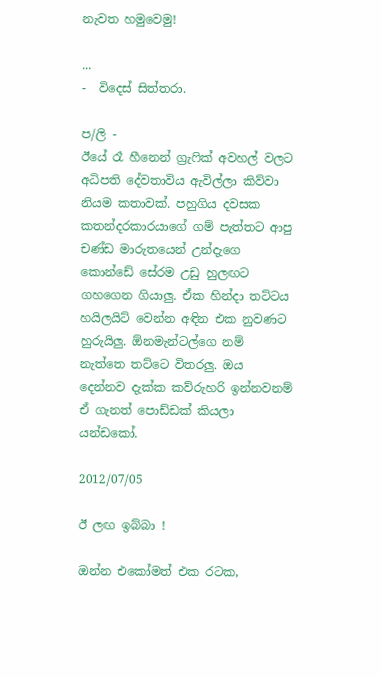නැවත හමුවෙමු!

...
-  විදෙස් සිත්තරා.

ප/ලි -
ඊයේ රෑ හීනෙන් ග්‍රැෆික් අවහල් වලට අධිපති දේවතාවිය ඇවිල්ලා කිව්වා නියම කතාවක්. පහුගිය දවසක කතන්දරකාරයාගේ ගම් පැත්තට ආපු චණ්ඩ මාරුතයෙන් උන්දැගෙ කොන්ඩේ සේරම උඩු හුලඟට ගහගෙන ගියාලු. ඒක හින්දා තට්ටය හයිලයිට් වෙන්න අඳින එක නුවණට හුරුයිලු. ඕනමැන්ටල්ගෙ නම් නැත්තෙ තට්ටෙ විතරලු. ඔය දෙන්නව දැක්ක කව්රුහරි ඉන්නවනම් ඒ ගැනත් පොඩ්ඩක් කියලා යන්ඩකෝ.

2012/07/05

ඊ ලඟ ඉබ්බා !

ඔන්න එකෝමත් එක රටක,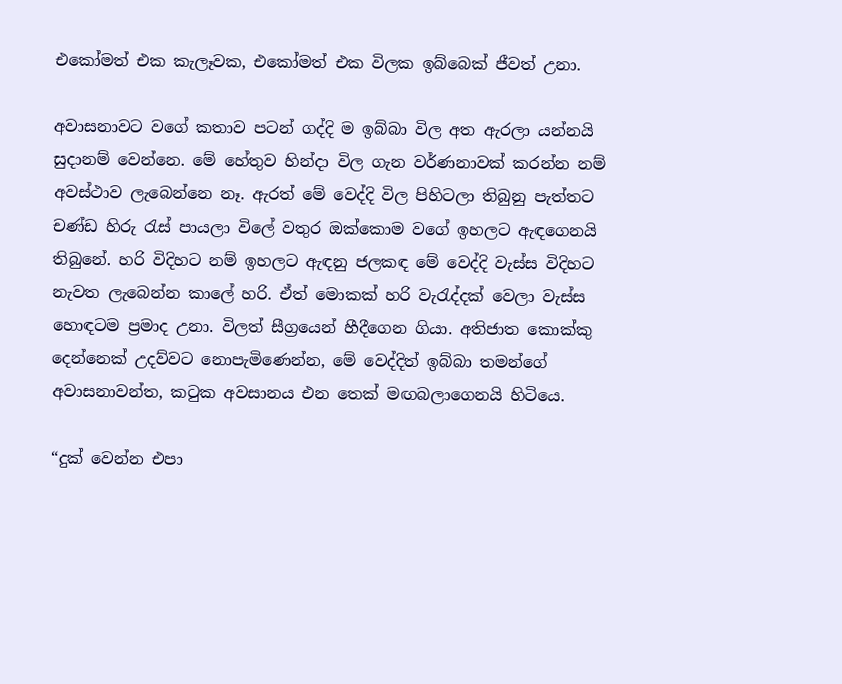එකෝමත් එක කැලෑවක, එකෝමත් එක විලක ඉබ්බෙක් ජීවත් උනා.

අවාසනාවට වගේ කතාව පටන් ගද්දි ම ඉබ්බා විල අත ඇරලා යන්නයි සුදානම් වෙන්නෙ. මේ හේතුව හින්දා විල ගැන වර්ණනාවක් කරන්න නම් අවස්ථාව ලැබෙන්නෙ නෑ. ඇරත් මේ වෙද්දි විල පිහිටලා තිබුනු පැත්තට චණ්ඩ හිරු රැස් පායලා විලේ වතුර ඔක්කොම වගේ ඉහලට ඇඳගෙනයි තිබුනේ. හරි විදිහට නම් ඉහලට ඇඳනු ජලකඳ මේ වෙද්දි වැස්ස විදිහට නැවත ලැබෙන්න කාලේ හරි. ඒත් මොකක් හරි වැරැද්දක් වෙලා වැස්ස හොඳටම ප්‍රමාද උනා. විලත් සීග්‍රයෙන් හීදීගෙන ගියා. අතිජාත කොක්කු දෙන්නෙක් උදව්වට නොපැමිණෙන්න, මේ වෙද්දිත් ඉබ්බා තමන්ගේ අවාසනාවන්ත, කටුක අවසානය එන තෙක් මඟබලාගෙනයි හිටියෙ.

“දුක් වෙන්න එපා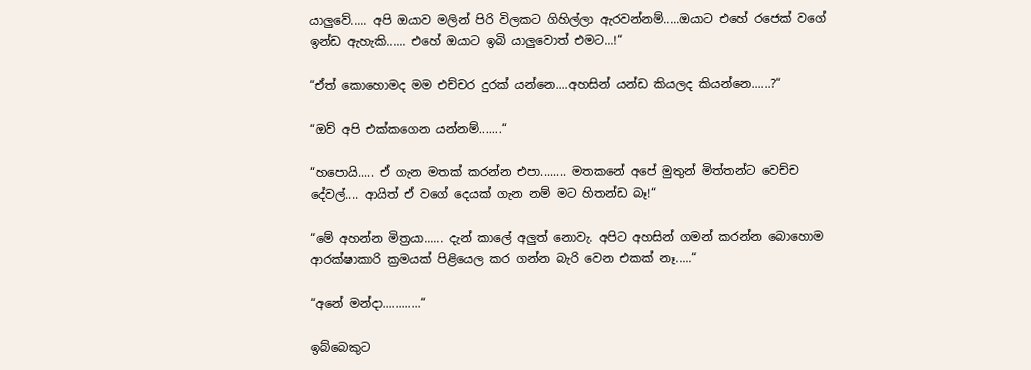යාලුවේ..... අපි ඔයාව මලින් පිරි විලකට ගිහිල්ලා ඇරවන්නම්.....ඔයාට එහේ රජෙක් වගේ ඉන්ඩ ඇහැකි...... එහේ ඔයාට ඉබි යාලුවොත් එමට...!“

“ඒත් කොහොමද මම එච්චර දුරක් යන්නෙ....අහසින් යන්ඩ කියලද කියන්නෙ......?“

“ඔව් අපි එක්කගෙන යන්නම්.......“

“හපොයි..... ඒ ගැන මතක් කරන්න එපා........ මතකනේ අපේ මුතුන් මිත්තන්ට වෙච්ච දේවල්.... ආයිත් ඒ වගේ දෙයක් ගැන නම් මට හිතන්ඩ බෑ!“

“මේ අහන්න මිත්‍රයා...... දැන් කාලේ අලුත් නොවැ. අපිට අහසින් ගමන් කරන්න බොහොම ආරක්ෂාකාරි ක්‍රමයක් පිළියෙල කර ගන්න බැරි වෙන එකක් නෑ.....“

“අනේ මන්දා............“

ඉබ්බෙකුට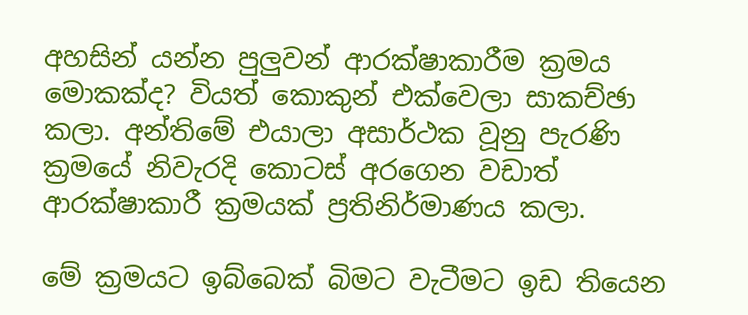අහසින් යන්න පුලුවන් ආරක්ෂාකාරීම ක්‍රමය මොකක්ද? වියත් කොකුන් එක්වෙලා සාකච්ඡා කලා. අන්තිමේ එයාලා අසාර්ථක වූනු පැරණි ක්‍රමයේ නිවැරදි කොටස් අරගෙන වඩාත් ආරක්ෂාකාරී ක්‍රමයක් ප්‍රතිනිර්මාණය කලා.

මේ ක්‍රමයට ඉබ්බෙක් බිමට වැටීමට ඉඩ තියෙන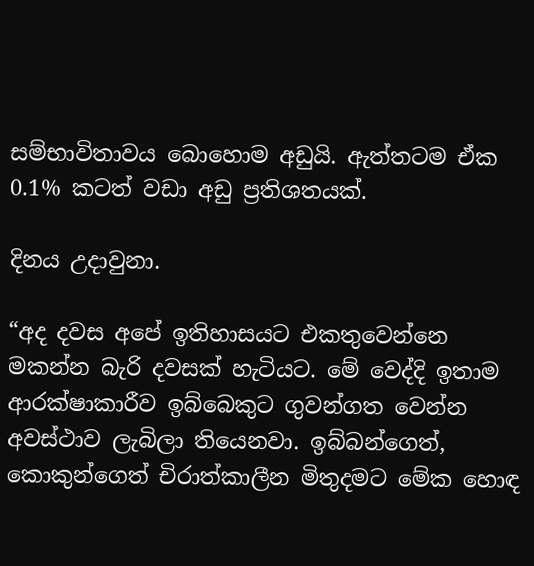සම්භාවිතාවය බොහොම අඩුයි. ඇත්තටම ඒක 0.1% කටත් වඩා අඩු ප්‍රතිශතයක්.

දිනය උදාවුනා.

“අද දවස අපේ ඉතිහාසයට එකතුවෙන්නෙ මකන්න බැරි දවසක් හැටියට. මේ වෙද්දි ඉතාම ආරක්ෂාකාරීව ඉබ්බෙකුට ගුවන්ගත වෙන්න අවස්ථාව ලැබිලා තියෙනවා. ඉබ්බන්ගෙත්, කොකුන්ගෙත් චිරාත්කාලීන මිතුදමට මේක හොඳ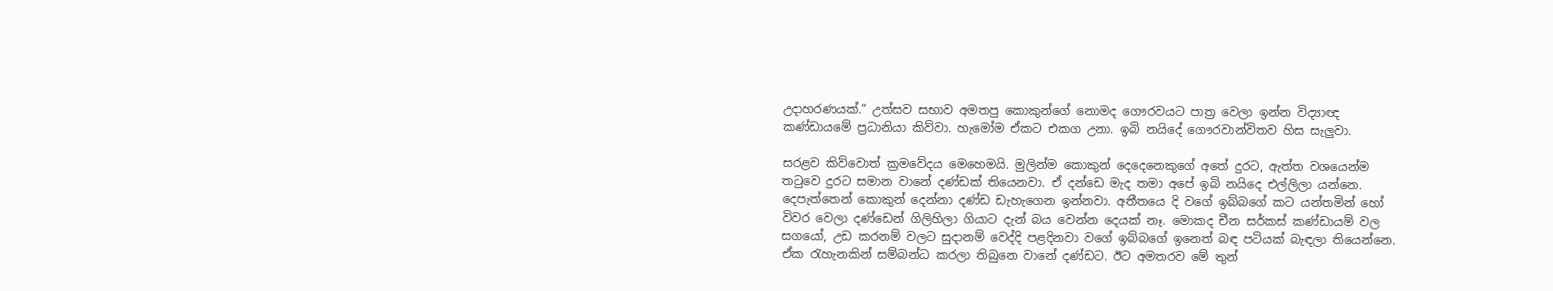උදාහරණයක්.“ උත්සව සභාව අමතපු කොකුන්ගේ නොමද ගෞරවයට පාත්‍ර වෙලා ඉන්න විද්‍යාඥ කණ්ඩායමේ ප්‍රධානියා කිව්වා. හැමෝම ඒකට එකග උනා. ඉබි නයිදේ ගෞරවාන්විතව හිස සැලුවා.

සරළව කිව්වොත් ක්‍රමවේදය මෙහෙමයි. මුලින්ම කොකුන් දෙදෙනෙකුගේ අතේ දුරට, ඇත්ත වශයෙන්ම තටුවෙ දුරට සමාන වානේ දණ්ඩක් තියෙනවා. ඒ දන්ඩෙ මැද තමා අපේ ඉබි නයිදෙ එල්ලිලා යන්නෙ. දෙපැත්තෙන් කොකුන් දෙන්නා දණ්ඩ ඩැහැගෙන ඉන්නවා. අතීතයෙ දි වගේ ඉබ්බගේ කට යන්තමින් හෝ විවර වෙලා දණ්ඩෙන් ගිලිහිලා ගියාට දැන් බය වෙන්න දෙයක් නෑ. මොකද චීන සර්කස් කණ්ඩායම් වල සගයෝ, උඩ කරනම් වලට සුදානම් වෙද්දි පළදිනවා වගේ ඉබ්බගේ ඉනෙත් බඳ පටියක් බැඳලා තියෙන්නෙ. ඒක රැහැනකින් සම්බන්ධ කරලා තිබුනෙ වානේ දණ්ඩට. ඊට අමතරව මේ තුන්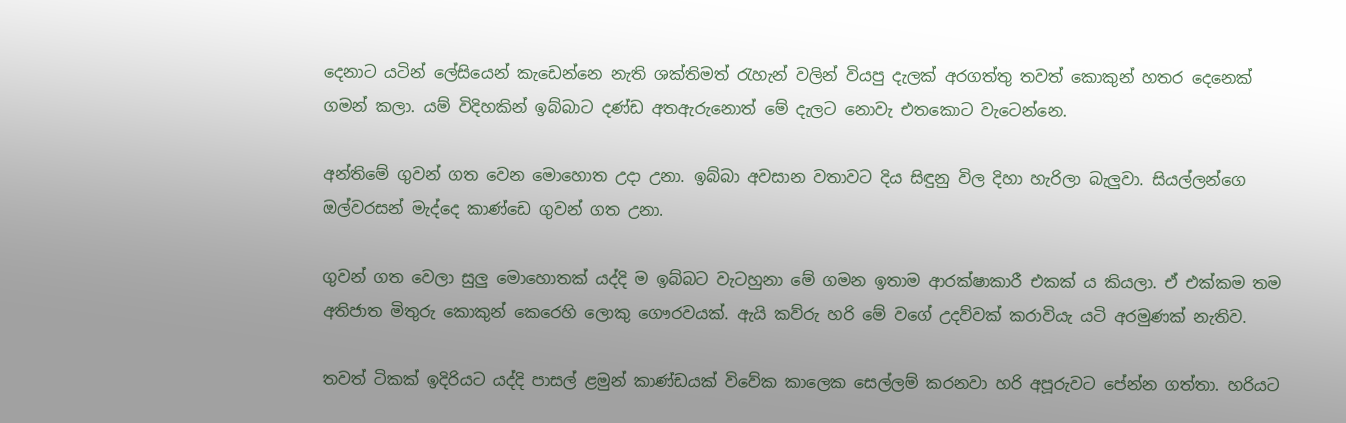දෙනාට යටින් ලේසියෙන් කැඩෙන්නෙ නැති ශක්තිමත් රැහැන් වලින් වියපු දැලක් අරගත්තු තවත් කොකුන් හතර දෙනෙක් ගමන් කලා. යම් විදිහකින් ඉබ්බාට දණ්ඩ අතඇරුනොත් මේ දැලට නොවැ එතකොට වැටෙන්නෙ.

අන්තිමේ ගුවන් ගත වෙන මොහොත උදා උනා. ඉබ්බා අවසාන වතාවට දිය සිඳුනු විල දිහා හැරිලා බැලුවා. සියල්ලන්ගෙ ඔල්වරසන් මැද්දෙ කාණ්ඩෙ ගුවන් ගත උනා.

ගුවන් ගත වෙලා සුලු මොහොතක් යද්දි ම ඉබ්බට වැටහුනා මේ ගමන ඉතාම ආරක්ෂාකාරී එකක් ය කියලා. ඒ එක්කම තම අතිජාත මිතුරු කොකුන් කෙරෙහි ලොකු ගෞරවයක්. ඇයි කව්රු හරි මේ වගේ උදව්වක් කරාවියැ යටි අරමුණක් නැතිව.

තවත් ටිකක් ඉදිරියට යද්දි පාසල් ළමුන් කාණ්ඩයක් විවේක කාලෙක සෙල්ලම් කරනවා හරි අපූරුවට පේන්න ගත්තා. හරියට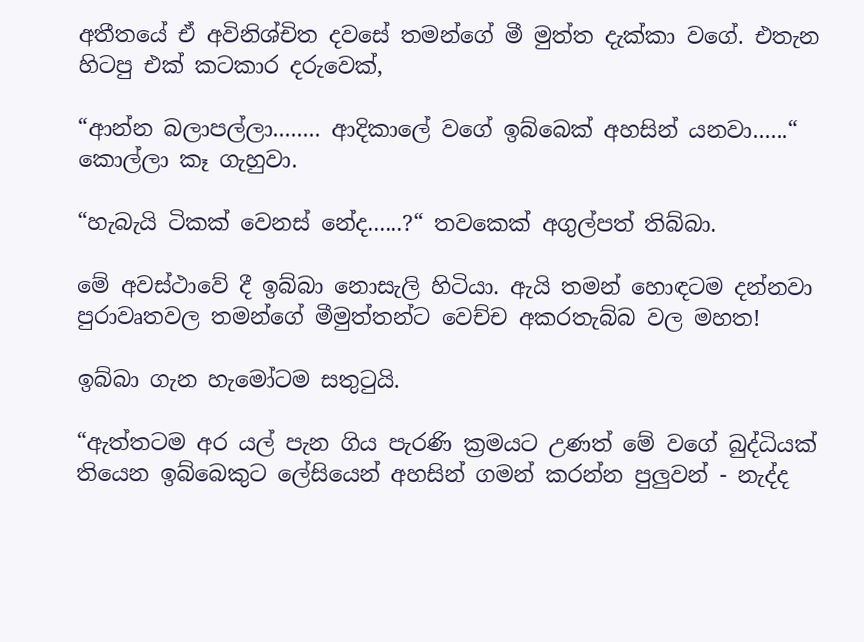අතීතයේ ඒ අවිනිශ්චිත දවසේ තමන්ගේ මී මුත්ත දැක්කා වගේ. එතැන හිටපු එක් කටකාර දරුවෙක්,

“ආන්න බලාපල්ලා........ ආදිකාලේ වගේ ඉබ්බෙක් අහසින් යනවා......“ කොල්ලා කෑ ගැහුවා.

“හැබැයි ටිකක් වෙනස් නේද......?“ තවකෙක් අගුල්පත් තිබ්බා.

මේ අවස්ථාවේ දී ඉබ්බා නොසැලි හිටියා. ඇයි තමන් හොඳටම දන්නවා පුරාවෘතවල තමන්ගේ මීමුත්තන්ට වෙච්ච අකරතැබ්බ වල මහත!

ඉබ්බා ගැන හැමෝටම සතුටුයි.

“ඇත්තටම අර යල් පැන ගිය පැරණි ක්‍රමයට උණත් මේ වගේ බුද්ධියක් තියෙන ඉබ්බෙකුට ලේසියෙන් අහසින් ගමන් කරන්න පුලුවන් - නැද්ද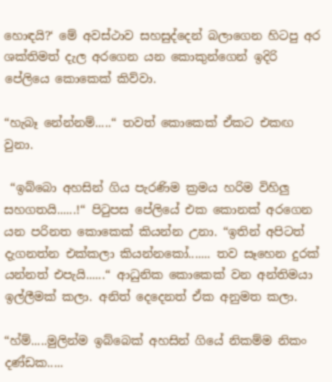හොඳයි?‘ මේ අවස්ථාව සහසුද්දෙන් බලාගෙන හිටපු අර ශක්තිමත් දැල අරගෙන යන කොකුන්ගෙන් ඉදිරි පේලියෙ කොකෙක් කිව්වා.

“හැබෑ නේන්නම්.....“ තවත් කොකෙක් ඒකට එකඟ වුනා.

 “ඉබ්බො අහසින් ගිය පැරණිම ක්‍රමය හරිම විහිලු සහගතයි......!“ පිටුපස පේලියේ එක කොනක් අරගෙන යන පරිනත කොකෙක් කියන්න උනා. “ඉතින් අපිටත් දැගනත්න එක්කලා කියන්නකෝ....... තව සෑහෙන දුරක් යන්නත් එපැයි......“ ආධුනික කොකෙක් වන අන්තිමයා ඉල්ලීමක් කලා. අනිත් දෙදෙනත් ඒක අනුමත කලා.

“හ්ම්.....මුලින්ම ඉබ්බෙක් අහසින් ගියේ නිකම්ම නිකං දණ්ඩක.....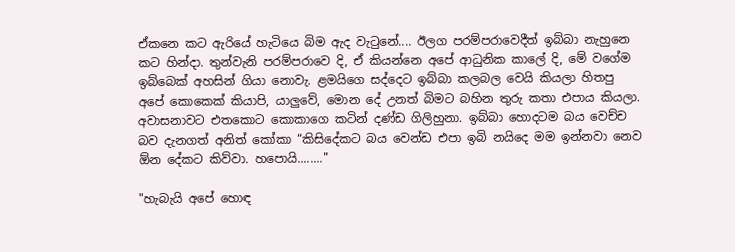ඒකනෙ කට ඇරියේ හැටියෙ බිම ඇද වැටුනේ.... ඊලග පරම්පරාවෙදීත් ඉබ්බා නැහුනෙ කට හින්දා. තුන්වැනි පරම්පරාවෙ දි, ඒ කියන්නෙ අපේ ආධුනික කාලේ දි, මේ වගේම ඉබ්බෙක් අහසින් ගියා නොවැ. ළමයිගෙ සද්දෙට ඉබ්බා කලබල වෙයි කියලා හිතපු අපේ කොකෙක් කියාපි, යාලුවේ, මොන දේ උනත් බිමට බහින තුරු කතා එපාය කියලා. අවාසනාවට එතකොට කොකාගෙ කටින් දණ්ඩ ගිලිහුනා. ඉබ්බා හොදටම බය වෙච්ච බව දැනගත් අනිත් කෝකා “කිසිදේකට බය වෙන්ඩ එපා ඉබි නයිදෙ මම ඉන්නවා නෙව ඕන දේකට කිව්වා. හපොයි........"

"හැබැයි අපේ හොඳ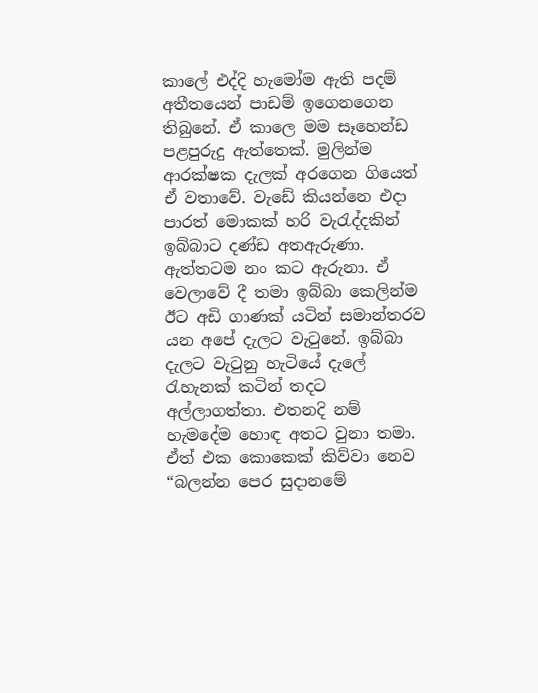කාලේ එද්දි හැමෝම ඇති පදම් අතීතයෙන් පාඩම් ඉගෙනගෙන තිබුනේ. ඒ කාලෙ මම සෑහෙන්ඩ පළපුරුදු ඇත්තෙක්. මුලින්ම ආරක්ෂක දැලක් අරගෙන ගියෙත් ඒ වතාවේ. වැඩේ කියන්නෙ එදා පාරත් මොකක් හරි වැරැද්දකින් ඉබ්බාට දණ්ඩ අතඇරුණා. ඇත්තටම නං කට ඇරුනා. ඒ වෙලාවේ දී තමා ඉබ්බා කෙලින්ම ඊට අඩි ගාණක් යටින් සමාන්තරව යන අපේ දැලට වැටුනේ. ඉබ්බා දැලට වැටුනු හැටියේ දැලේ රැහැනක් කටින් තදට අල්ලාගත්තා. එතනදි නම් හැමදේම හොඳ අතට වුනා තමා. ඒත් එක කොකෙක් කිව්වා නෙව “බලන්න පෙර සුදානමේ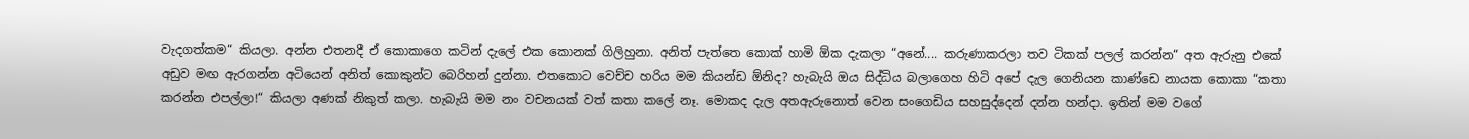වැදගත්කම“ කියලා. අන්න එතනදී ඒ කොකාගෙ කටින් දැලේ එක කොනක් ගිලිහුනා. අනිත් පැත්තෙ කොක් හාමි ඕක දැකලා “අනේ.... කරුණාකරලා තව ටිකක් පලල් කරන්න“ අත ඇරුනු එකේ අඩුව මඟ ඇරගන්න අටියෙන් අනිත් කොකුන්ට බෙරිහන් දුන්නා. එතකොට වෙච්ච හරිය මම කියන්ඩ ඕනිද? හැබැයි ඔය සිද්ධිය බලාගෙහ හිටි අපේ දැල ගෙනියන කාණ්ඩෙ නායක කොකා “කතා කරන්න එපල්ලා!“ කියලා අණක් නිකුත් කලා. හැබැයි මම නං වචනයක් වත් කතා කලේ නෑ. මොකද දැල අතඇරුනොත් වෙන සංගෙඩිය සහසුද්දෙන් දන්න හන්දා. ඉතින් මම වගේ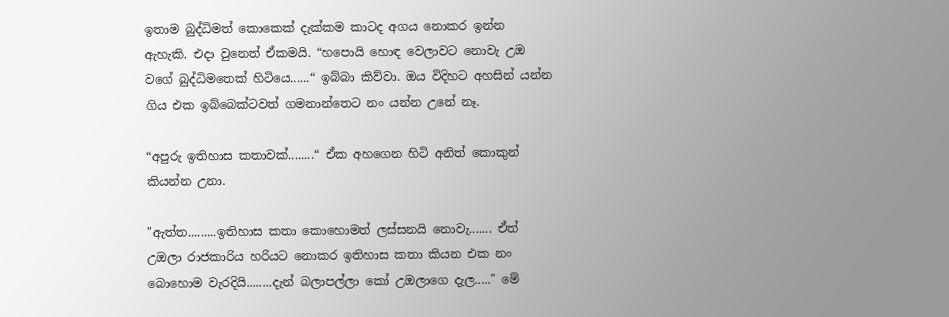ඉතාම බුද්ධිමත් කොකෙක් දැක්කම කාටද අගය නොකර ඉන්න ඇහැකි. එදා වුනෙත් ඒකමයි. “හපොයි හොඳ වෙලාවට නොවැ උඔ වගේ බුද්ධිමතෙක් හිටියෙ......“ ඉබ්බා කිව්වා. ඔය විදිහට අහසින් යන්න ගිය එක ඉබ්බෙක්ටවත් ගමනාන්තෙට නං යන්න උනේ නෑ.

“අපුරු ඉතිහාස කතාවක්........“ ඒක අහගෙන හිටි අනිත් කොකුන් කියන්න උනා.

"ඇත්ත.........ඉතිහාස කතා කොහොමත් ලස්සනයි නොවැ....... ඒත් උඔලා රාජකාරිය හරියට නොකර ඉතිහාස කතා කියන එක නං බොහොම වැරදියි........දැන් බලාපල්ලා කෝ උඔලාගෙ දැල....." මේ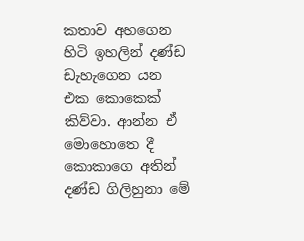කතාව අහගෙන හිටි ඉහලින් දණ්ඩ ඩැහැගෙන යන එක කොකෙක් කිව්වා. ආන්න ඒ මොහොතෙ දී කොකාගෙ අතින් දණ්ඩ ගිලිහුනා මේ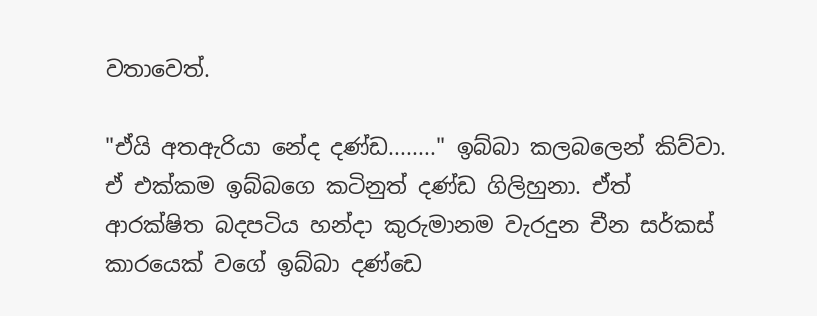වතාවෙත්.

"ඒයි අතඇරියා නේද දණ්ඩ........" ඉබ්බා කලබලෙන් කිව්වා. ඒ එක්කම ඉබ්බගෙ කටිනුත් දණ්ඩ ගිලිහුනා. ඒත් ආරක්ෂිත බදපටිය හන්දා කුරුමානම වැරදුන චීන සර්කස් කාරයෙක් වගේ ඉබ්බා දණ්ඩෙ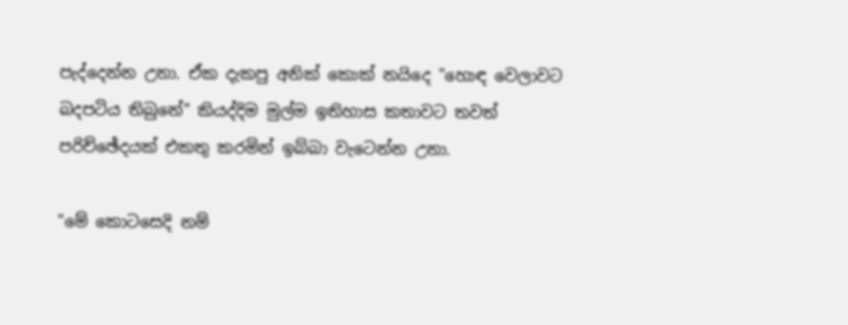පැද්දෙන්න උනා. ඒක දැකපු අනික් කොක් නයිදෙ "හොඳ වෙලාවට බදපටිය තිබුනේ" කියද්දිම මුල්ම ඉතිහාස කතාවට තවත් පරිච්ඡේදයක් එකතු කරමින් ඉබ්බා වැටෙන්න උනා.

"මේ කොටසෙදි නම්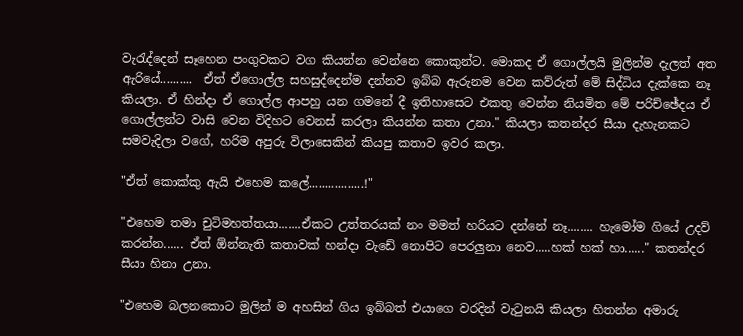වැරැද්දෙන් සෑහෙන පංගුවකට වග කියන්න වෙන්නෙ කොකුන්ට. මොකද ඒ ගොල්ලයි මුලින්ම දැලත් අත ඇරියේ..........  ඒත් ඒගොල්ල සහසුද්දෙන්ම දන්නව ඉබ්බ ඇරුනම වෙන කව්රුත් මේ සිද්ධිය දැක්කෙ නෑ කියලා. ඒ හින්දා ඒ ගොල්ල ආපහු යන ගමනේ දී ඉතිහාසෙට එකතු වෙන්න නියමිත මේ පරිච්ඡේදය ඒ ගොල්ලන්ට වාසි වෙන විදිහට වෙනස් කරලා කියන්න කතා උනා." කියලා කතන්දර සීයා දැහැනකට සමවැදිලා වගේ, හරිම අපුරු විලාසෙකින් කියපු කතාව ඉවර කලා.

"ඒත් කොක්කු ඇයි එහෙම කලේ.................!"

"එහෙම තමා චුටිමහත්තයා.......ඒකට උත්තරයක් නං මමත් හරියට දන්නේ නෑ........ හැමෝම ගියේ උදව් කරන්න...... ඒත් ඕන්නැති කතාවක් හන්දා වැඩේ නොපිට පෙරලුනා නෙව.....හක් හක් හා......" කතන්දර සීයා හිනා උනා.

"එහෙම බලනකොට මුලින් ම අහසින් ගිය ඉබ්බත් එයාගෙ වරදින් වැටුනයි කියලා හිතන්න අමාරු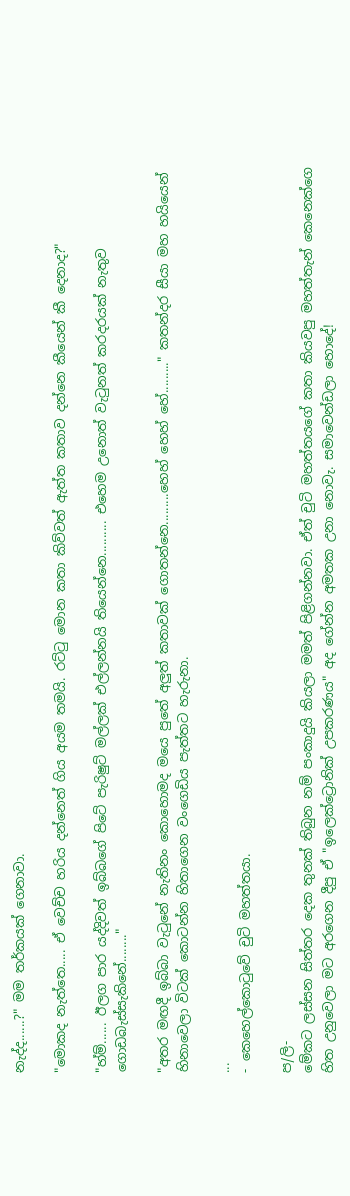නැද්ද......?" මම තර්කයක් ගෙනාවා.

"මොකද නැත්තෙ..... ඒ වෙච්ච හරිය දන්නෙත් ගිය අයම තමයි. රට්ටු මොන කතා කිව්වත් ඇත්ත කතාව දන්නෙ කීයෙන් කී දෙනාද?"

"හ්ම්...... ඊලග පාර යද්දිවත් ඉබ්බගේ පිටේ පැරිෂුට් මල්ලක් එල්ලන්නයි තියෙන්නෙ.......... එහෙම උනොත් වැටුනත් කරදරයක් නැතුව ගොඩබැස්සැකිනේ........"

"අතර මඟදී ඉබ්බා වැටුනේ නැතිනං කොහොමද මයෙ පුතේ අලුත් කතාවක් ගොතන්නෙ.........හෙහ් හෙහ් හේ........." කතන්දර සීයා මහ හයියෙන් හිනාවෙලා විටක් කොටන්න හිතාගෙන වංගෙඩිය පැත්තට හැරුනා.

...
- කෙහෙල්කොටුවේ චුටි මහත්තයා.

ප/ලි-
මේකට ලස්සන සිත්තර දෙක තුනක් තිබුන නම් පංකාදුයි කියලා මමත් පිළිගන්නවා. ඒත් චුටි මහත්තයගේ කතා කියවපු මහත්තැන් කෙනෙක්ගෙ හිත උනුවෙලා මට අරගෙන දීපු ඒ "ඉලෙක්ට්‍රොනික් උපකරණය" අද ගේන්න අමතක උනා ‍නොවැ. සමාවෙන්ඩලා හොදේ!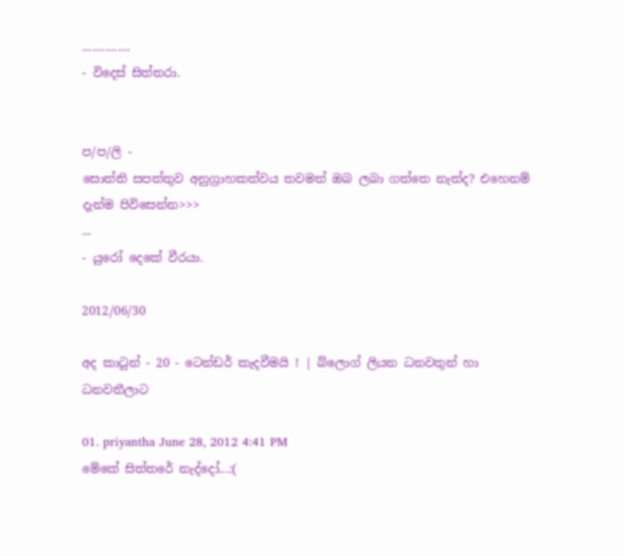...............
- විදෙස් සිත්තරා.


ප/ප/ලි -
සොත්ති සපත්තුව අනුග්‍රාහකත්වය තවමත් ඔබ ලබා ගත්තෙ නැත්ද? එහෙනම් දැන්ම පිවිසෙන්න>>>
...
- යුරෝ දෙකේ වීරයා.

2012/06/30

අද කාටුන් - 20 - ටෙන්ඩර් කැදවීමයි ! | බ්ලොග් ලියන ධනවතුන් හා ධනවතීලාට

01. priyantha June 28, 2012 4:41 PM
මේකේ සිත්තරේ නැද්දෝ...:(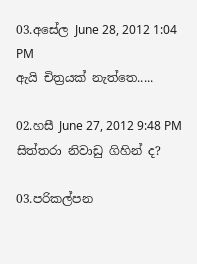03.අසේල June 28, 2012 1:04 PM
ඇයි චිත්‍රයක් නැත්තෙ.....

02.හසී June 27, 2012 9:48 PM
සිත්තරා නිවාඩු ගිහින් ද?

03.පරිකල්පන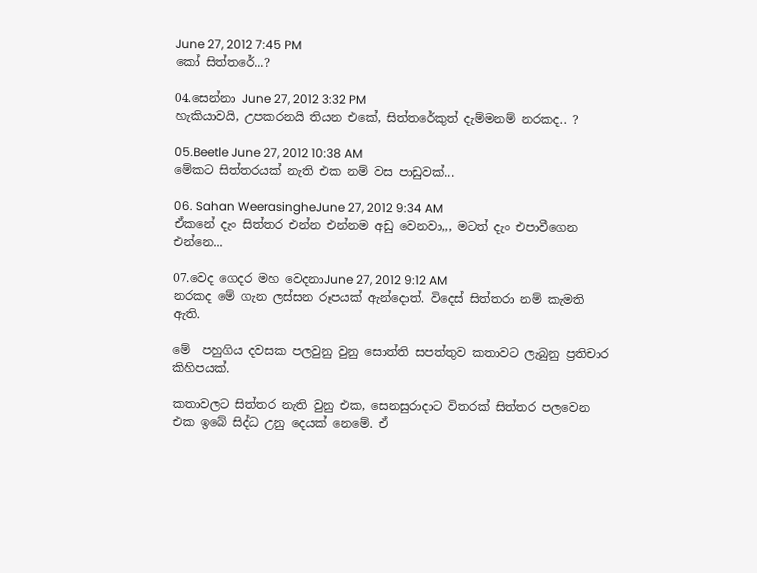June 27, 2012 7:45 PM
කෝ සිත්තරේ...?

04.සෙන්නා June 27, 2012 3:32 PM
හැකියාවයි, උපකරනයි තියන එකේ, සිත්තරේකුත් දැම්මනම් නරකද.. ?

05.Beetle June 27, 2012 10:38 AM
මේකට සිත්තරයක් නැති එක නම් වස පාඩුවක්...

06. Sahan WeerasingheJune 27, 2012 9:34 AM
ඒකනේ දැං සිත්තර එන්න එන්නම අඩු වෙනවා,,, මටත් දැං එපාවීගෙන එන්නෙ...

07.වෙද ගෙදර මහ වෙදනාJune 27, 2012 9:12 AM
නරකද මේ ගැන ලස්සන රූපයක් ඇන්දොත්. විදෙස් සිත්තරා නම් කැමති ඇති.

මේ  පහුගිය දවසක පලවුනු වුනු සොත්ති සපත්තුව කතාවට ලැබුනු ප්‍රතිචාර කිහිපයක්.

කතාවලට සිත්තර නැති වුනු එක, සෙනසුරාදාට විතරක් සිත්තර පලවෙන එක ඉබේ සිද්ධ උනු දෙයක් නෙමේ. ඒ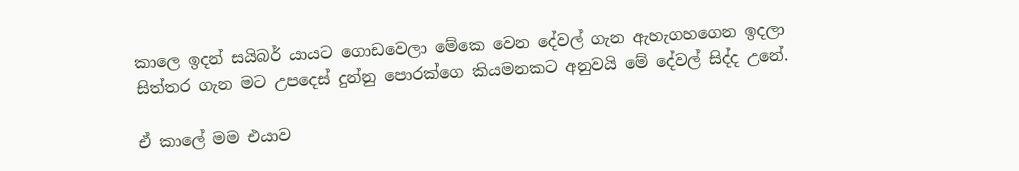කාලෙ ඉදන් සයිබර් යායට ගොඩවෙලා මේකෙ වෙන දේවල් ගැන ඇහැගහගෙන ඉදලා සිත්තර ගැන මට උපදෙස් දුන්නු පොරක්ගෙ කියමනකට අනුවයි මේ දේවල් සිද්ද උනේ.

ඒ කාලේ මම එයාව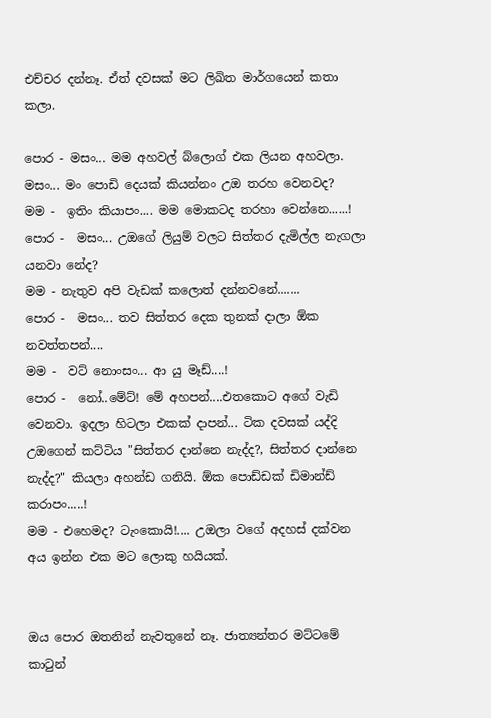එච්චර දන්නෑ. ඒත් දවසක් මට ලිඛිත මාර්ගයෙන් කතා කලා.

පොර - මසං... මම අහවල් බ්ලොග් එක ලියන අහවලා. මසං... මං පොඩි දෙයක් කියන්නං උඔ තරහ වෙනවද?
මම -  ඉතිං කියාපං.... මම මොකටද තරහා වෙන්නෙ......!
පොර -  මසං... උඔගේ ලියුම් වලට සිත්තර දැමිල්ල නැගලා යනවා නේද?
මම - නැතුව අපි වැඩක් කලොත් දන්නවනේ.......
පොර -  මසං... තව සිත්තර දෙක තුනක් දාලා ඕක නවත්තපන්....
මම -  වට් නොංසං... ආ යු මෑඩ්....!
පොර -  නෝ..මේට්! මේ අහපන්....එතකොට අගේ වැඩි වෙනවා. ඉදලා හිටලා එකක් දාපන්... ටික දවසක් යද්දි උඔගෙන් කට්ටිය "සිත්තර දාන්නෙ නැද්ද?, සිත්තර දාන්නෙ නැද්ද?" කියලා අහන්ඩ ගනියි. ඕක පොඩ්ඩක් ඩිමාන්ඩ් කරාපං.....!
මම - එහෙමද? ටැංකොයි!.... උඔලා වගේ අදහස් දක්වන අය ඉන්න එක මට ලොකු හයියක්.


ඔය පොර ඔතනින් නැවතුනේ නෑ. ජාත්‍යන්තර මට්ටමේ කාටුන්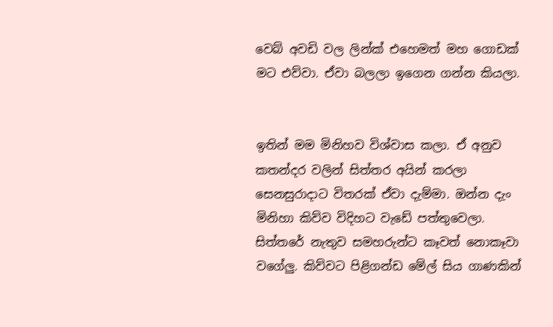වෙබ් අවඩි වල ලින්ක් එහෙමත් මහ ගොඩක් මට එව්වා. ඒවා බලලා ඉගෙන ගන්න කියලා.


ඉතින් මම මිනිහව විශ්වාස කලා. ඒ අනුව කතන්දර වලින් සිත්තර අයින් කරලා සෙනසුරාදාට විතරක් ඒවා දැම්මා. ඔන්න දැං මිනිහා කිව්ව විදිහට වැඩේ පත්තුවෙලා. සිත්තරේ නැතුව සමහරුන්ට කෑවත් නොකෑවා වගේලු. කිව්වට පිළිගන්ඩ මේල් සිය ගාණකින්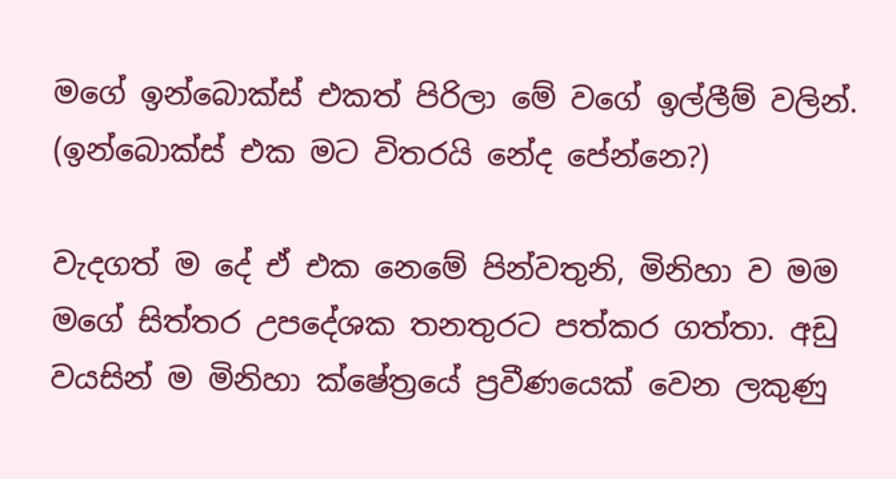මගේ ඉන්බොක්ස් එකත් පිරිලා මේ වගේ ඉල්ලීම් වලින්. (ඉන්බොක්ස් එක මට විතරයි නේද පේන්නෙ?)

වැදගත් ම දේ ඒ එක නෙමේ පින්වතුනි, මිනිහා ව මම මගේ සිත්තර උපදේශක තනතුරට පත්කර ගත්තා. අඩු වයසින් ම මිනිහා ක්ෂේත්‍රයේ ප්‍රවීණයෙක් වෙන ලකුණු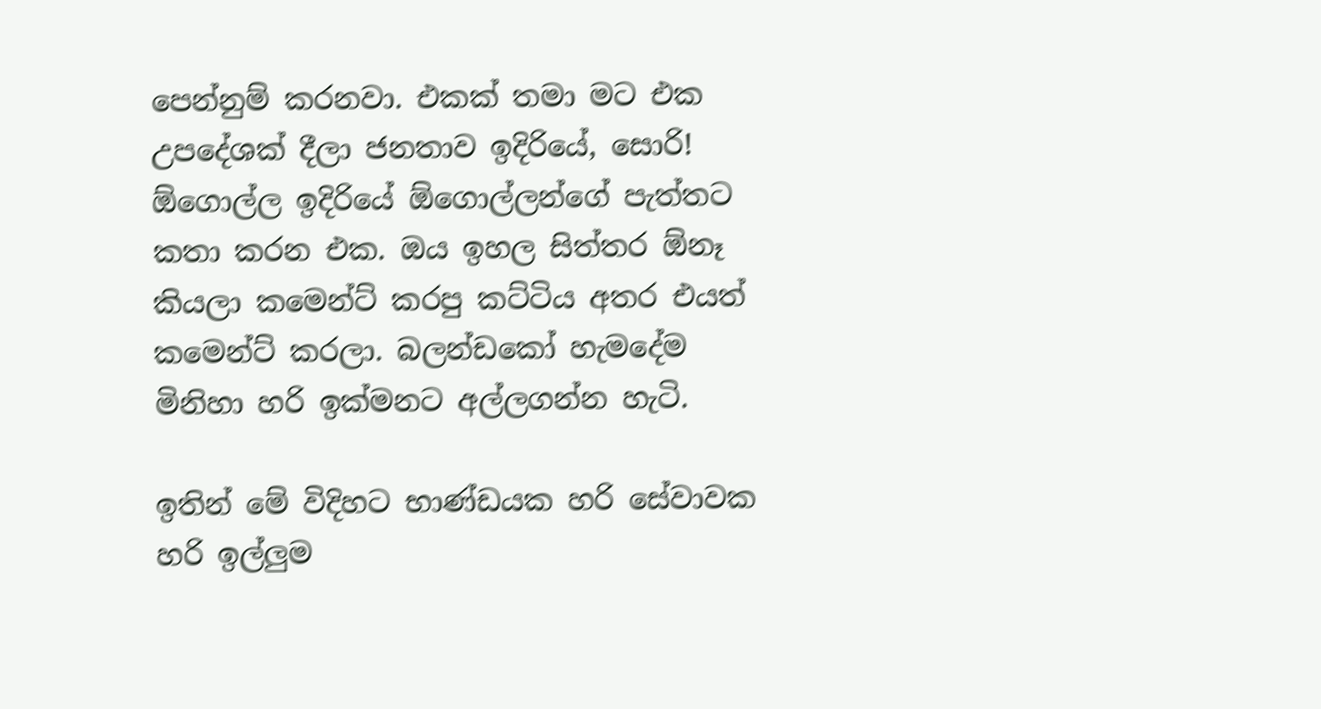පෙන්නුම් කරනවා. එකක් තමා මට එක උපදේශක් දීලා ජනතාව ඉදිරියේ, සොරි! ඕගොල්ල ඉදිරියේ ඕගොල්ලන්ගේ පැත්තට කතා කරන එක. ඔය ඉහල සිත්තර ඕනෑ කියලා කමෙන්ට් කරපු කට්ටිය අතර එයත් කමෙන්ට් කරලා. බලන්ඩකෝ හැමදේම මිනිහා හරි ඉක්මනට අල්ලගන්න හැටි.

ඉතින් මේ විදිහට භාණ්ඩයක හරි සේවාවක හරි ඉල්ලුම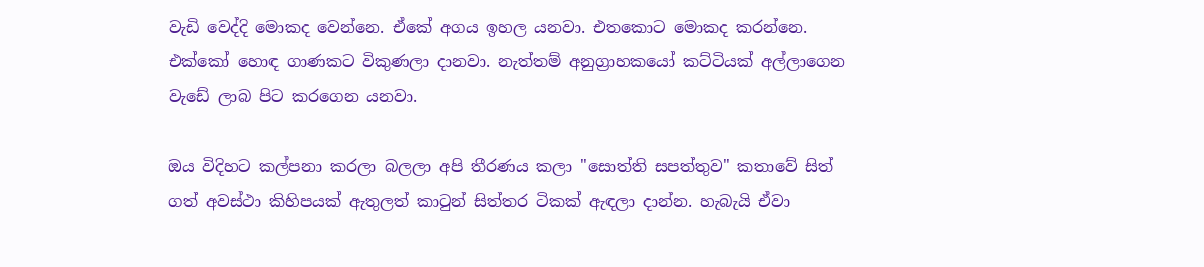වැඩි වෙද්දි මොකද වෙන්නෙ. ඒකේ අගය ඉහල යනවා. එතකොට මොකද කරන්නෙ. එක්කෝ හොඳ ගාණකට විකුණලා දානවා. නැත්තම් අනුග්‍රාහකයෝ ‍කට්ටියක් අල්ලාගෙන වැඩේ ලාබ පිට කරගෙන යනවා.

ඔය විදිහට කල්පනා කරලා බලලා අපි තීරණය කලා "සොත්ති සපත්තුව" කතාවේ සිත් ගත් අවස්ථා කිහිපයක් ඇතුලත් කාටුන් සිත්තර ටිකක් ඇඳලා දාන්න. හැබැයි ඒවා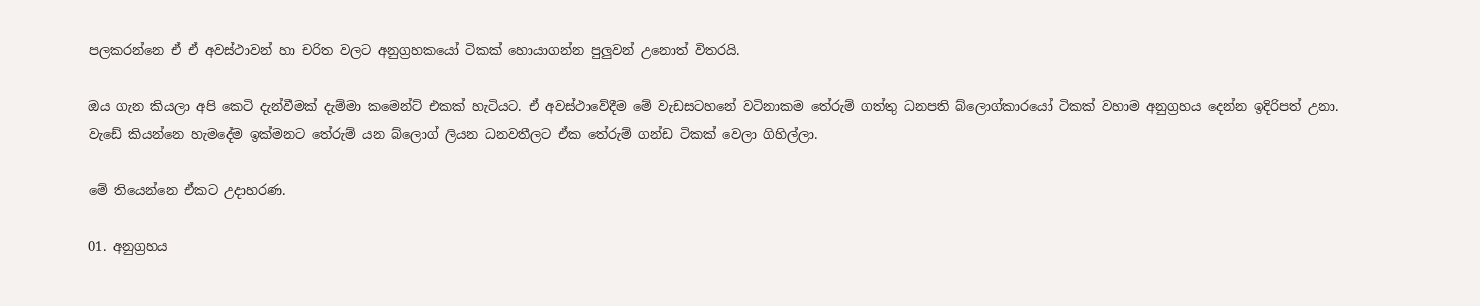පලකරන්නෙ ඒ ඒ අවස්ථාවන් හා චරිත වලට අනුග්‍රහකයෝ ටිකක් හොයාගන්න පුලුවන් උනොත් විතරයි.

ඔය ගැන කියලා අපි කෙටි දැන්වීමක් දැම්මා කමෙන්ට් එකක් හැටියට. ඒ අවස්ථාවේදීම මේ වැඩසටහනේ වටිනාකම තේරුම් ගත්තු ධනපති බ්ලොග්කාරයෝ ටිකක් වහාම අනුග්‍රහය දෙන්න ඉදිරිපත් උනා. වැඩේ කියන්නෙ හැමදේම ඉක්මනට තේරුම් යන බ්ලොග් ලියන ධනවතීලට ඒක තේරුම් ගන්ඩ ටිකක් වෙලා ගිහිල්ලා.

මේ තියෙන්නෙ ඒකට උදාහරණ.

01. අනුග්‍රහය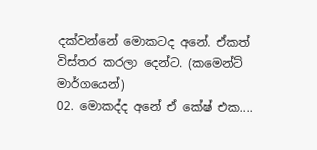දක්වන්නේ මොකටද අනේ. ඒකත් විස්තර කරලා දෙන්ට. (කමෙන්ට් මාර්ගයෙන්)
02. මොකද්ද අනේ ඒ කේෂ් එක....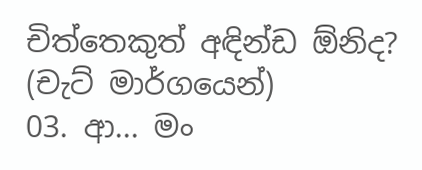චිත්තෙකුත් අඳින්ඩ ඕනිද? (චැට් මාර්ගයෙන්)
03. ආ... මං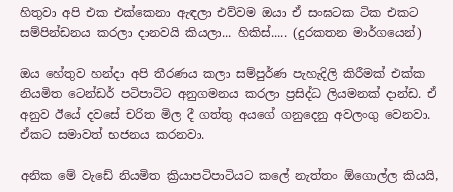හිතුවා අපි එක එක්කෙනා ඇඳලා එව්වම ඔයා ඒ සංඝටක ටික එකට සම්පින්ඩනය කරලා දානවයි කියලා... හිකිස්..... (දුරකතන මාර්ගයෙන්)

ඔය හේතුව හන්දා අපි තීරණය කලා සම්පුර්ණ පැහැදිලි කිරීමක් එක්ක නියමිත ටෙන්ඩර් පටිපාටිට අනුගමනය කරලා ප්‍රසිද්ධ ලියමනක් දාන්ඩ. ඒ අනුව ඊයේ දවසේ චරිත මිල දී ගත්තු අයගේ ගනුදෙනු අවලංගු වෙනවා. ඒකට සමාවත් භජනය කරනවා.

අනික මේ වැඩේ නියමිත ක්‍රියාපටිපාටියට කලේ නැත්තං ඕගොල්ල කියයි,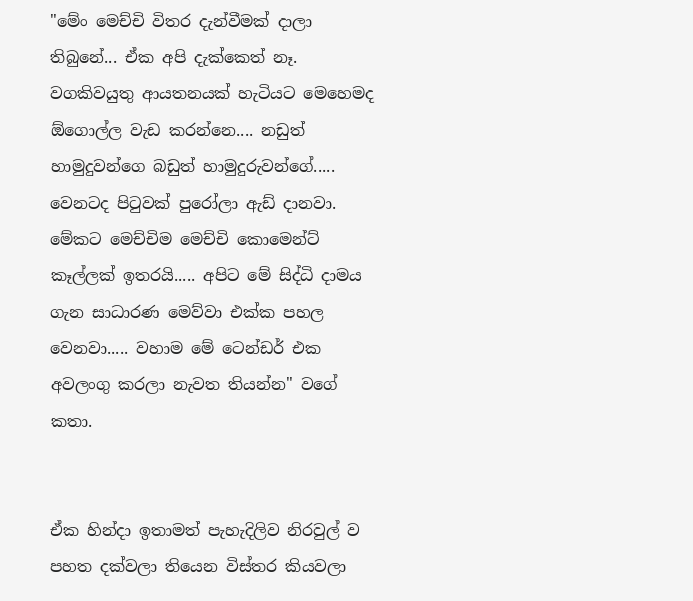"මේං මෙච්චි විතර දැන්වීමක් දාලා තිබුනේ... ඒක අපි දැක්කෙත් නෑ. වගකිවයුතු ආයතනයක් හැටියට මෙහෙමද ඕගොල්ල වැඩ කරන්නෙ.... නඩුත් හාමුදුවන්ගෙ බඩුත් හාමුදුරුවන්ගේ..... වෙනටද පිටුවක් පුරෝලා ඇඩ් දානවා. මේකට මෙච්චිම මෙච්චි කොමෙන්ට් කෑල්ලක් ඉතරයි..... අපිට මේ සිද්ධි දාමය ගැන සාධාරණ මෙව්වා එක්ක පහල වෙනවා..... වහාම මේ ටෙන්ඩර් එක අවලංගු කරලා නැවත තියන්න" වගේ කතා.


ඒක හින්දා ඉතාමත් පැහැදිලිව නිරවුල් ව පහත දක්වලා තියෙන විස්තර කියවලා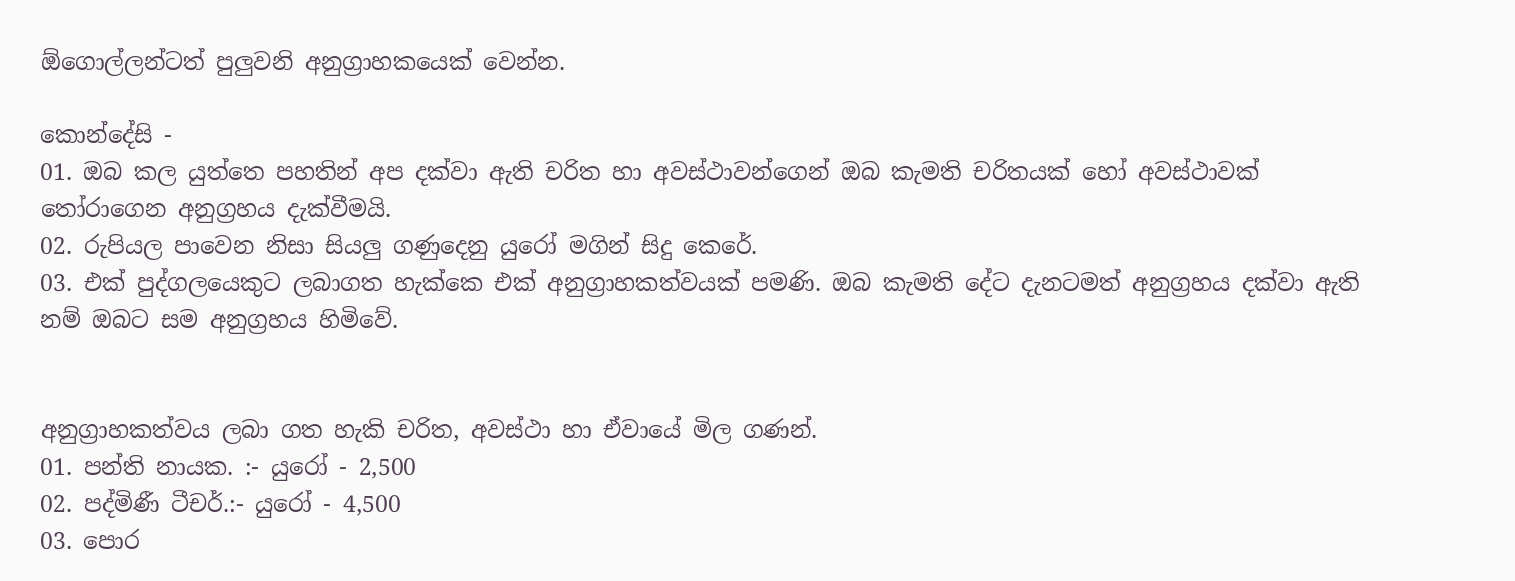ඕගොල්ලන්ටත් පුලුවනි අනුග්‍රාහකයෙක් වෙන්න.

කොන්දේසි -
01. ඔබ කල යුත්තෙ පහතින් අප දක්වා ඇති චරිත හා අවස්ථාවන්ගෙන් ඔබ කැමති චරිතයක් හෝ අවස්ථාවක් තෝරාගෙන අනුග්‍රහය දැක්වීමයි.
02. රුපියල පාවෙන නිසා සියලු ගණුදෙනු යුරෝ මගින් සිදු කෙරේ.
03. එක් පුද්ගලයෙකුට ලබාගත හැක්කෙ එක් අනුග්‍රාහකත්වයක් පමණි. ඔබ කැමති දේට දැනටමත් අනුග්‍රහය දක්වා ඇති නම් ඔබට සම අනුග්‍රහය හිමිවේ.


අනුග්‍රාහකත්වය ලබා ගත හැකි චරිත, අවස්ථා හා ඒවායේ මිල ගණන්.
01. පන්ති නායක. :- යුරෝ - 2,500
02. පද්මිණී ටීචර්.:- යුරෝ - 4,500
03. පොර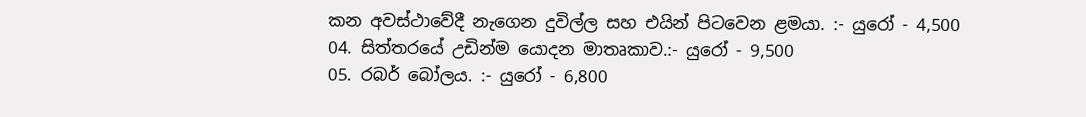කන අවස්ථාවේදී නැගෙන දුවිල්ල සහ එයින් පිටවෙන ළමයා. :- යුරෝ - 4,500
04. සිත්තරයේ උඩින්ම යොදන මාතෘකාව.:- යුරෝ - 9,500
05. රබර් බෝලය. :- යුරෝ - 6,800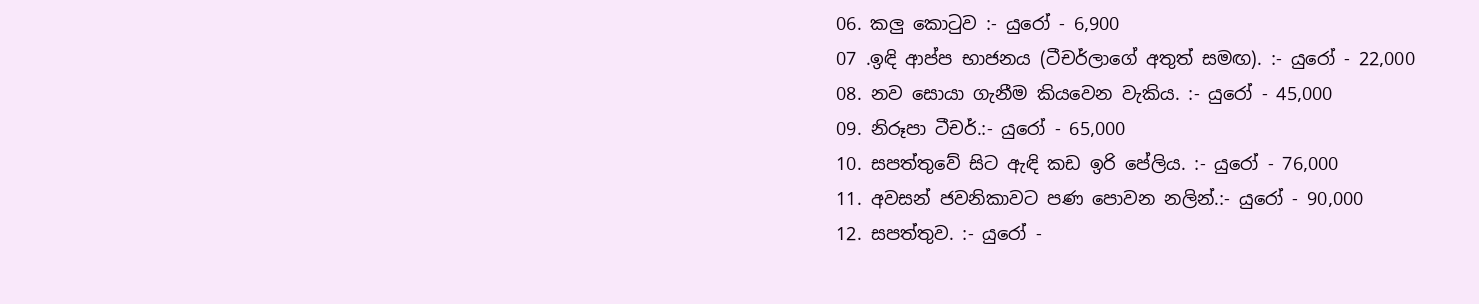06. කලු කොටුව :- යුරෝ - 6,900
07 .ඉඳි ආප්ප භාජනය (ටීචර්ලාගේ අතුත් සමඟ). :- යුරෝ - 22,000
08. නව සොයා ගැනීම කියවෙන වැකිය. :- යුරෝ - 45,000
09. නිරූපා ටීචර්.:- යුරෝ - 65,000
10. සපත්තුවේ සිට ඇඳි කඩ ඉරි පේලිය. :- යුරෝ - 76,000
11. අවසන් ජවනිකාවට පණ පොවන නලින්.:- යුරෝ - 90,000
12. සපත්තුව. :- යුරෝ -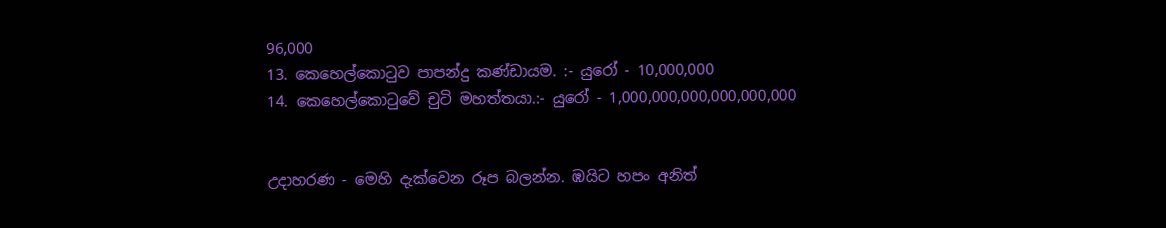96,000
13. කෙහෙල්කොටුව පාපන්දු කණ්ඩායම. :- යුරෝ - 10,000,000
14. කෙහෙල්කොටුවේ චුටි මහත්තයා.:- යුරෝ - 1,000,000,000,000,000,000


උදාහරණ - මෙහි දැක්වෙන රූප බලන්න. ඹයිට හපං අනිත්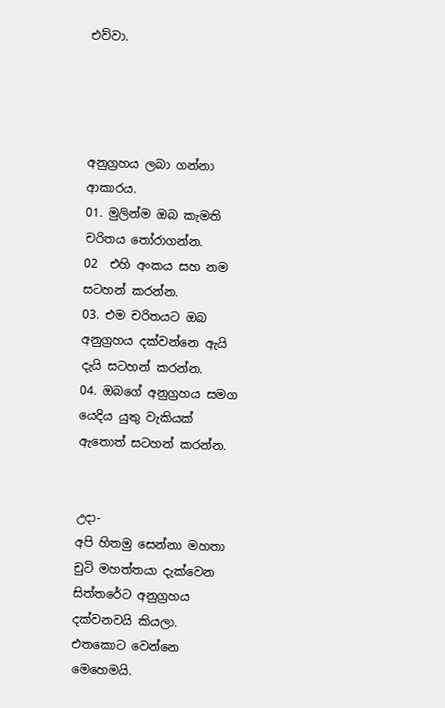එව්වා.




අනුග්‍රහය ලබා ගන්නා ආකාරය.
01. මුලින්ම ඔබ කැමති චරිතය තෝරාගන්න.
02  එහි අංකය සහ නම සටහන් කරන්න.
03. එම චරිතයට ඔබ අනුග්‍රහය දක්වන්නෙ ඇයි දැයි සටහන් කරන්න.
04. ඔබගේ අනුග්‍රහය සමග යෙදිය යුතු වැකියක් ඇතොත් සටහන් කරන්න.


උදා-
අපි හිතමු සෙන්නා මහතා චුටි මහත්තයා දැක්වෙන සිත්තරේට අනුග්‍රහය දක්වනවයි කියලා. එතකොට වෙන්නෙ මෙහෙමයි.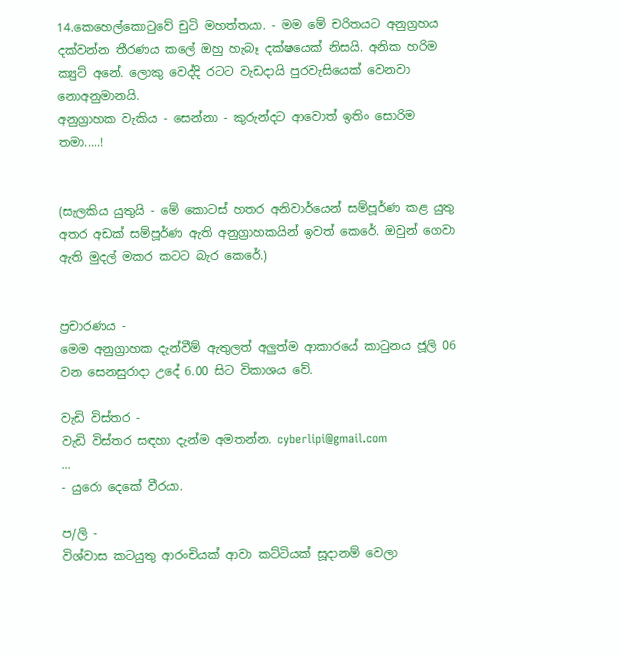14.කෙහෙල්කොටුවේ චුටි මහත්තයා. - මම මේ චරිතයට අනුග්‍රහය දක්වන්න තීරණය කලේ ඔහු හැබෑ දක්ෂයෙක් නිසයි. අනික හරිම ක්‍යුට් අනේ. ලොකු වෙද්දි රටට වැඩදායි පුරවැසියෙක් වෙනවා නොඅනුමානයි.
අනුග්‍රාහක වැකිය - සෙන්නා - කුරුන්දට ආවොත් ඉතිං සොරිම තමා.....!


(සැලකිය යුතුයි - මේ කොටස් හතර අනිවාර්යෙන් සම්පූර්ණ කළ යුතු අතර අඩක් සම්පූර්ණ ඇති අනුග්‍රාහකයින් ඉවත් කෙරේ. ඔවුන් ගෙවා ඇති මුදල් මකර කටට බැර කෙරේ.)


ප්‍රචාරණය -
මෙම අනුග්‍රාහක දැන්වීම් ඇතුලත් අලුත්ම ආකාරයේ කාටුනය ජූලි 06 වන සෙනසුරාදා උදේ 6.00 සිට විකාශය වේ.

වැඩි විස්තර -
වැඩි විස්තර සඳහා දැන්ම අමතන්න. cyberlipi@gmail.com
...
- යුරො දෙකේ වීරයා.

ප/ලි -
විශ්වාස කටයුතු ආරංචියක් ආවා කට්ටියක් සූදානම් වෙලා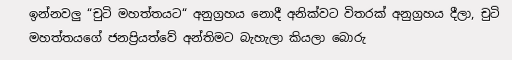ඉන්නවලු “චුටි මහත්තයට“ අනුග්‍රහය නොදී අනික්වට විතරක් අනුග්‍රහය දීලා, චුටි මහත්තයගේ ජනප්‍රියත්වේ අන්තිමට බැහැලා කියලා බොරු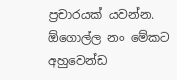ප්‍රචාරයක් යවන්න. ඕගොල්ල නං මේකට අහුවෙන්ඩ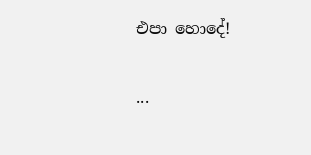එපා හොදේ!

...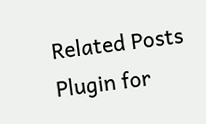Related Posts Plugin for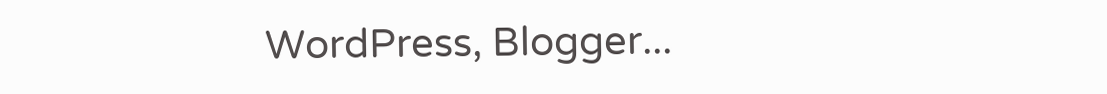WordPress, Blogger...